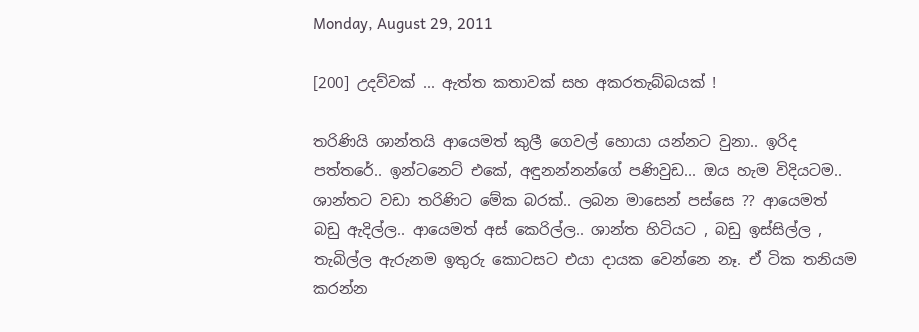Monday, August 29, 2011

[200] උදව්වක් ... ඇත්ත කතාවක් සහ අකරතැබ්බයක් !

තරිණියි ශාන්තයි ආයෙමත් කුලී ගෙවල් හොයා යන්නට වුනා.. ඉරිද පත්තරේ.. ඉන්ටනෙට් එකේ, අඳුනන්නන්ගේ පණිවුඩ... ඔය හැම විදියටම.. ශාන්තට වඩා තරිණිට මේක බරක්.. ලබන මාසෙන් පස්සෙ ?? ආයෙමත් බඩු ඇදිල්ල.. ආයෙමත් අස් කෙරිල්ල.. ශාන්ත හිටියට , බඩු ඉස්සිල්ල , තැබිල්ල ඇරුනම ඉතුරු කොටසට එයා දායක වෙන්නෙ නෑ. ඒ ටික තනියම කරන්න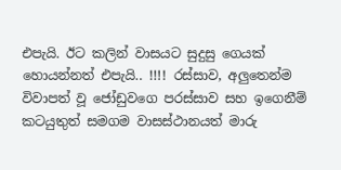එපැයි. ඊට කලින් වාසයට සුදුසු ගෙයක් හොයන්නත් එපැයි.. !!!! රස්සාව, අලුතෙන්ම විවාපත් වූ ජෝඩුවගෙ පරස්සාව සහ ඉගෙනීම් කටයුතුත් සමගම වාසස්ථානයත් මාරු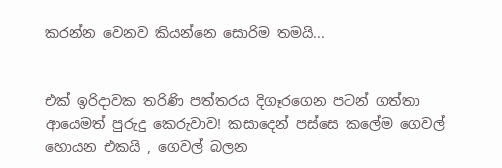කරන්න වෙනව කියන්නෙ සොරිම තමයි...


එක් ඉරිදාවක තරිණි පත්තරය දිගෑරගෙන පටන් ගත්තා ආයෙමත් පුරුදු කෙරුවාව! කසාදෙන් පස්සෙ කලේම ගෙවල් හොයන එකයි , ගෙවල් බලන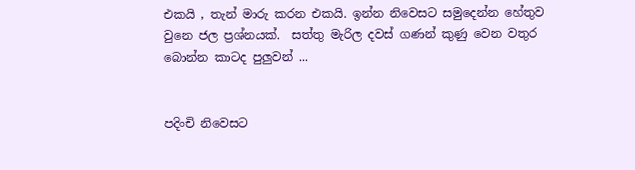එකයි , තැන් මාරු කරන එකයි. ඉන්න නිවෙසට සමුදෙන්න හේතුව වුනෙ ජල ප්‍රශ්නයක්.  සත්තු මැරිල දවස් ගණන් කුණු වෙන වතුර බොන්න කාටද පුලුවන් ...


පදිංචි නිවෙසට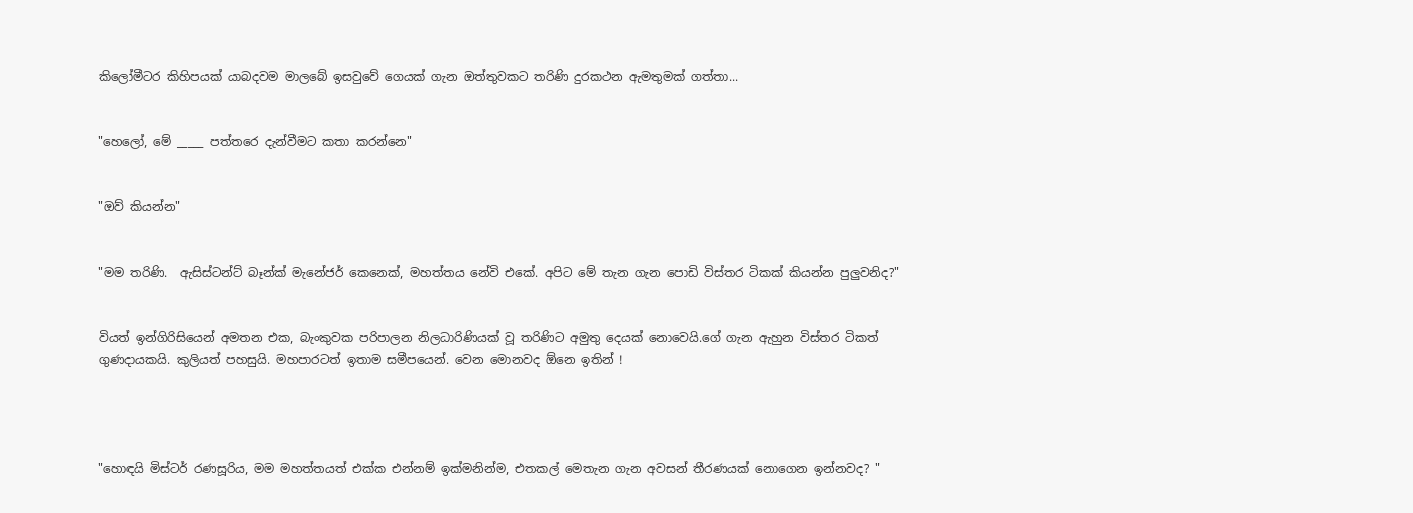කිලෝමීටර කිහිපයක් යාබදවම මාලබේ ඉසවුවේ ගෙයක් ගැන ඔත්තුවකට තරිණි දුරකථන ඇමතුමක් ගත්තා...


"හෙලෝ, මේ _____ පත්තරෙ දැන්වීමට කතා කරන්නෙ"


"ඔව් කියන්න"


"මම තරිණි.  ඇසිස්ටන්ට් බෑන්ක් මැනේජර් කෙනෙක්, මහත්තය නේවි එකේ. අපිට මේ තැන ගැන පොඩි විස්තර ටිකක් කියන්න පුලුවනිද?"


වියත් ඉන්ගිරිසියෙන් අමතන එක, බැංකුවක පරිපාලන නිලධාරිණියක් වූ තරිණිට අමුතු දෙයක් නොවෙයි.ගේ ගැන ඇහුන විස්තර ටිකත් ගුණදායකයි. කුලියත් පහසුයි. මහපාරටත් ඉතාම සමීපයෙන්. වෙන මොනවද ඕනෙ ඉතින් !




"හොඳයි මිස්ටර් රණසූරිය, මම මහත්තයත් එක්ක එන්නම් ඉක්මනින්ම, එතකල් මෙතැන ගැන අවසන් තීරණයක් නොගෙන ඉන්නවද? "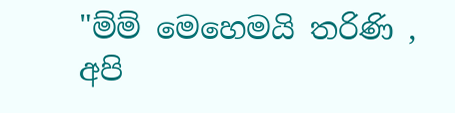"ම්ම් මෙහෙමයි තරිණි , අපි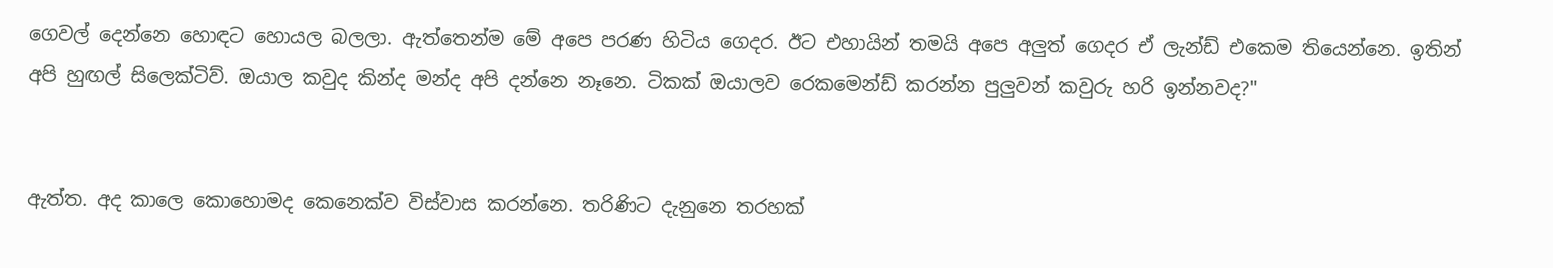ගෙවල් දෙන්නෙ හොඳට හොයල බලලා. ඇත්තෙන්ම මේ අපෙ පරණ හිටිය ගෙදර. ඊට එහායින් තමයි අපෙ අලුත් ගෙදර ඒ ලැන්ඩ් එකෙම තියෙන්නෙ. ඉතින් අපි හුඟල් සිලෙක්ටිව්. ඔයාල කවුද කින්ද මන්ද අපි දන්නෙ නෑනෙ. ටිකක් ඔයාලව රෙකමෙන්ඩ් කරන්න පුලුවන් කවුරු හරි ඉන්නවද?"


ඇත්ත. අද කාලෙ කොහොමද කෙනෙක්ව විස්වාස කරන්නෙ. තරිණිට දැනුනෙ තරහක්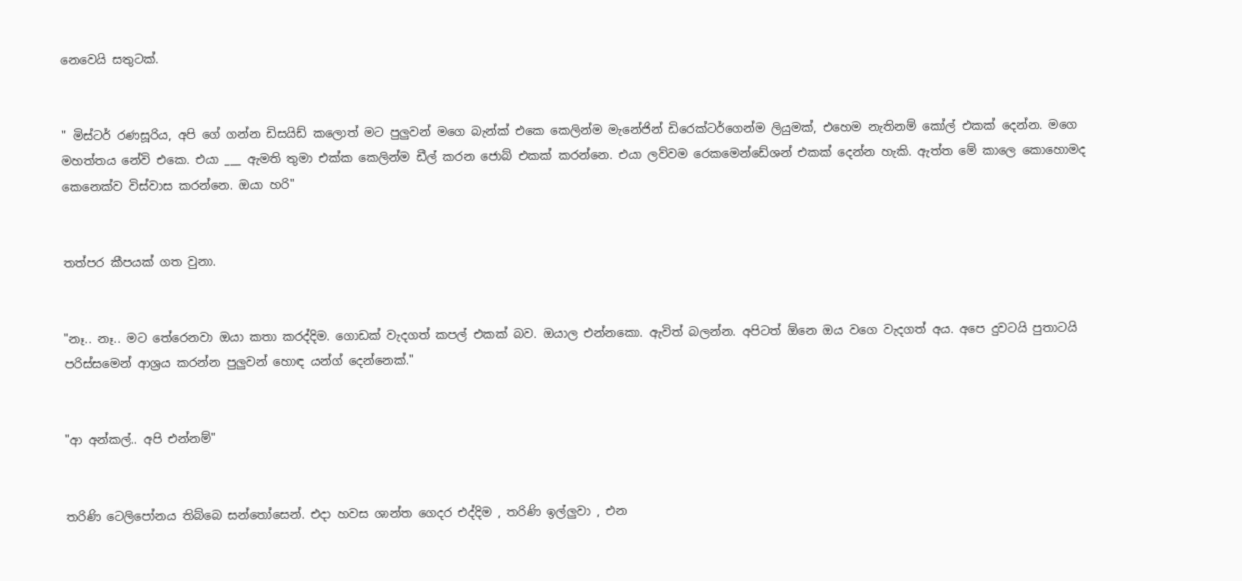නෙවෙයි සතුටක්.


" මිස්ටර් රණසූරිය, අපි ගේ ගන්න ඩිසයිඩ් කලොත් මට පුලුවන් මගෙ බැන්ක් එකෙ කෙලින්ම මැනේජින් ඩිරෙක්ටර්ගෙන්ම ලියුමක්, එහෙම නැතිනම් කෝල් එකක් දෙන්න. මගෙ මහත්තය නේවි එකෙ. එයා ___ ඇමති තුමා එක්ක කෙලින්ම ඩීල් කරන ජොබ් එකක් කරන්නෙ. එයා ලව්වම රෙකමෙන්ඩේශන් එකක් දෙන්න හැකි. ඇත්ත මේ කාලෙ කොහොමද කෙනෙක්ව විස්වාස කරන්නෙ. ඔයා හරි"


තත්පර කීපයක් ගත වුනා.


"නෑ.. නෑ.. මට තේරෙනවා ඔයා කතා කරද්දිම. ගොඩක් වැදගත් කපල් එකක් බව. ඔයාල එන්නකො. ඇවිත් බලන්න. අපිටත් ඕනෙ ඔය වගෙ වැදගත් අය. අපෙ දුවටයි පුතාටයි පරිස්සමෙන් ආශ්‍රය කරන්න පුලුවන් හොඳ යන්ග් දෙන්නෙක්."


"ආ අන්කල්.. අපි එන්නම්"


තරිණි ටෙලිපෝනය තිබ්බෙ සන්‍තෝසෙන්. එදා හවස ශාන්ත ගෙදර එද්දිම , තරිණි ඉල්ලුවා , එන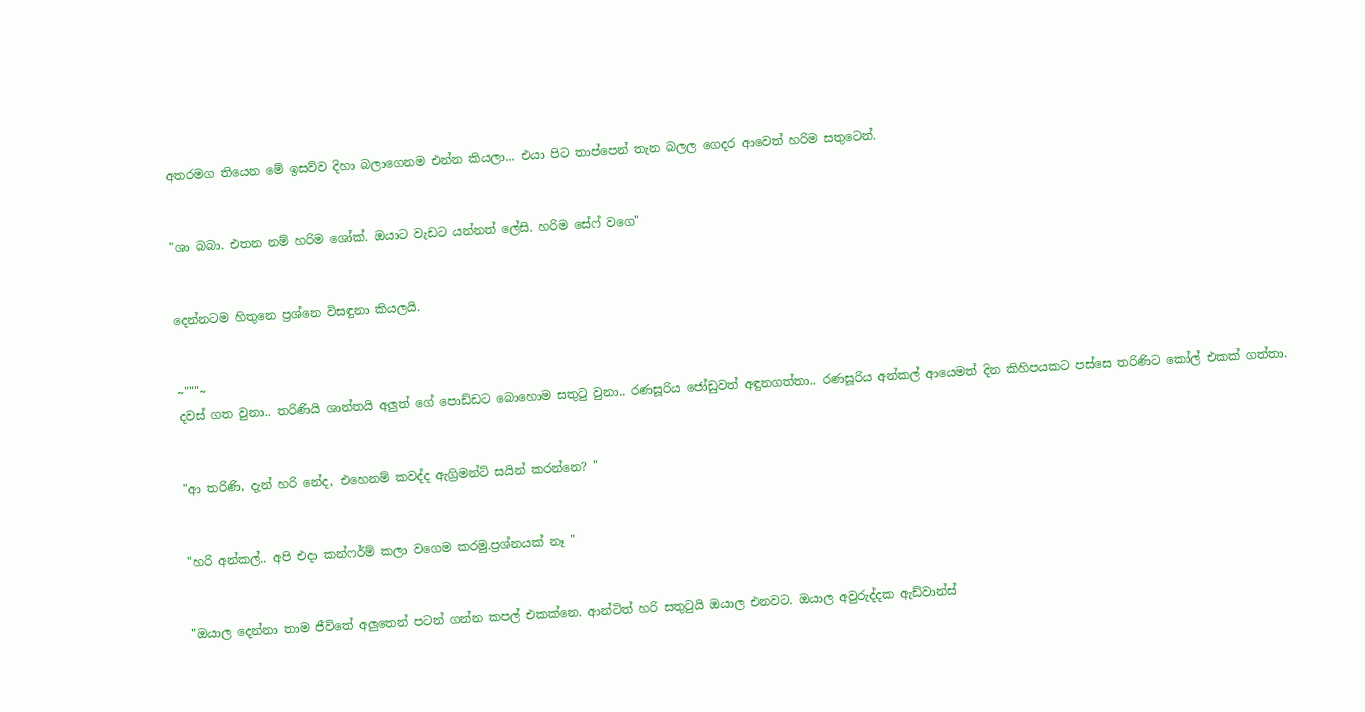අතරමග තියෙන මේ ඉසව්ව දිහා බලාගෙනම එන්න කියලා... එයා පිට තාප්පෙන් තැන බලල ගෙදර ආවෙත් හරිම සතුටෙන්.


"ශා බබා. එතන නම් හරිම ශෝක්. ඔයාට වැඩට යන්නත් ලේසි. හරිම සේෆ් වගෙ"


දෙන්නටම හිතුනෙ ප්‍රශ්නෙ විසඳුනා කියලයි.


~"""~
දවස් ගත වුනා.. තරිණියි ශාන්තයි අලුත් ගේ පොඩ්ඩට බොහොම සතුටු වුනා.. රණසූරිය ජෝඩුවත් අඳුනගත්තා.. රණසූරිය අන්කල් ආයෙමත් දින කිහිපයකට පස්සෙ තරිණිට කෝල් එකක් ගත්තා.


"ආ තරිණි, දැන් හරි නේද, එහෙනම් කවද්ද ඇග්‍රිමන්ට් සයින් කරන්නෙ? "


"හරි අන්කල්.. අපි එදා කන්ෆර්ම් කලා වගෙම කරමු.ප්‍රශ්නයක් නෑ "


"ඔයාල දෙන්නා තාම ජීවිතේ අලුතෙන් පටන් ගන්න කපල් එකක්නෙ. ආන්ටිත් හරි සතු‍ටුයි ඔයාල එනවට. ඔයාල අවුරුද්දක ඇඩ්වාන්ස්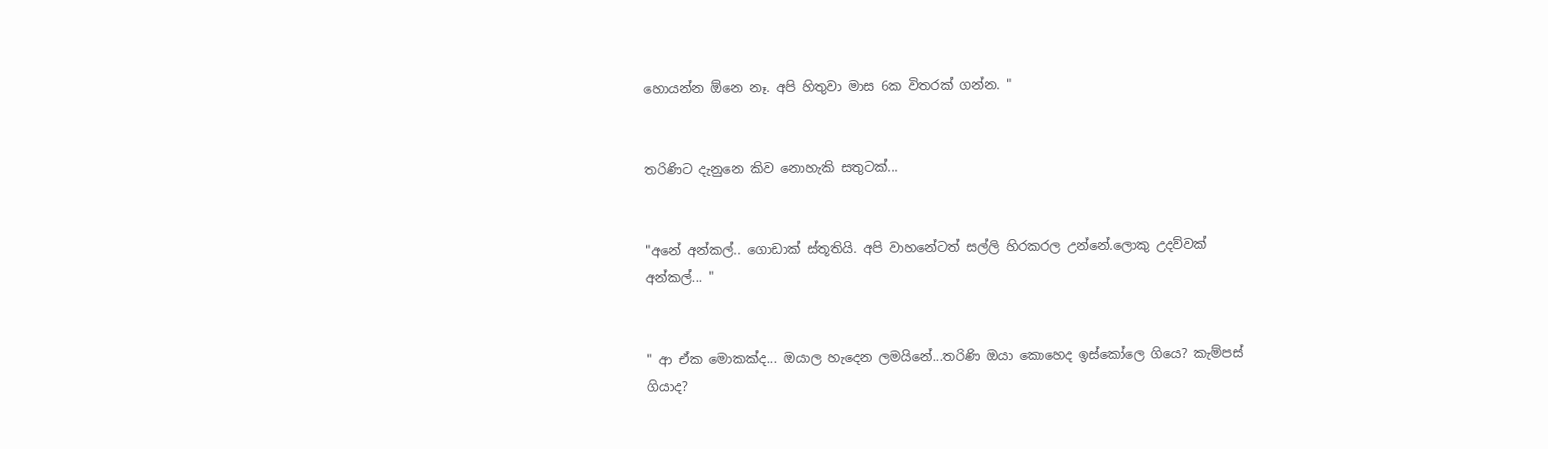හොයන්න ඕනෙ නෑ. අපි හිතුවා මාස 6ක විතරක් ගන්න. "


තරිණිට දැනුනෙ කිව නොහැකි සතුටක්...


"අනේ අන්කල්.. ගොඩාක් ස්තූතියි. අපි වාහනේටත් සල්ලි හිරකරල උන්නේ.ලොකු උදව්වක් අන්කල්... "


" ආ ඒක මොකක්ද... ඔයාල හැදෙන ලමයිනේ...තරිණි ඔයා කොහෙද ඉස්කෝලෙ ගියෙ? කැම්පස් ගියාද?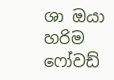ශා ඔයා හරිම ෆෝවඩ්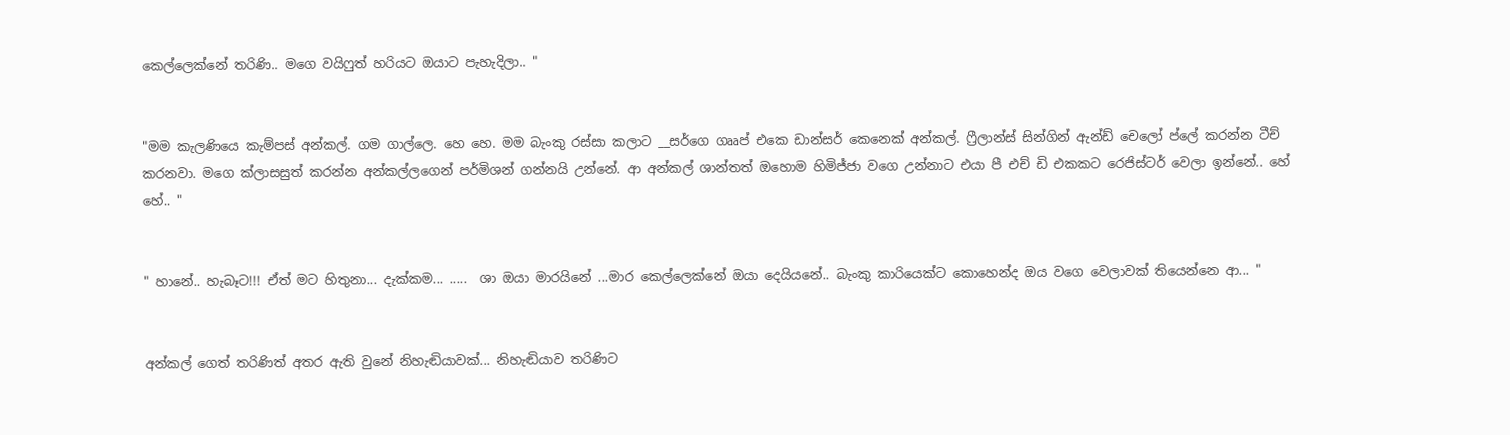කෙල්ලෙක්නේ තරිණි.. මගෙ වයිෆුත් හරියට ඔයාට පැහැදිලා.. "


"මම කැලණියෙ කැම්පස් අන්කල්. ගම ගාල්ලෙ. හෙ හෙ. මම බැංකු රස්සා කලාට __සර්ගෙ ගෲප් එකෙ ඩාන්සර් කෙනෙක් අන්කල්. ෆ්‍රීලාන්ස් සින්ගින් ඇන්ඩ් චෙලෝ ප්ලේ කරන්න ටීච් කරනවා. මගෙ ක්ලාසසුත් කරන්න අන්කල්ලගෙන් පර්මිශන් ගන්නයි උන්නේ. ආ අන්කල් ශාන්තත් ඔහොම හිමිජ්ජා වගෙ උන්නාට එයා පී එච් ඩි එකකට රෙජිස්ටර් වෙලා ඉන්නේ.. හේ හේ.. "


" හානේ.. හැබෑට!!! ඒත් මට හිතුනා... දැක්කම... .....  ශා ඔයා මාරයිනේ ...මාර කෙල්ලෙක්නේ ඔයා දෙයියනේ.. බැංකු කාරියෙක්ට කොහෙන්ද ඔය වගෙ වෙලාවක් තියෙන්නෙ ආ... "


අන්කල් ගෙත් තරිණිත් අතර ඇති වුනේ නිහැඬියාවක්... නිහැඬියාව තරිණිට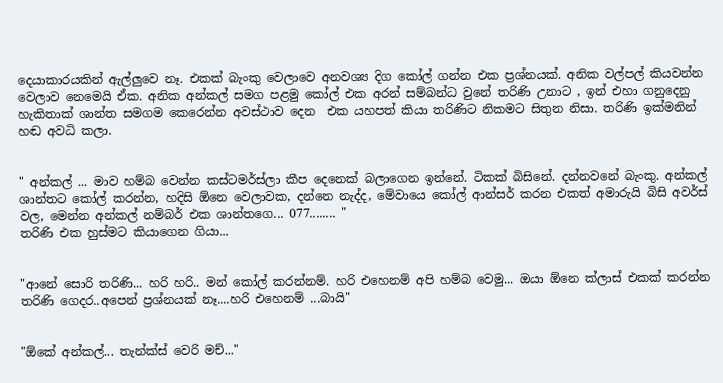දෙයාකාරයකින් ඇල්ලුවෙ නෑ. එකක් බැංකු වෙලාවෙ අනවශ්‍ය දිග කෝල් ගන්න එක ප්‍රශ්නයක්. අනික වල්පල් කියවන්න වෙලාව නෙමෙයි ඒක. අනික අන්කල් සමග පළමු කෝල් එක අරන් සම්බන්ධ වුනේ තරිණි උනාට , ඉන් එහා ගනුදෙනු හැකිතාක් ශාන්ත සමගම කෙරෙන්න අවස්ථාව දෙන  එක යහපත් කියා තරිණිට නිකමට සිතුන නිසා. තරිණි ඉක්මනින් හඬ අවධි කලා.


" අන්කල් ... මාව හම්බ වෙන්න කස්ටමර්ස්ලා කීප දෙනෙක් බලාගෙන ඉන්නේ. ටිකක් බිසිනේ. දන්නවනේ බැංකු. අන්කල් ශාන්තට කෝල් කරන්න, හදිසි ඕනෙ වෙලාවක, දන්නෙ නැද්ද, මේවායෙ කෝල් ආන්සර් කරන එකත් අමාරුයි බිසි අවර්ස් වල, මෙන්න අන්කල් නම්බර් එක ශාන්තගෙ... 077........ "
තරිණි එක හුස්මට කියාගෙන ගියා...


"ආනේ සොරි තරිණි... හරි හරි.. මන් කෝල් කරන්නම්. හරි එහෙනම් අපි හම්බ වෙමු... ඔයා ඕනෙ ක්ලාස් එකක් කරන්න තරිණි ගෙදර..අපෙන් ප්‍රශ්නයක් නෑ....හරි එහෙනම් ...බායි"


"ඕකේ අන්කල්... තැන්ක්ස් වෙරි මච්..."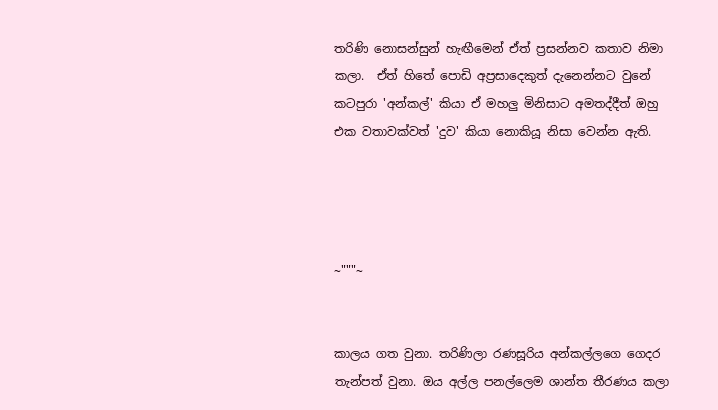තරිණි නොසන්සුන් හැඟීමෙන් ඒත් ප්‍රසන්නව කතාව නිමා කලා.  ඒත් හිතේ පොඩි අප්‍රසාදෙකුත් දැනෙන්නට වුනේ කටපුරා 'අන්කල්' කියා ඒ මහලු මිනිසාට අමතද්දීත් ඔහු එක වතාවක්වත් 'දුව' කියා නොකියූ නිසා වෙන්න ඇති.




~"""~


කාලය ගත වුනා. තරිණිලා රණසූරිය අන්කල්ලගෙ ගෙදර තැන්පත් වුනා. ඔය අල්ල පනල්ලෙම ශාන්ත තීරණය කලා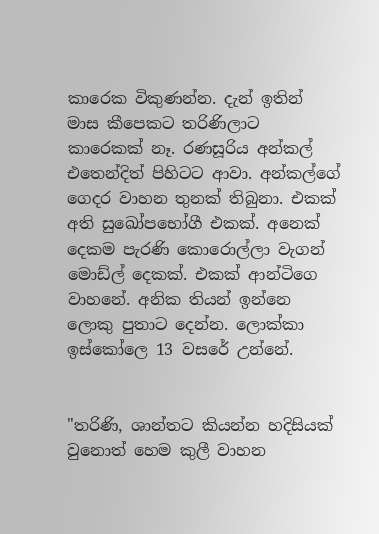කාරෙක විකුණන්න. දැන් ඉතින් මාස කීපෙකට තරිණිලාට කාරෙකක් නෑ. රණසූරිය අන්කල් එතෙන්දිත් පිහිටට ආවා. අන්කල්ගේ ගෙදර වාහන තුනක් තිබුනා. එකක් අති සුඛෝපභෝගී එකක්. අනෙක් දෙකම පැරණි කොරොල්ලා වැගන් මොඩ්ල් දෙකක්. එකක් ආන්ටිගෙ වාහනේ. අනික තියන් ඉන්නෙ ලොකු පුතාට දෙන්න. ලොක්කා ඉස්කෝලෙ 13 වසරේ උන්නේ.


"තරිණි, ශාන්තට කියන්න හදිසියක් වුනොත් හෙම කුලී වාහන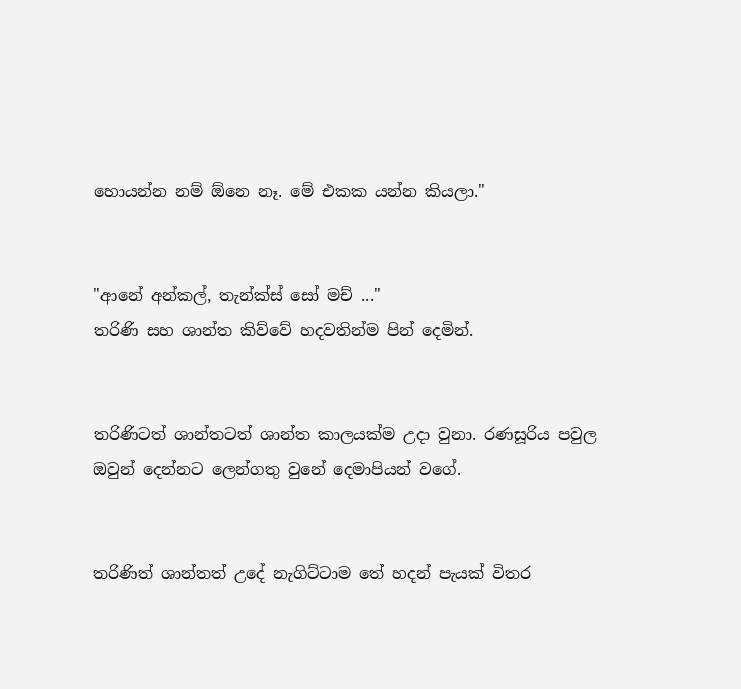හොයන්න නම් ඕනෙ නෑ. මේ එකක යන්න කියලා."


"ආනේ අන්කල්, තැන්ක්ස් සෝ මච් ..."
තරිණි සහ ශාන්ත කිව්වේ හදවතින්ම පින් දෙමින්.


තරිණිටත් ශාන්තටත් ශාන්ත කාලයක්ම උදා වුනා. රණසූරිය පවුල ඔවුන් දෙන්නට ලෙන්ගතු වුනේ දෙමාපියන් වගේ.


තරිණිත් ශාන්තත් උදේ නැගිට්ටාම තේ හදන් පැයක් විතර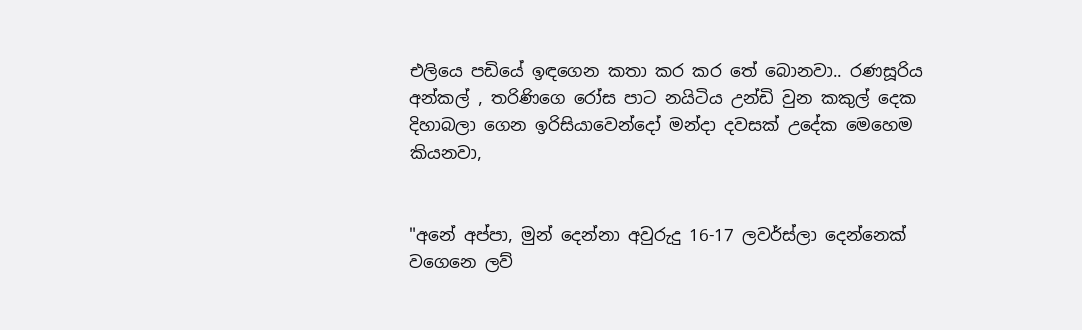එලියෙ පඩියේ ඉඳගෙන කතා කර කර තේ බොනවා.. රණසූරිය අන්කල් , තරිණිගෙ රෝස පාට නයිටිය උන්ඩි වුන කකුල් දෙක දිහාබලා ගෙන ඉරිසියාවෙන්දෝ මන්දා දවසක් උදේක මෙහෙම කියනවා,


"අනේ අප්පා, මුන් දෙන්නා අවුරුදු 16-17 ලවර්ස්ලා දෙන්නෙක් වගෙනෙ ලව්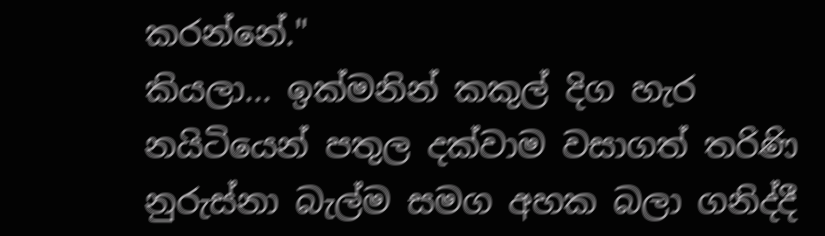කරන්නේ."
කියලා... ඉක්මනින් කකුල් දිග හැර නයිටියෙන් පතුල දක්වාම වසාගත් තරිණි නුරුස්නා බැල්ම සමග අහක බලා ගනිද්දී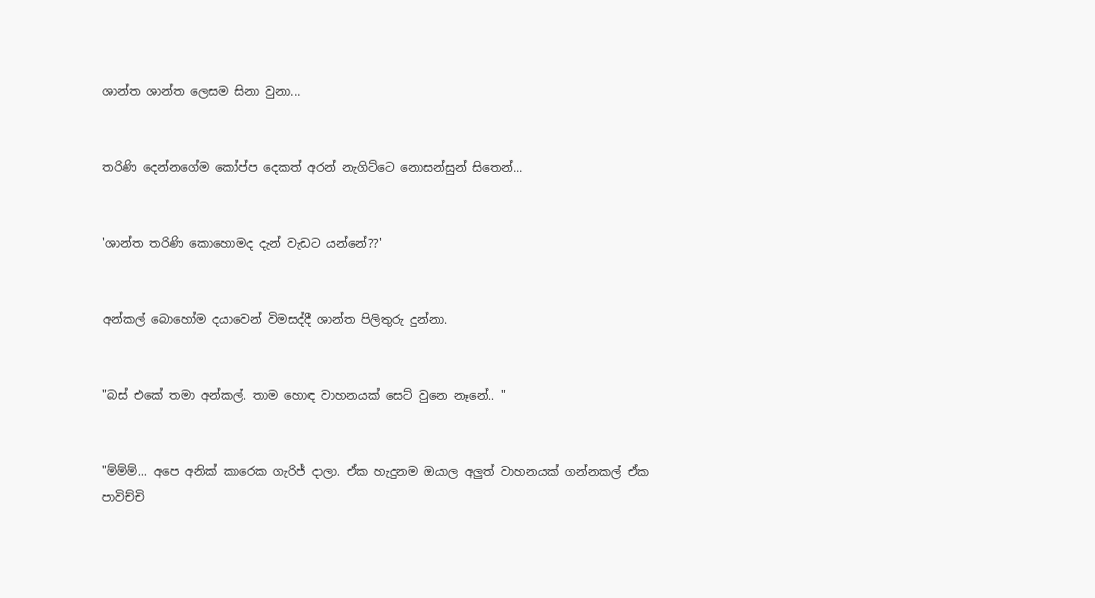ශාන්ත ශාන්ත ලෙසම සිනා වුනා...


තරිණි දෙන්නගේම කෝප්ප දෙකත් අරන් නැගිට්ටෙ නොසන්සුන් සිතෙන්...


'ශාන්ත තරිණි කොහොමද දැන් වැඩට යන්නේ??'


අන්කල් බොහෝම දයාවෙන් විමසද්දී ශාන්ත පිලිතුරු දුන්නා.


"බස් එකේ තමා අන්කල්. තාම හොඳ වාහනයක් සෙට් වුනෙ නෑනේ.. "


"ම්ම්ම්... අපෙ අනික් කාරෙක ගැරිජ් දාලා. ඒක හැදුනම ඔයාල අලුත් වාහනයක් ගන්නකල් ඒක පාවිච්චි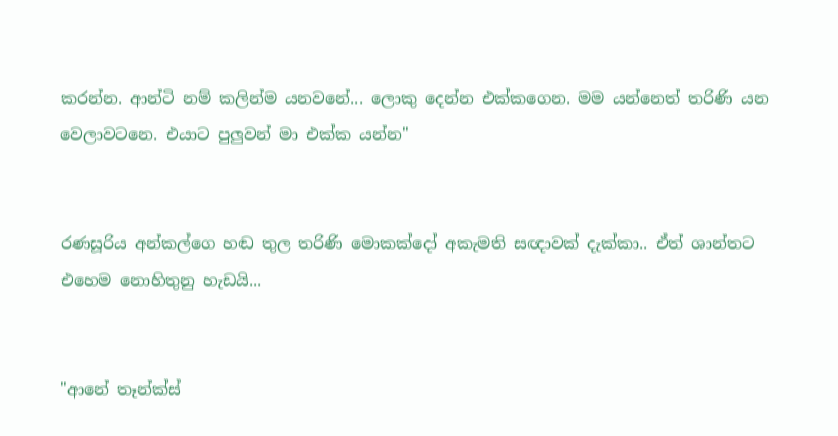කරන්න. ආන්ටි නම් කලින්ම යනවනේ... ලොකු දෙන්න එක්කගෙන. මම යන්නෙත් තරිණි යන වෙලාවටනෙ. එයාට පුලුවන් මා එක්ක යන්න"


රණසූරිය අන්කල්ගෙ හඬ තුල තරිණි මොකක්දෝ අකැමති සඥාවක් දැක්කා.. ඒත් ශාන්තට එහෙම නොහිතුනු හැඩයි...


"ආනේ තෑන්ක්ස්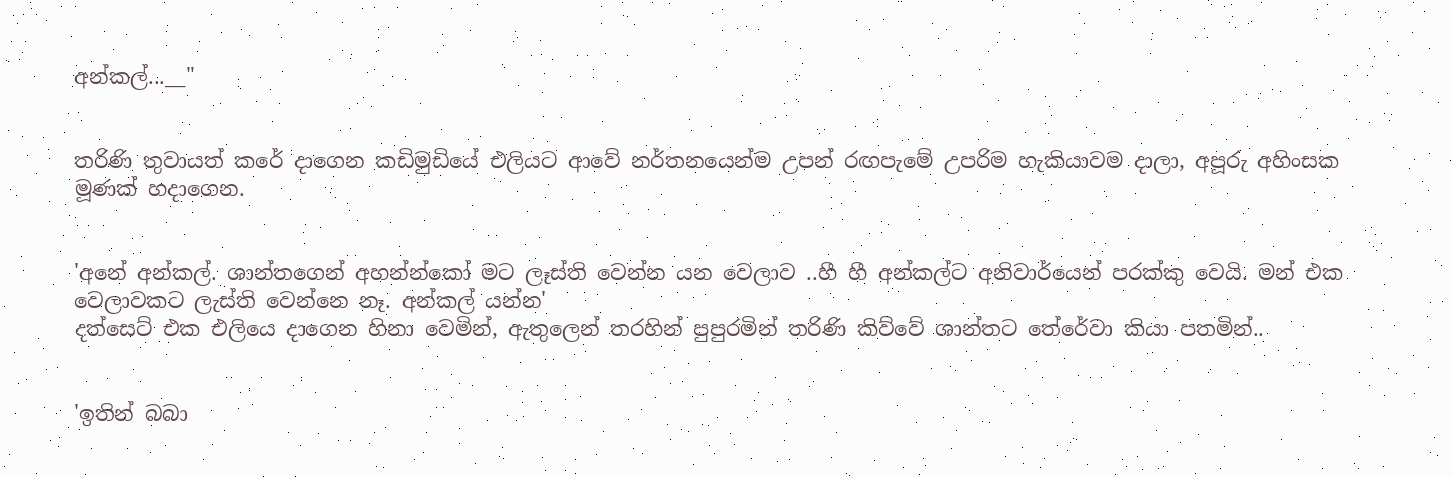අන්කල්...__"


තරිණි තුවායත් කරේ දාගෙන කඩිමුඩියේ එලියට ආවේ නර්තනයෙන්ම උපන් රඟපැමේ උපරිම හැකියාවම දාලා, අපූරු අහිංසක මූණක් හදාගෙන.


'අනේ අන්කල්. ශාන්තගෙන් අහන්න්කෝ මට ලෑස්ති වෙන්න යන වෙලාව ..හී හී අන්කල්ට අනිවාර්යෙන් පරක්කු වෙයි. මන් එක වෙලාවකට ලැස්ති වෙන්නෙ නෑ. අන්කල් යන්න'
දත්සෙට් එක එලියෙ දාගෙන හිනා වෙමින්, ඇතුලෙන් තරහින් පුපුරමින් තරිණි කිව්වේ ශාන්තට තේරේවා කියා පතමින්..


'ඉතින් බබා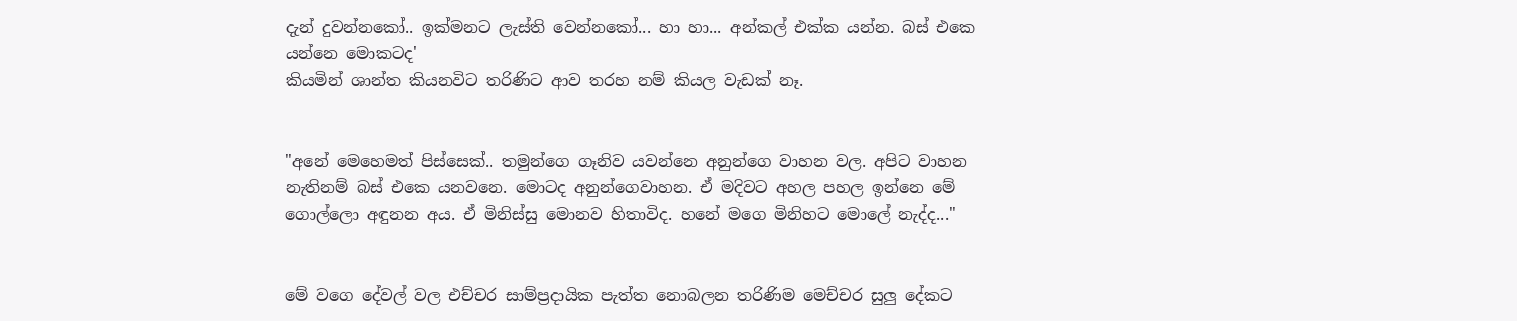දැන් දුවන්නකෝ.. ඉක්මනට ලැස්ති වෙන්නකෝ... හා හා... අන්කල් එක්ක යන්න. බස් එකෙ යන්නෙ මොකටද'
කියමින් ශාන්ත කියනවිට තරිණිට ආව තරහ නම් කියල වැඩක් නෑ.


"අනේ මෙහෙමත් පිස්සෙක්.. තමුන්ගෙ ගෑනිව යවන්නෙ අනුන්ගෙ වාහන වල. අපිට වාහන නැතිනම් බස් එකෙ යනවනෙ. මොටද අනුන්ගෙවාහන. ඒ මදිවට අහල පහල ඉන්නෙ මේ ගොල්ලො අඳුනන අය. ඒ මිනිස්සු මොනව හිතාවිද. හනේ මගෙ මිනිහට මොලේ නැද්ද..."


මේ වගෙ දේවල් වල එච්චර සාම්ප්‍රදායික පැත්ත නොබලන තරිණිම මෙච්චර සුලු දේකට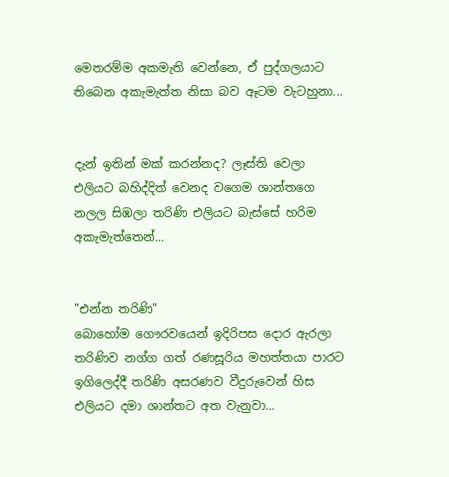මෙතරම්ම අකමැති වෙන්නෙ, ඒ පුද්ගලයාට තිබෙන අකැමැත්ත නිසා බව ඈටම වැටහුනා...


දැන් ඉතින් මක් කරන්නද? ලෑස්ති වෙලා එලියට බහිද්දිත් වෙනද වගෙම ශාන්තගෙ නලල සිඹලා තරිණි එලියට බැස්සේ හරිම අකැමැත්තෙන්...


"එන්න තරිණි"
බොහෝම ගෞරවයෙන් ඉදිරිපස දොර ඇරලා තරිණිව නග්ග ගත් රණසූරිය මහත්තයා පාරට ඉගිලෙද්දී තරිණි අසරණව වීදුරුවෙන් හිස එලියට දමා ශාන්තට අත වැනුවා...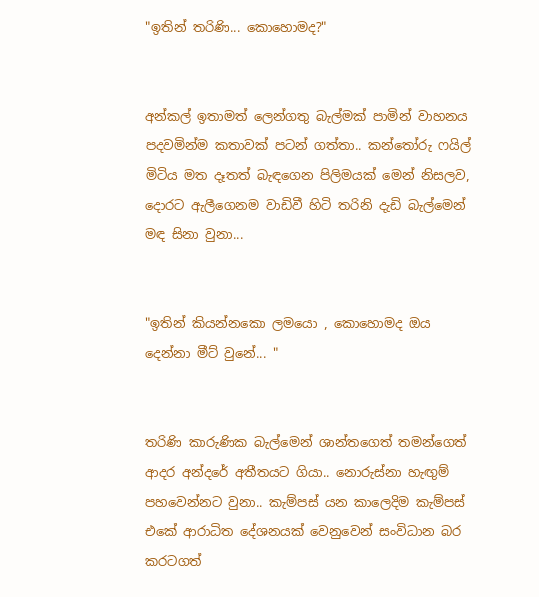"ඉතින් තරිණි... කොහොමද?"


අන්කල් ඉතාමත් ලෙන්ගතු බැල්මක් පාමින් වාහනය පදවමින්ම කතාවක් පටන් ගත්තා.. කන්‍තෝරු ෆයිල් මිටිය මත දෑතත් බැඳගෙන පිලිමයක් මෙන් නිසලව, දොරට ඇලීගෙනම වාඩිවී හිටි තරිනි දැඩි බැල්මෙන් මඳ සිනා වුනා...


"ඉතින් කියන්නකො ලමයො , කොහොමද ඔය දෙන්නා මීට් වුනේ... "


තරිණි කාරුණික බැල්මෙන් ශාන්තගෙත් තමන්ගෙත් ආදර අන්දරේ අතීතයට ගියා.. නොරුස්නා හැඟුම් පහවෙන්නට වුනා.. කැම්පස් යන කාලෙදිම කැම්පස් එකේ ආරාධිත දේශනයක් වෙනුවෙන් සංවිධාන බර කරටගත්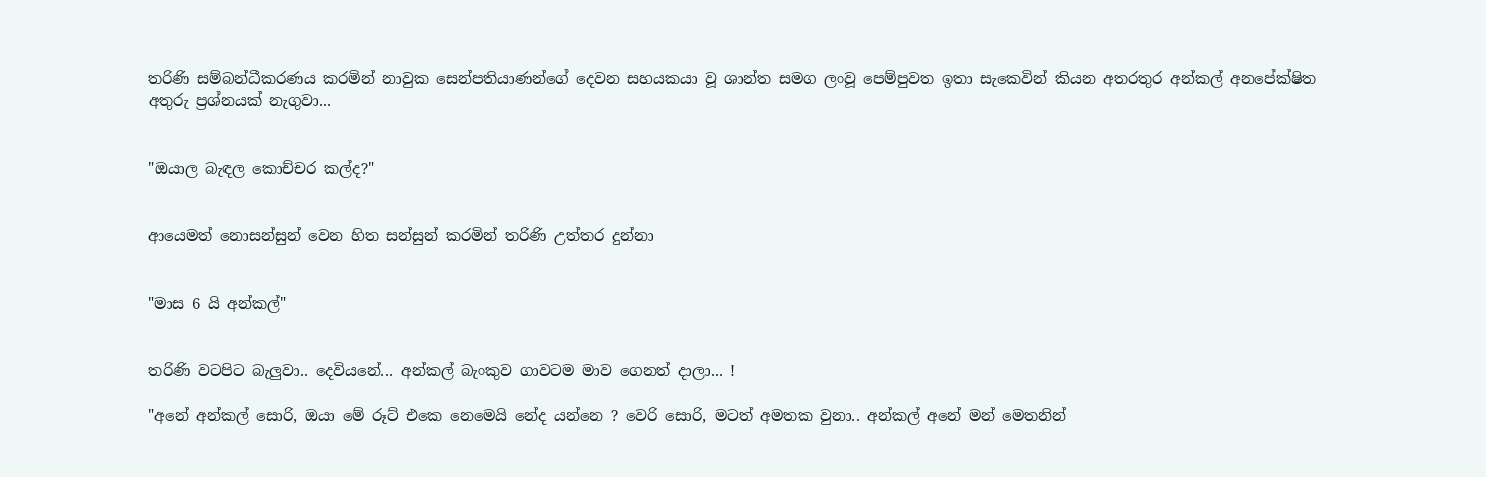තරිණි සම්බන්ධීකරණය කරමින් නාවුක සෙන්පතියාණන්ගේ දෙවන සහයකයා වූ ශාන්ත සමග ලංවූ පෙම්පුවත ඉතා සැකෙවින් කියන අතරතුර අන්කල් අනපේක්ෂිත අතුරු ප්‍රශ්නයක් නැගුවා...


"ඔයාල බැඳල කොච්චර කල්ද?"


ආයෙමත් නොසන්සුන් වෙන හිත සන්සුන් කරමින් තරිණි උත්තර දුන්නා


"මාස 6 යි අන්කල්"


තරිණි වටපිට බැලුවා.. දෙවියනේ... අන්කල් බැංකුව ගාවටම මාව ගෙනත් දාලා... !

"අනේ අන්කල් සොරි, ඔයා මේ රූට් එකෙ නෙමෙයි නේද යන්නෙ ? වෙරි සොරි, මටත් අමතක වුනා.. අන්කල් අනේ මන් මෙතනින්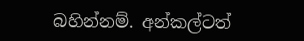බහින්නම්. අන්කල්ටත්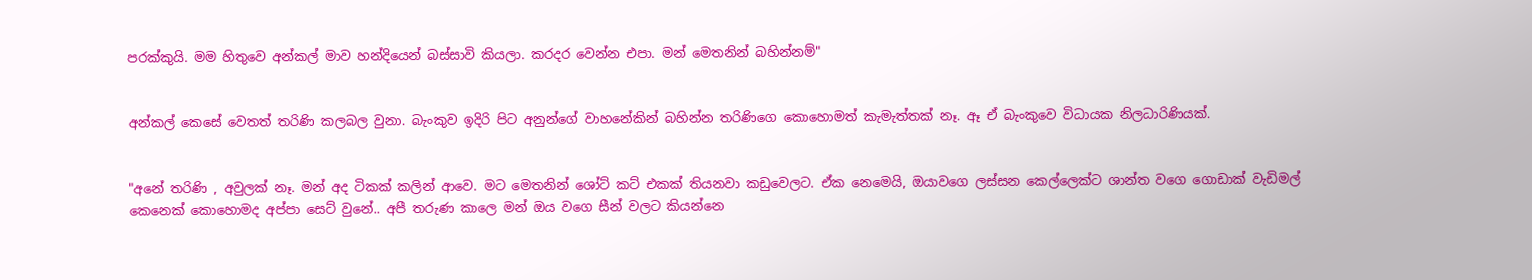පරක්කුයි. මම හිතුවෙ අන්කල් මාව හන්දියෙන් බස්සාවි කියලා. කරදර වෙන්න එපා. මන් මෙතනින් බහින්නම්"


අන්කල් කෙසේ වෙතත් තරිණි කලබල වුනා. බැංකුව ඉදිරි පිට අනුන්ගේ වාහනේකින් බහින්න තරිණිගෙ කොහොමත් කැමැත්තක් නෑ. ඈ ඒ බැංකුවෙ විධායක නිලධාරිණියක්.


"අනේ තරිණි , අවුලක් නෑ. මන් අද ටිකක් කලින් ආවෙ. මට මෙතනින් ශෝට් කට් එකක් තියනවා කඩුවෙලට. ඒක නෙමෙයි, ඔයාවගෙ ලස්සන කෙල්ලෙක්ට ශාන්ත වගෙ ගොඩාක් වැඩිමල් කෙනෙක් කොහොමද අප්පා සෙට් වුනේ.. අපී තරුණ කාලෙ මන් ඔය වගෙ සීන් වලට කියන්නෙ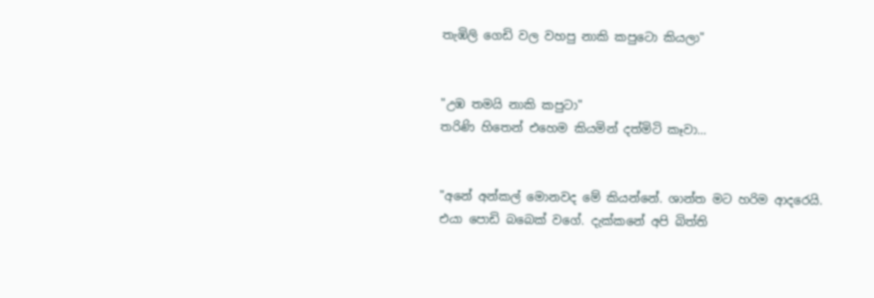තැඹිලි ගෙඩි වල වහපු නාකි කපුටො කියලා"


"උඹ තමයි නාකි කපුටා"
තරිණි හිතෙන් එහෙම කියමින් දත්මිටි කෑවා...


"අනේ අන්කල් මොනවද මේ කියන්නේ. ශාන්ත මට හරිම ආදරෙයි. එයා පොඩි බබෙක් වගේ. දැක්කනේ අපි බිත්ති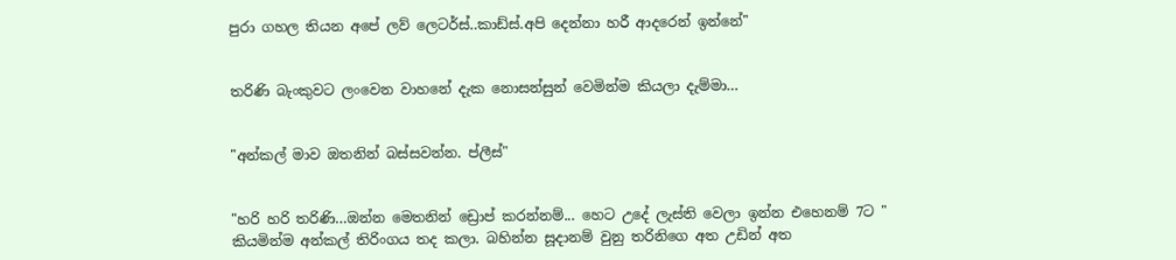පුරා ගහල තියන අපේ ලව් ලෙටර්ස්..කාඩ්ස්.අපි දෙන්නා හරී ආදරෙන් ඉන්නේ"


තරිණි බැංකුවට ලංවෙන වාහනේ දැක නොසන්සුන් වෙමින්ම කියලා දැම්මා...


"අන්කල් මාව ඔතනින් බස්සවන්න. ප්ලීස්"


"හරි හරි තරිණි...ඔන්න මෙතනින් ඩ්‍රොප් කරන්නම්... හෙට උදේ ලැස්ති වෙලා ඉන්න එහෙනම් 7ට "
කියමින්ම අන්කල් තිරිංගය තද කලා. බහින්න සූදානම් වුනු තරිනිගෙ අත උඩින් අත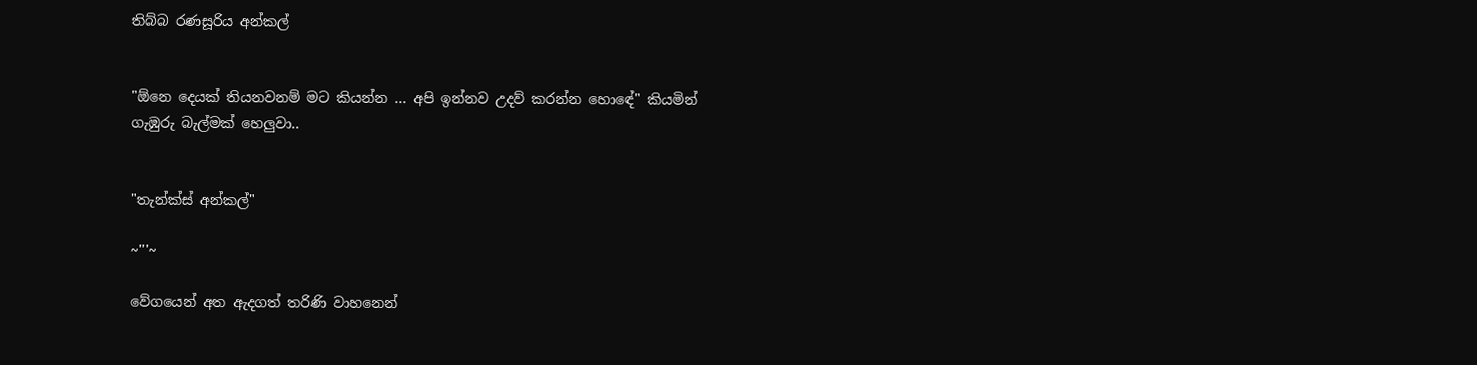තිබ්බ රණසූරිය අන්කල්


"ඕනෙ දෙයක් තියනවනම් මට කියන්න ... අපි ඉන්නව උදව් කරන්න හොඳේ" කියමින් ගැඹුරු බැල්මක් හෙලුවා..


"තැන්ක්ස් අන්කල්"

~'''~

වේගයෙන් අත ඇදගත් තරිණි වාහනෙන්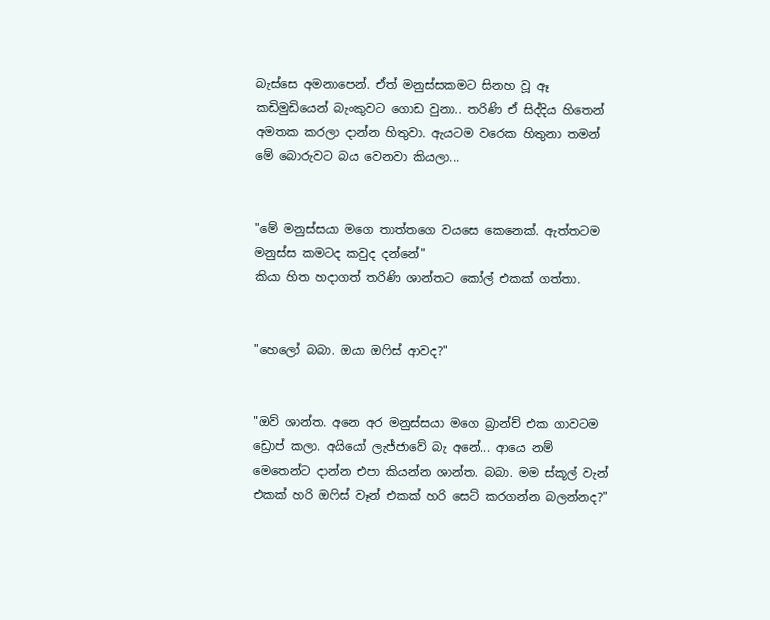බැස්සෙ අමනාපෙන්. ඒත් මනුස්සකමට සිනහ වූ ඈ කඩිමුඩියෙන් බැංකුවට ගොඩ වුනා.. තරිණි ඒ සිද්දිය හිතෙන් අමතක කරලා දාන්න හිතුවා. ඇයටම වරෙක හිතුනා තමන් මේ බොරුවට බය වෙනවා කියලා...


"මේ මනුස්සයා මගෙ තාත්තගෙ වයසෙ කෙනෙක්. ඇත්තටම මනුස්ස කමටද කවුද දන්නේ"
කියා හිත හදාගත් තරිණි ශාන්තට කෝල් එකක් ගත්තා.


"හෙලෝ බබා. ඔයා ඔ‍ෆිස් ආවද?"


"ඔව් ශාන්ත. අනෙ අර මනුස්සයා මගෙ බ්‍රාන්ච් එක ගාවටම ඩ්‍රොප් කලා. අයියෝ ලැජ්ජාවේ බැ අනේ... ආයෙ නම් මෙතෙන්ට දාන්න එපා කියන්න ශාන්ත. බබා. මම ස්කූල් වැන් එකක් හරි ඔ‍ෆිස් වෑන් එකක් හරි සෙට් කරගන්න බලන්නද?"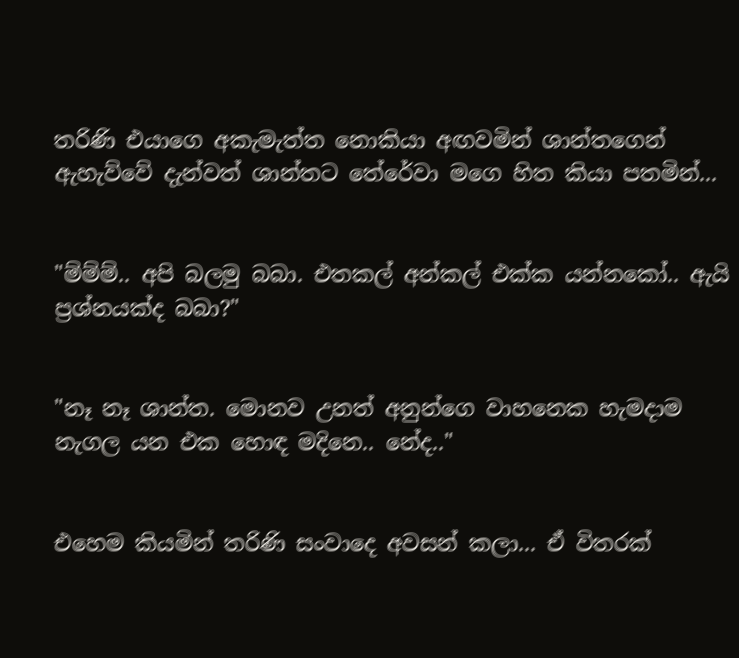තරිණි එයාගෙ අකැමැත්ත නොකියා අඟවමින් ශාන්තගෙන් ඇහැව්වේ දැන්වත් ශාන්තට තේරේවා මගෙ හිත කියා පතමින්...


"ම්ම්ම්.. අපි බලමු බබා. එතකල් අන්කල් එක්ක යන්නකෝ.. ඇයි ප්‍රශ්නයක්ද බබා?"


"නෑ නෑ ශාන්ත. මොනව උනත් අනුන්ගෙ වාහනෙක හැමදාම නැගල යන එක හොඳ මදිනෙ.. නේද.."


එහෙම කියමින් තරිණි සංවාදෙ අවසන් කලා... ඒ විතරක්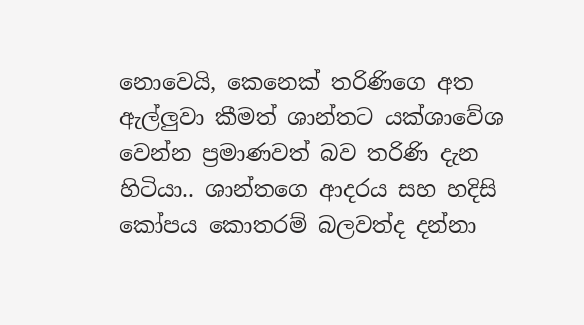නොවෙයි, කෙනෙක් තරිණිගෙ අත ඇල්ලුවා කීමත් ශාන්තට යක්ශාවේශ වෙන්න ප්‍රමාණවත් බව තරිණි දැන හිටියා.. ශාන්තගෙ ආදරය සහ හදිසි කෝපය කොතරම් බලවත්ද දන්නා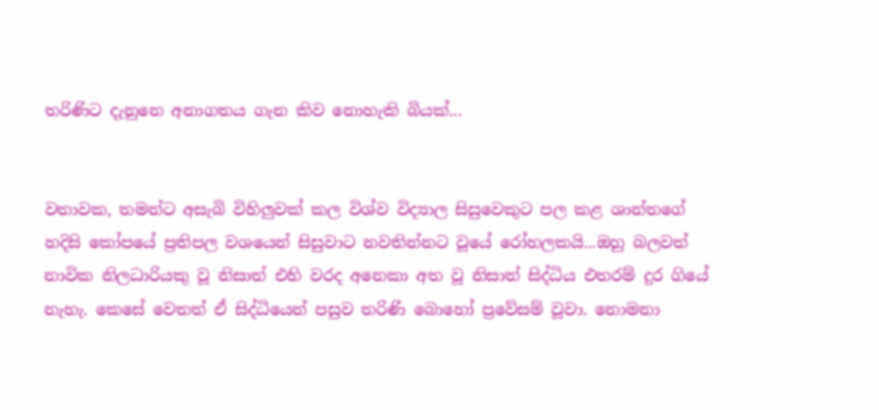තරිණිට දැනුනෙ අනාගතය ගැන කිව නොහැකි බියක්...


වතාවක, තමන්ට අසැබි විහිලුවක් කල විශ්ව විද්‍යාල සිසුවෙකුට පල කළ ශාන්තගේ හදිසි කෝපයේ ප්‍රතිපල වශයෙන් සිසුවාට නවතින්නට වූයේ රෝහලකයි...ඔහු බලවත් නාවික නිලධාරියකු වූ නිසාත් එහි වරද අනෙකා අත වූ නිසාත් සිද්ධිය එතරම් දුර ගියේ නැහැ. කෙසේ වෙතත් ඒ සිද්ධියෙන් පසුව තරිණි බොහෝ ප්‍රවේසම් වූවා. නොමනා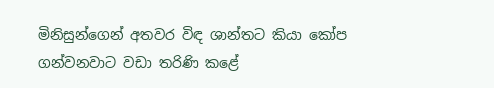මිනිසුන්ගෙන් අතවර විඳ ශාන්තට කියා කෝප ගන්වනවාට වඩා තරිණි කළේ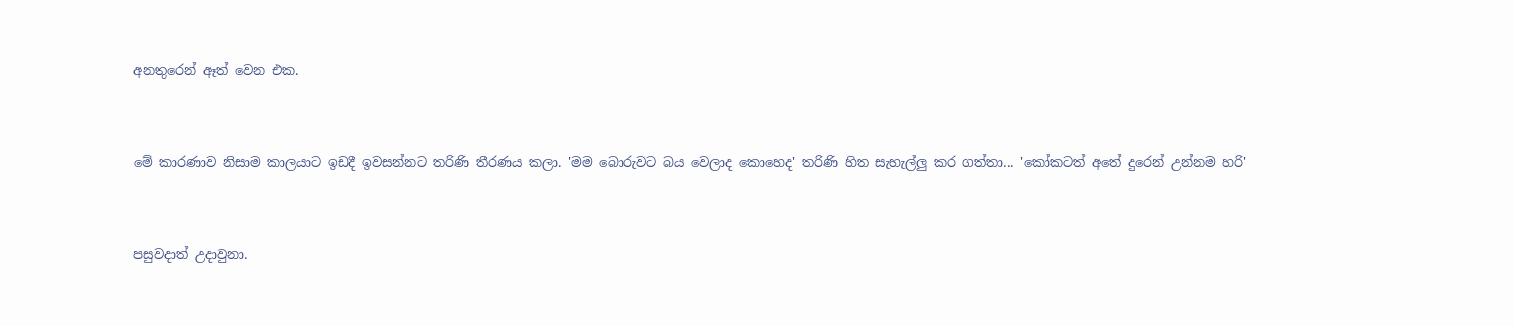අනතුරෙන් ඈත් වෙන එක.


මේ කාරණාව නිසාම කාලයාට ඉඩදී ඉවසන්නට තරිණි තීරණය කලා. 'මම බොරුවට බය වෙලාද කොහෙද' තරිණි හිත සැහැල්ලු කර ගත්තා... 'කෝකටත් අතේ දුරෙන් උන්නම හරි'


පසුවදාත් උදාවුනා.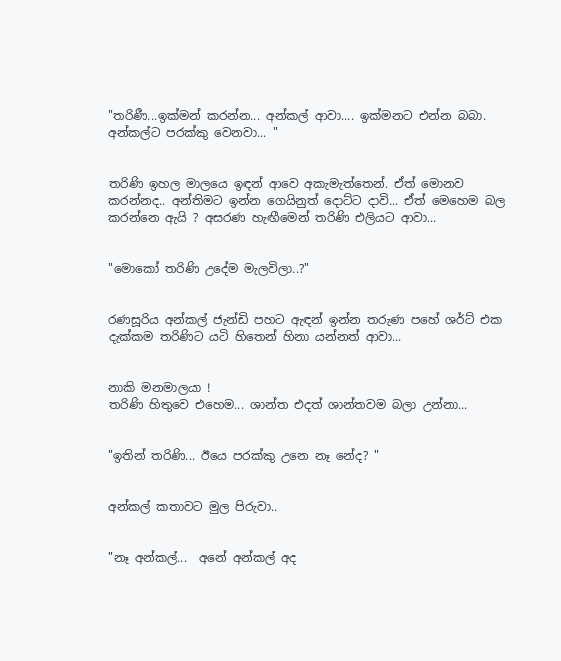"තරිණී...ඉක්මන් කරන්න... අන්කල් ආවා.... ඉක්මනට එන්න බබා. අන්කල්ට පරක්කු වෙනවා... "


තරිණි ඉහල මාලයෙ ඉඳන් ආවෙ අකැමැත්තෙන්. ඒත් මොනව කරන්නද.. අන්තිමට ඉන්න ගෙයිනුත් දොට්ට දාවි... ඒත් මෙහෙම බල කරන්නෙ ඇයි ? අසරණ හැඟීමෙන් තරිණි එලියට ආවා...


"මොකෝ තරිණි උදේම මැලවිලා..?"


රණසූරිය අන්කල් ජැන්ඩි පහට ඇඳන් ඉන්න තරුණ පහේ ශර්ට් එක දැක්කම තරිණිට යටි හිතෙන් හිනා යන්නත් ආවා...


නාකි මනමාලයා !
තරිණි හිතුවෙ එහෙම... ශාන්ත එදත් ශාන්තවම බලා උන්නා...


"ඉතින් තරිණි... ඊයෙ පරක්කු උනෙ නෑ නේද? "


අන්කල් කතාවට මුල පිරුවා..


"නෑ අන්කල්...  අනේ අන්කල් අද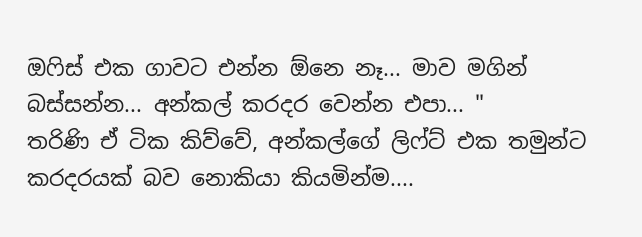ඔ‍ෆිස් එක ගාවට එන්න ඕනෙ නෑ... මාව මගින් බස්සන්න... අන්කල් කරදර වෙන්න එපා... "
තරිණි ඒ ටික කිව්වේ, අන්කල්ගේ ලිෆ්ට් එක තමුන්ට කරදරයක් බව නොකියා කියමින්ම....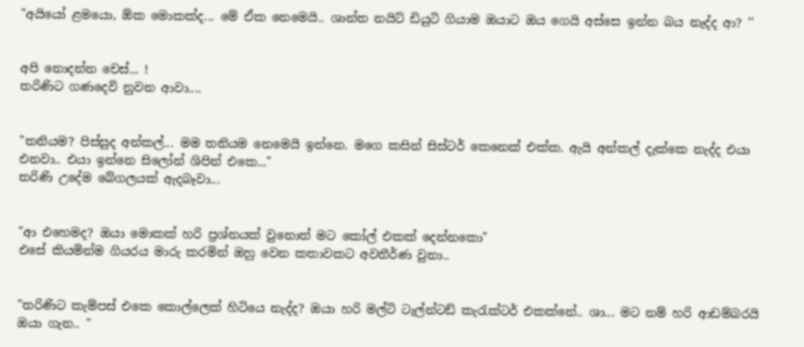"අයියෝ ළමයො, ඕක මොකක්ද... මේ ඒක නෙමෙයි.. ශාන්ත නයිට් ඩියුටි ගියාම ඔයාට ඔය ගෙයි අස්සෙ ඉන්න බය නැද්ද ආ? ''


අපි නොදන්න චෙස්... !
තරිණිට ගණදෙවි නුවන ආවා....


"තනියම? පිස්සුද අන්කල්... මම තනියම නෙමෙයි ඉන්නෙ. මගෙ කසින් සිස්ටර් කෙනෙක් එක්ක. ඇයි අන්කල් දැක්කෙ නැද්ද එයා එනවා.. එයා ඉන්නෙ සිලෝන් ශිපින් එකෙ..."
තරිණි උදේම බේගලයක් ඇදබෑවා...


"ආ එහෙමද? ඔයා මොකක් හරි ප්‍රශ්නයක් වුනොත් මට කෝල් එකක් දෙන්නකො"
එසේ කියමින්ම ගියරය මාරු කරමින් ඔහු වෙන කතාවකට අවතීර්ණ වුනා..


"තරිණිට කැම්පස් එකෙ කොල්ලෙක් හිටියෙ නැද්ද? ඔයා හරි මල්ටි ටැල්න්ටඩ් කැ‍රැක්ටර් එකක්නේ.. ශා... මට නම් හරි ආඩම්බරයි ඔයා ගැන.. "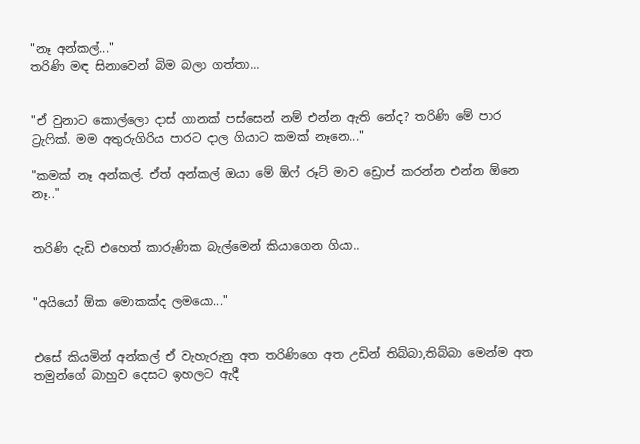"නෑ අන්කල්..."
තරිණි මඳ සිනාවෙන් බිම බලා ගත්තා...


"ඒ වුනාට කොල්ලො දාස් ගානක් පස්සෙන් නම් එන්න ඇති නේද? තරිණි මේ පාර ට්‍රැ‍ෆික්. මම අතුරුගිරිය පාරට දාල ගියාට කමක් නෑනෙ..."

"කමක් නෑ අන්කල්. ඒත් අන්කල් ඔයා මේ ඕෆ් රූට් මාව ඩ්‍රොප් කරන්න එන්න ඕනෙ නෑ.."


තරිණි දැඩි එහෙත් කාරුණික බැල්මෙන් කියාගෙන ගියා..


"අයියෝ ඕක මොකක්ද ලමයො..."


එසේ කියමින් අන්කල් ඒ වැහැරුනු අත තරිණිගෙ අත උඩින් තිබ්බා,තිබ්බා මෙන්ම අත තමුන්ගේ බාහුව දෙසට ඉහලට ඇදී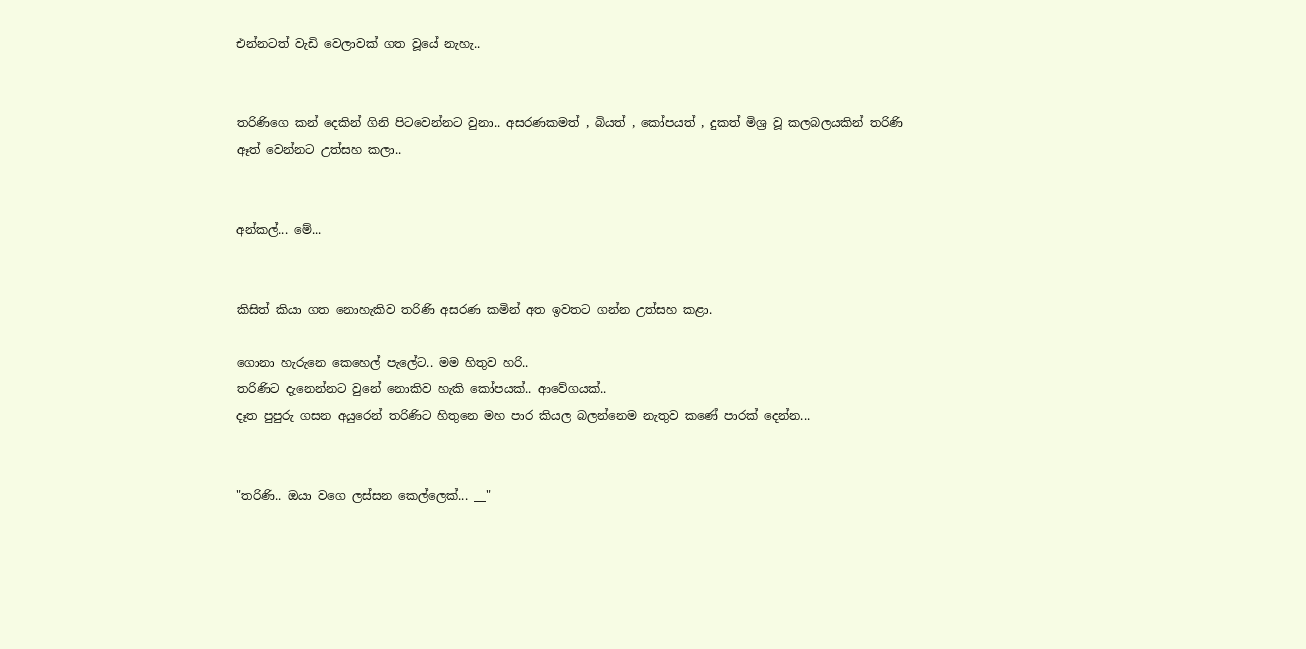එන්නටත් වැඩි වෙලාවක් ගත වූයේ නැහැ..


තරිණිගෙ කන් දෙකින් ගිනි පිටවෙන්නට වුනා.. අසරණකමත් , බියත් , කෝපයත් , දුකත් මිශ්‍ර වූ කලබලයකින් තරිණි ඈත් වෙන්නට උත්සහ කලා..


අන්කල්... මේ...


කිසිත් කියා ගත නොහැකිව තරිණි අසරණ කමින් අත ඉවතට ගන්න උත්සහ කළා.

ගොනා හැරුනෙ කෙහෙල් පැලේට.. මම හිතුව හරි..
තරිණිට දැනෙන්නට වුනේ නොකිව හැකි කෝපයක්.. ආවේගයක්..
දෑත පුපුරු ගසන අයුරෙන් තරිණිට හිතුනෙ මහ පාර කියල බලන්නෙම නැතුව කණේ පාරක් දෙන්න...


"තරිණි.. ඔයා වගෙ ලස්සන කෙල්ලෙක්... __"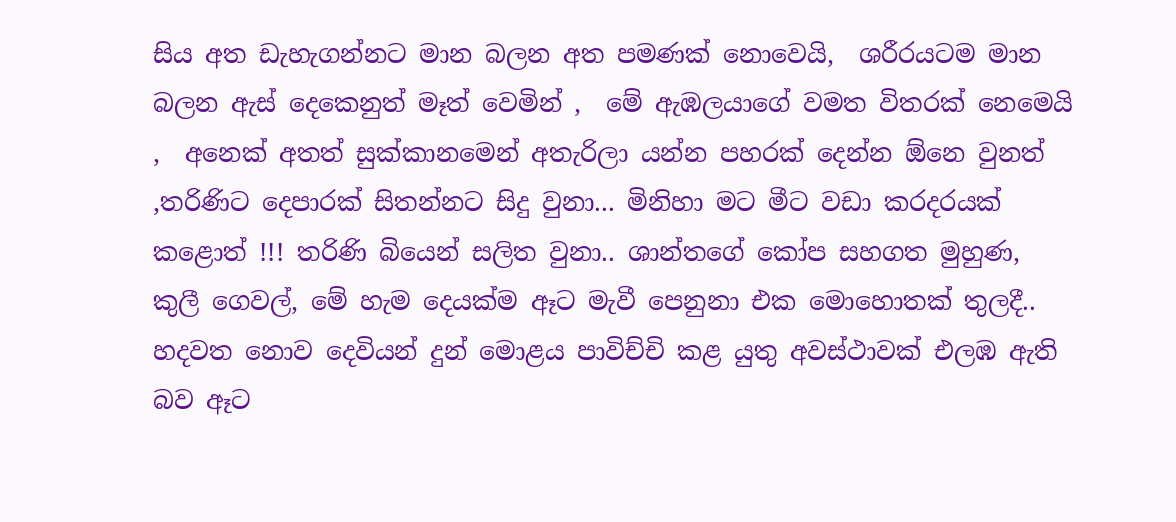සිය අත ඩැහැගන්නට මාන බලන අත පමණක් නොවෙයි,  ශරීරයටම මාන බලන ඇස් දෙකෙනුත් මෑත් වෙමින් ,  මේ ඇඹලයාගේ වමත විතරක් නෙමෙයි ,  අනෙක් අතත් සුක්කානමෙන් අතැරිලා යන්න පහරක් දෙන්න ඕනෙ වුනත් ,තරිණිට දෙපාරක් සිතන්නට සිදු වුනා... මිනිහා මට මීට වඩා කරදරයක් කළොත් !!! තරිණි බියෙන් සලිත වුනා.. ශාන්තගේ කෝප සහගත මුහුණ, කුලී ගෙවල්, මේ හැම දෙයක්ම ඈට මැවී පෙනුනා එක මොහොතක් තුලදී.. හදවත නොව දෙවියන් දුන් මොළය පාවිච්චි කළ යුතු අවස්ථාවක් එලඹ ඇති බව ඈට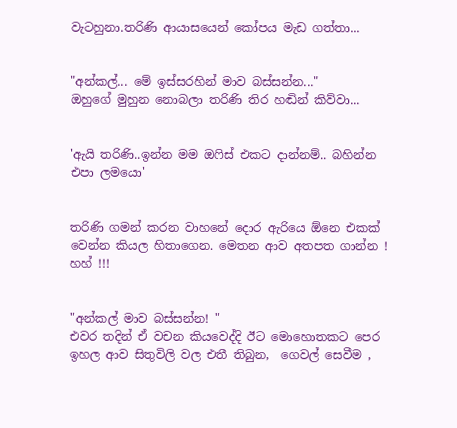වැටහුනා.තරිණි ආයාසයෙන් කෝපය මැඩ ගත්තා...


"අන්කල්... මේ ඉස්සරහින් මාව බස්සන්න..."
ඔහුගේ මුහුන නොබලා තරිණි තිර හඬින් කිව්වා...


'ඇයි තරිණි..ඉන්න මම ඔ‍ෆිස් එකට දාන්නම්.. බහින්න එපා ලමයො'


තරිණි ගමන් කරන වාහනේ දොර ඇරියෙ ඕනෙ එකක් වෙන්න කියල හිතාගෙන. මෙතන ආව අතපත ගාන්න ! හහ් !!!


"අන්කල් මාව බස්සන්න! "
එවර තදින් ඒ වචන කියවෙද්දි ඊට මොහොතකට පෙර ඉහල ආව සිතුවිලි වල එතී තිබුන,  ගෙවල් සෙවීම ,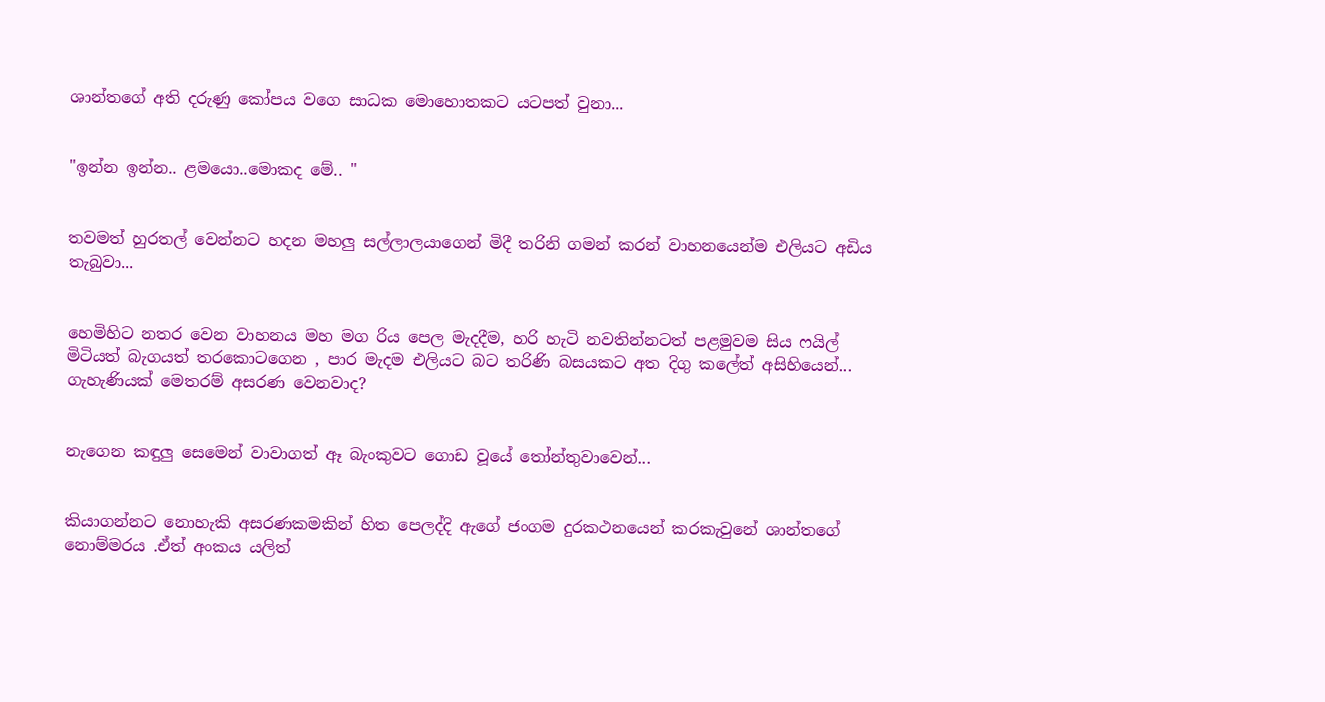ශාන්තගේ අති දරුණු කෝපය වගෙ සාධක මොහොතකට යටපත් වුනා...


"ඉන්න ඉන්න.. ළමයො..මොකද මේ.. "


තවමත් හුරතල් වෙන්නට හදන මහලු සල්ලාලයාගෙන් මිදී තරිනි ගමන් කරන් වාහනයෙන්ම එලියට අඩිය තැබුවා...


හෙමිහිට නතර වෙන වාහනය මහ මග රිය පෙල මැදදීම, හරි හැටි නවතින්නටත් පළමුවම සිය ෆයිල් මිටියත් බැගයත් තරකොටගෙන , පාර මැදම එලියට බට තරිණි බසයකට අත දිගු කලේත් අසිහියෙන්... ගැහැණියක් මෙතරම් අසරණ වෙනවාද?


නැගෙන කඳුලු සෙමෙන් වාවාගත් ඈ බැංකුවට ගොඩ වූයේ ‍තෝන්තුවාවෙන්...


කියාගන්නට නොහැකි අසරණකමකින් හිත පෙලද්දි ඇගේ ජංගම දුරකථනයෙන් කරකැවුනේ ශාන්තගේ නොම්මරය .ඒත් අංකය යලිත්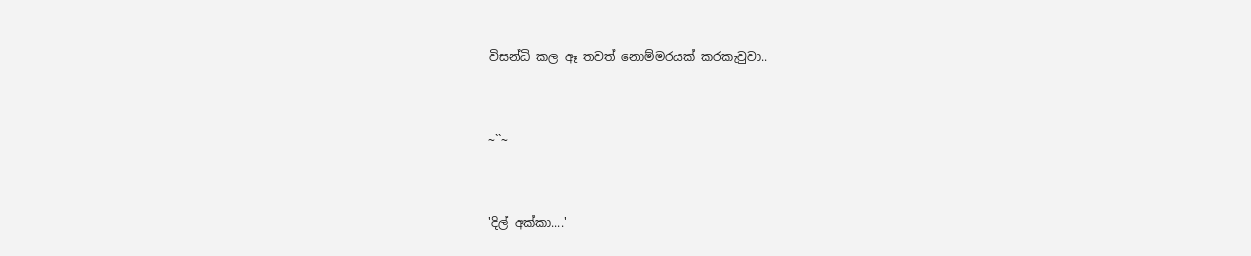විසන්ධි කල ඈ තවත් නොම්මරයක් කරකැවුවා..


~``~


'දිල් අක්කා....'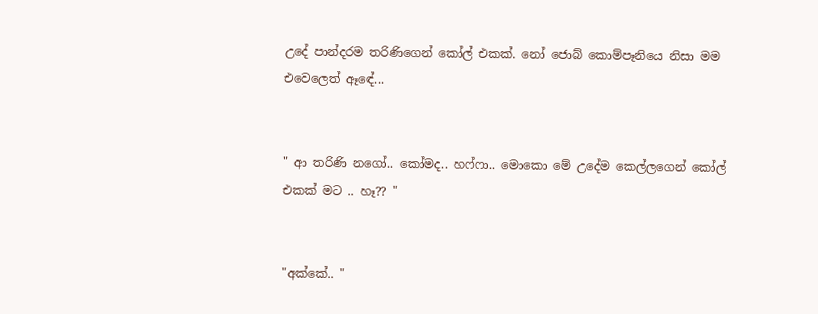උදේ පාන්දරම තරිණිගෙන් කෝල් එකක්. නෝ ජොබ් කොම්පෑනියෙ නිසා මම එවෙලෙත් ඈඳේ...


" ආ තරිණි නගෝ.. කෝමද.. හෆ්ෆා.. මොකො මේ උදේම කෙල්ලගෙන් කෝල් එකක් මට .. හෑ?? "


"අක්කේ.. "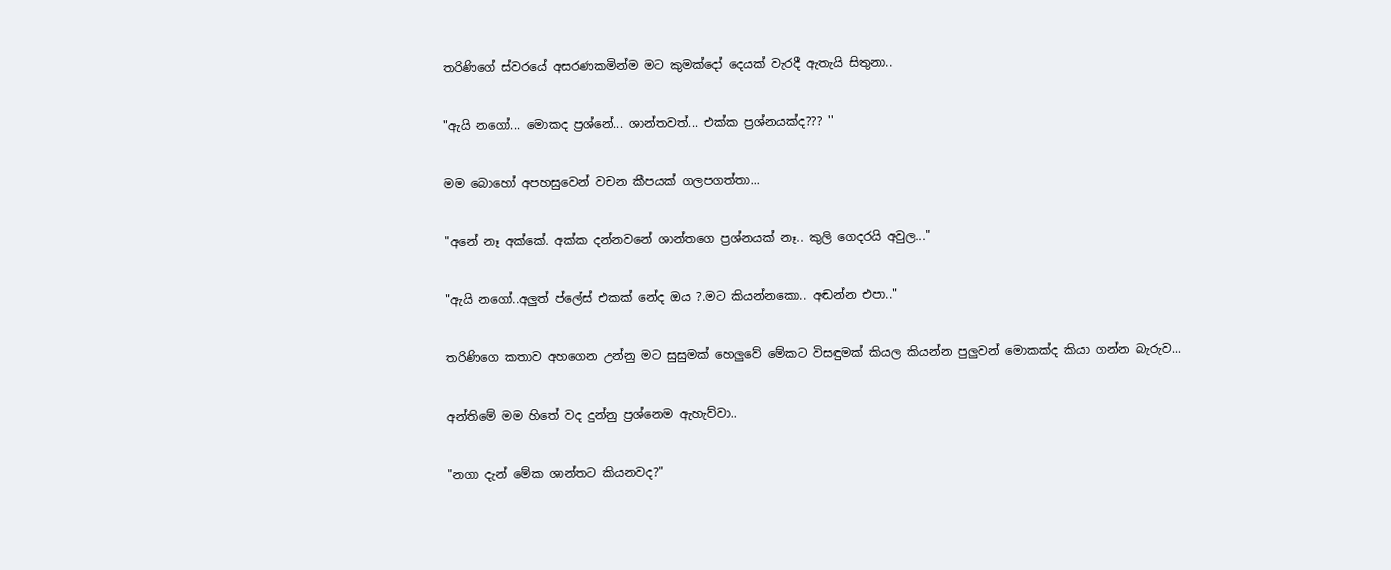තරිණිගේ ස්වරයේ අසරණකමින්ම මට කුමක්දෝ දෙයක් වැරදී ඇතැයි සිතුනා..


"ඇයි නගෝ... මොකද ප්‍රශ්නේ... ශාන්තවත්... එක්ක ප්‍රශ්නයක්ද??? ''


මම බොහෝ අපහසුවෙන් වචන කීපයක් ගලපගත්තා...


"අනේ නෑ අක්කේ. අක්ක දන්නවනේ ශාන්තගෙ ප්‍රශ්නයක් නෑ.. කුලි ගෙදරයි අවුල..."


"ඇයි නගෝ..අලුත් ප්ලේස් එකක් නේද ඔය ?.මට කියන්නකො.. අඬන්න එපා.."


තරිණිගෙ කතාව අහගෙන උන්නු මට සුසුමක් හෙලුවේ මේකට විසඳුමක් කියල කියන්න පුලුවන් මොකක්ද කියා ගන්න බැරුව...


අන්තිමේ මම හිතේ වද දුන්නු ප්‍රශ්නෙම ඇහැව්වා..


"නගා දැන් මේක ශාන්තට කියනවද?"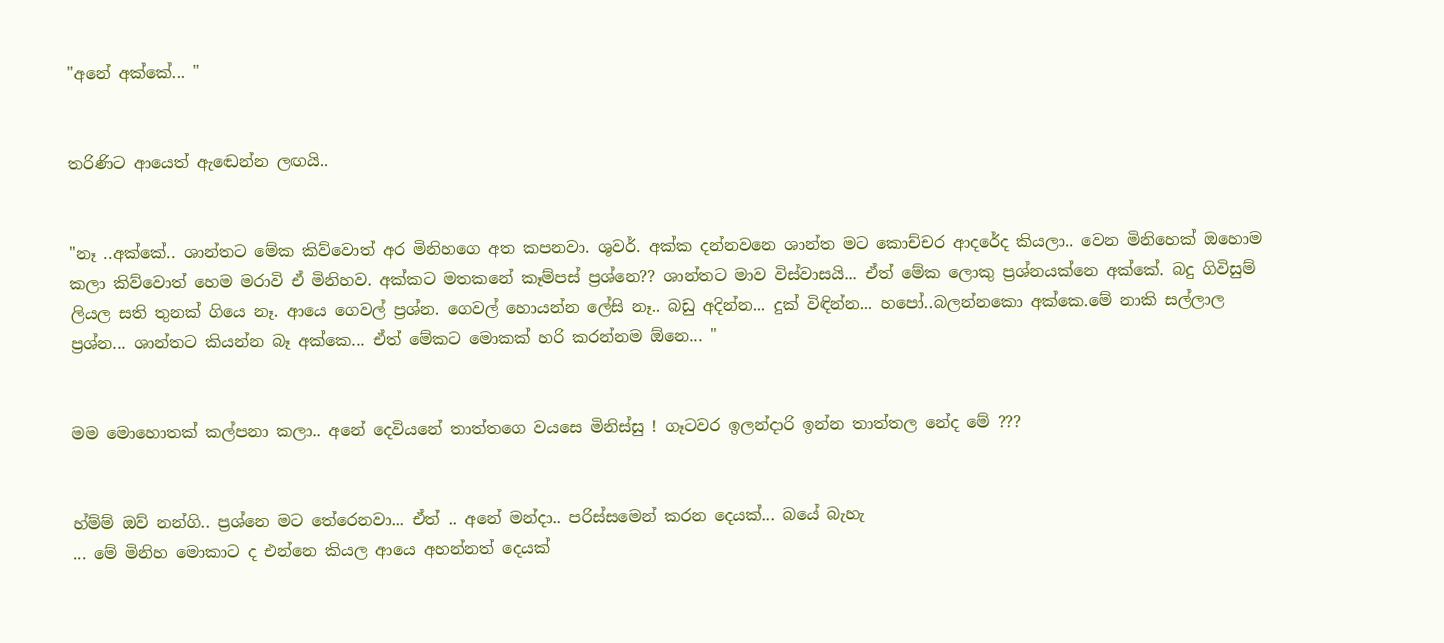"අනේ අක්කේ... "


තරිණිට ආයෙත් ඇඬෙන්න ලඟයි..


"නෑ ..අක්කේ.. ශාන්තට මේක කිව්වොත් අර මිනිහගෙ අත කපනවා. ශුවර්. අක්ක දන්නවනෙ ශාන්ත මට කොච්චර ආදරේද කියලා.. වෙන මිනිහෙක් ඔහොම කලා කිව්වොත් හෙම මරාවි ඒ මිනිහව. අක්කට මතකනේ කෑම්පස් ප්‍රශ්නෙ?? ශාන්තට මාව විස්වාසයි... ඒත් මේක ලොකු ප්‍රශ්නයක්නෙ අක්කේ. බදු ගිවිසුම් ලියල සති තුනක් ගියෙ නෑ. ආයෙ ගෙවල් ප්‍රශ්න. ගෙවල් හොයන්න ලේසි නෑ.. බඩු අදින්න... දුක් විඳින්න... හපෝ..බලන්නකො අක්කෙ.මේ නාකි සල්ලාල ප්‍රශ්න... ශාන්තට කියන්න බෑ අක්කෙ... ඒත් මේකට මොකක් හරි කරන්නම ඕනෙ... "


මම මොහොතක් කල්පනා කලා.. අනේ දෙවියනේ තාත්තගෙ වයසෙ මිනිස්සු ! ගෑටවර ඉලන්දාරි ඉන්න තාත්තල නේද මේ ???


හ්ම්ම් ඔව් නන්ගි.. ප්‍රශ්නෙ මට තේරෙනවා... ඒත් .. අනේ මන්දා.. පරිස්සමෙන් කරන දෙයක්... බයේ බැහැ
... මේ මිනිහ මොකාට ද එන්නෙ කියල ආයෙ අහන්නත් දෙයක්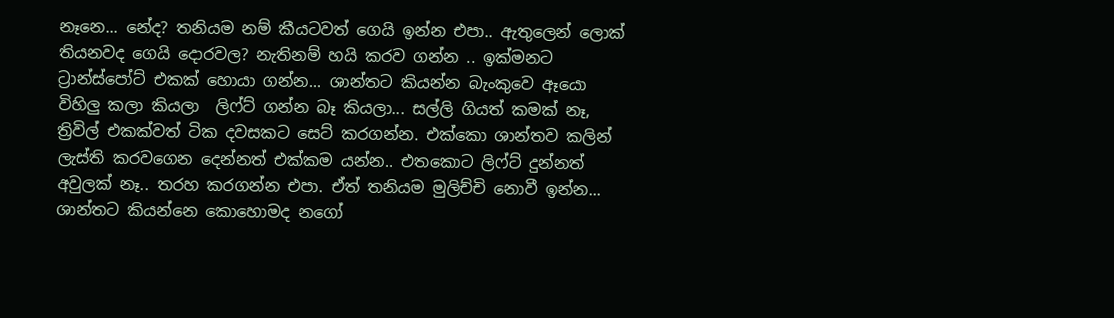නෑනෙ... නේද? තනියම නම් කීයටවත් ගෙයි ඉන්න එපා.. ඇතුලෙන් ලොක් තියනවද ගෙයි දොරවල? නැතිනම් හයි කරව ගන්න .. ඉක්මනට ට්‍රාන්ස්පෝට් එකක් හොයා ගන්න... ශාන්තට කියන්න බැංකුවෙ ඈයො විහිලු කලා කියලා  ලිෆ්ට් ගන්න බෑ කියලා... සල්ලි ගියත් කමක් නෑ, ත්‍රිවිල් එකක්වත් ටික දවසකට සෙට් කරගන්න. එක්කො ශාන්තව කලින් ලැස්ති කරවගෙන දෙන්නත් එක්කම යන්න.. එතකොට ලිෆ්ට් දුන්නත් අවුලක් නෑ.. තරහ කරගන්න එපා. ඒත් තනියම මුලිච්චි නොවී ඉන්න... ශාන්තට කියන්නෙ කොහොමද නගෝ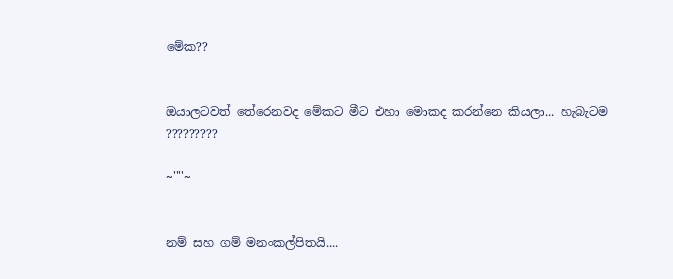මේක??


ඔයාලටවත් තේරෙනවද මේකට මීට එහා මොකද කරන්නෙ කියලා... හැබැටම ?????????

~''''~


නම් සහ ගම් මනංකල්පිතයි....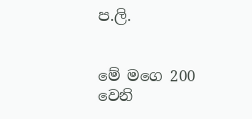ප.ලි.


මේ මගෙ 200 වෙනි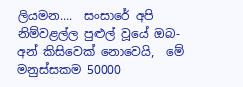ලියමන....  සංසාරේ අපි නිම්වළල්ල පුළුල් වූයේ ඔබ- අන් කිසිවෙක් නොවෙයි,  මේ මනුස්සකම 50000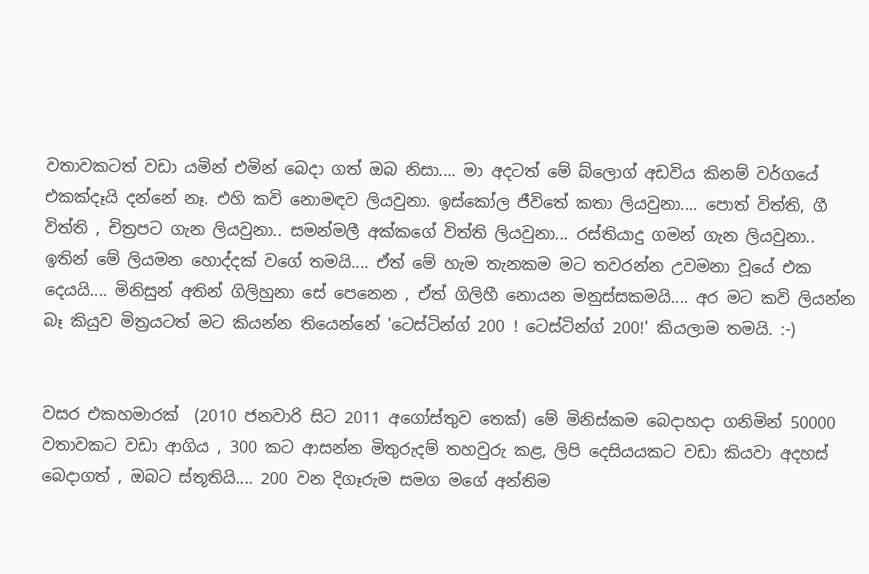වතාවකටත් වඩා යමින් එමින් බෙදා ගත් ඔබ නිසා.... මා අදටත් මේ බ්ලොග් අඩවිය කිනම් වර්ගයේ එකක්දෑයි දන්නේ නෑ. එහි කවි නොමඳව ලියවුනා. ඉස්කෝල ජීවිතේ කතා ලියවුනා.... පොත් විත්ති, ගී විත්ති , චිත්‍රපට ගැන ලියවුනා.. සමන්මලී අක්කගේ විත්ති ලියවුනා... රස්තියාදු ගමන් ගැන ලියවුනා.. ඉතින් මේ ලියමන හොද්දක් වගේ තමයි.... ඒත් මේ හැම තැනකම මට තවරන්න උවමනා වූයේ එක දෙයයි.... මිනිසුන් අතින් ගිලිහුනා සේ පෙනෙන , ඒත් ගිලිහී නොයන මනුස්සකමයි.... අර මට කවි ලියන්න බෑ කියුව මිත්‍රයටත් මට කියන්න තියෙන්නේ 'ටෙස්ටින්ග් 200 ! ටෙස්ටින්ග් 200!' කියලාම තමයි. :-)


වසර එකහමාරක්  (2010 ජනවාරි සිට 2011 අගෝස්තුව තෙක්) මේ මිනිස්කම බෙදාහදා ගනිමින් 50000 වතාවකට වඩා ආගිය , 300 කට ආසන්න මිතුරුදම් තහවුරු කළ, ලිපි දෙසියයකට වඩා කියවා අදහස් බෙදාගත් , ඔබට ස්තූතියි.... 200 වන දිගෑරුම සමග මගේ අන්තිම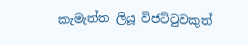කැමැත්ත ලියූ විජට්ටුවකුත්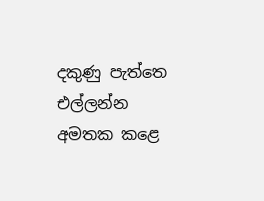දකුණු පැත්තෙ එල්ලන්න අමතක කළෙ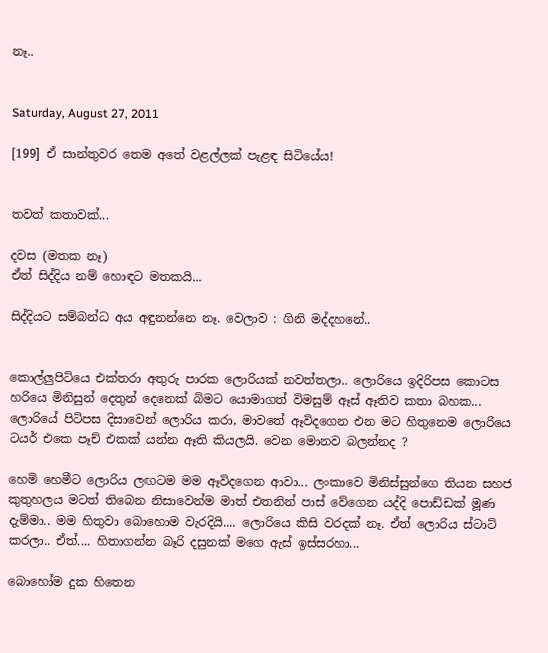නෑ..


Saturday, August 27, 2011

[199] ඒ සාන්තුවර තෙම අතේ වළල්ලක් පැළඳ සිටියේය!


තවත් කතාවක්...

දවස (මතක නෑ)
ඒත් සිද්දිය නම් හොඳට මතකයි...

සිද්දියට සම්බන්ධ අය අඳුනන්නෙ නෑ. වෙලාව : ගිනි මද්දහනේ..


කොල්ලුපිටියෙ එක්තරා අතුරු පාරක ලොරියක් නවත්තලා.. ලොරියෙ ඉදිරිපස කොටස හරියෙ මිනිසුන් දෙතුන් දෙනෙක් බිමට යොමාගත් විමසුම් ඈස් ඈතිව කතා බහක... ලොරියේ පිටිපස දිසාවෙන් ලොරිය කරා, මාවතේ ඈවිදගෙන එන මට හිතුනෙම ලොරියෙ ටයර් එකෙ පෑච් එකක් යන්න ඈති කියලයි. වෙන මොනව බලන්නද ?

හෙමි හෙමීට ලොරිය ලඟටම මම ඈවිදගෙන ආවා... ලංකාවෙ මිනිස්සුන්ගෙ තියන සහජ කුතුහලය මටත් තිබෙන නිසාවෙන්ම මාත් එතනින් පාස් වේගෙන යද්දි පොඩ්ඩක් මූණ දැම්මා.. මම හිතුවා බොහොම වැරදියි.... ලොරියෙ කිසි වරදක් නෑ. ඒත් ලොරිය ස්ටාට් කරලා.. ඒත්.... හිතාගන්න බෑරි දසුනක් මගෙ ඇස් ඉස්සරහා...

බොහෝම දුක හිතෙන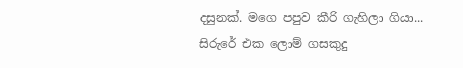දසුනක්. මගෙ පපුව කීරි ගැහිලා ගියා... සිරුරේ එක ලොම් ගසකුදු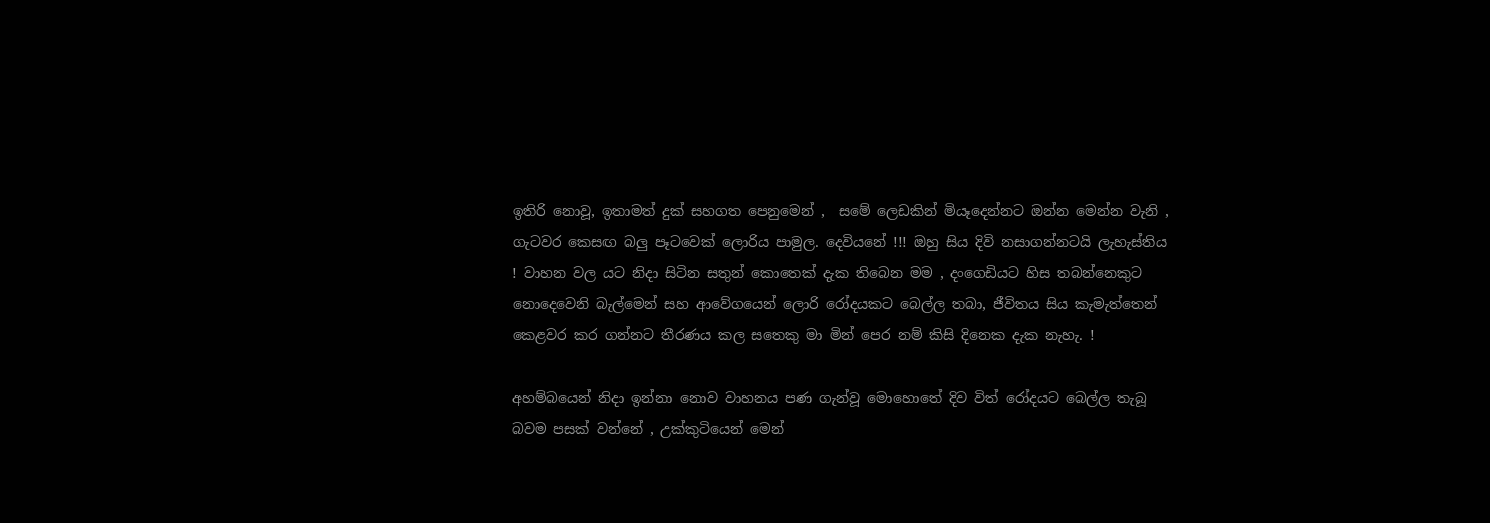ඉතිරි නොවූ, ඉතාමත් දුක් සහගත පෙනුමෙන් ,  සමේ ලෙඩකින් මියෑදෙන්නට ඔන්න මෙන්න වැනි , ගැටවර කෙසඟ බලු පෑටවෙක් ලොරිය පාමුල. දෙවියනේ !!! ඔහු සිය දිවි නසාගන්නටයි ලැහැස්තිය ! වාහන වල යට නිදා සිටින සතුන් කොතෙක් දැක තිබෙන මම , දංගෙඩියට හිස තබන්නෙකුට නොදෙවෙනි බැල්මෙන් සහ ආවේගයෙන් ලොරි රෝදයකට බෙල්ල තබා, ජීවිතය සිය කැමැත්තෙන් කෙළවර කර ගන්නට තීරණය කල සතෙකු මා මින් පෙර නම් කිසි දිනෙක දැක නැහැ. !

අහම්බයෙන් නිදා ඉන්නා නොව වාහනය පණ ගැන්වූ මොහොතේ දිව විත් රෝදයට බෙල්ල තැබූ බවම පසක් වන්නේ , උක්කුටියෙන් මෙන්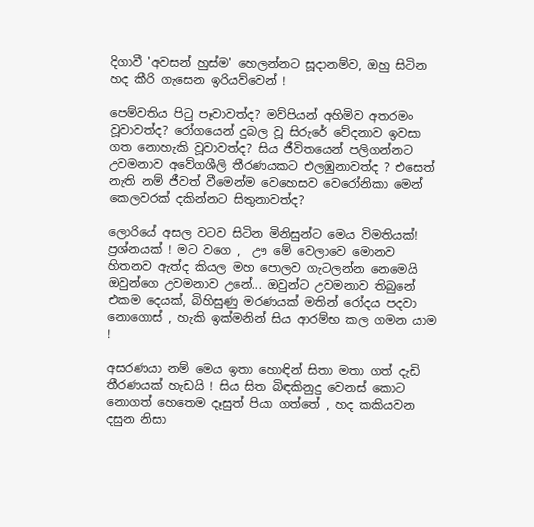දිගාවී 'අවසන් හුස්ම' හෙලන්නට සූදානම්ව, ඔහු සිටින හද කීරි ගැසෙන ඉරියව්වෙන් !

පෙම්වතිය පිටු පෑවාවත්ද? මව්පියන් අහිමිව අතරමං වූවාවත්ද? රෝගයෙන් දුබල වූ සිරුරේ වේදනාව ඉවසා ගත නොහැකි වූවාවත්ද? සිය ජීවිතයෙන් පලිගන්නට උවමනාව අවේගශීලි තීරණයකට එලඹුනාවත්ද ? එසෙත් නැති නම් ජීවත් වීමෙන්ම වෙහෙසව වෙරෝනිකා මෙන් කෙලවරක් දකින්නට සිතුනාවත්ද?

ලොරියේ අසල වටව සිටින මිනිසුන්ට මෙය විමතියක්! ප්‍රශ්නයක් ! මට වගෙ ,  ඌ මේ වෙලාවෙ මොනව හිතනව ඇත්ද කියල මහ පොලව ගැටලන්න නෙමෙයි ඔවුන්ගෙ උවමනාව උනේ... ඔවුන්ට උවමනාව තිබුනේ එකම දෙයක්, බිහිසුණු මරණයක් මතින් රෝදය පදවා නොගොස් , හැකි ඉක්මනින් සිය ආරම්භ කල ගමන යාම !

අසරණයා නම් මෙය ඉතා හොඳින් සිතා මතා ගත් දැඩි තීරණයක් හැඩයි ! සිය සිත බිඳකිනුදු වෙනස් කොට නොගත් හෙතෙම දෑසුත් පියා ගත්තේ , හද කකියවන දසුන නිසා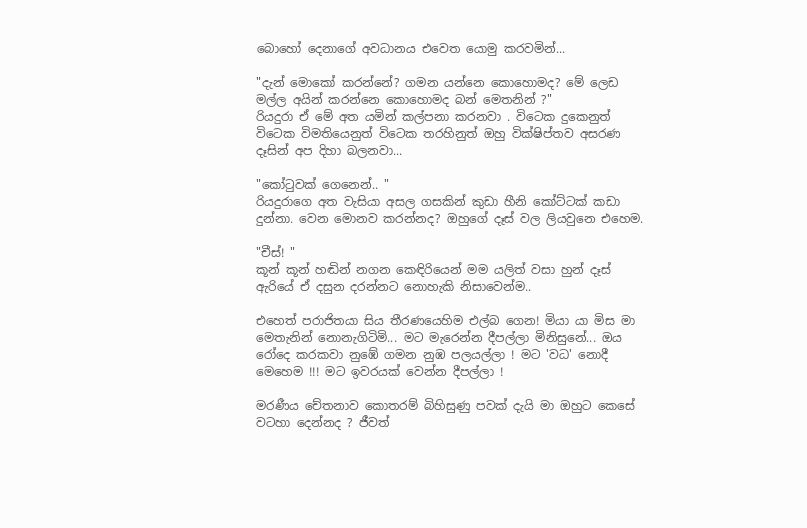බොහෝ දෙනාගේ අවධානය එවෙත යොමු කරවමින්...

"දැන් මොකෝ කරන්නේ? ගමන යන්නෙ කොහොමද? මේ ලෙඩ මල්ල අයින් කරන්නෙ කොහොමද බන් මෙතනින් ?"
රියදුරා ඒ මේ අත යමින් කල්පනා කරනවා . විටෙක දුකෙනුත් විටෙක විමතියෙනුත් විටෙක තරහිනුත් ඔහු වික්ෂිප්තව අසරණ දෑසින් අප දිහා බලනවා...

"කෝටුවක් ගෙනෙන්.. "
රියදුරාගෙ අත වැසියා අසල ගසකින් කුඩා හීනි කෝට්ටක් කඩා දුන්නා. වෙන මොනව කරන්නද? ඔහුගේ දෑස් වල ලියවුනෙ එහෙම.

"චීස්! "
කූන් කූන් හඬින් නගන කෙඳිරියෙන් මම යලිත් වසා හුන් දෑස් ඇරියේ ඒ දසුන දරන්නට නොහැකි නිසාවෙන්ම..

එහෙත් පරාජිතයා සිය තීරණයෙහිම එල්බ ගෙන! මියා යා මිස මා මෙතැනින් නොනැගිටිමි... මට මැරෙන්න දීපල්ලා මිනිසුනේ... ඔය රෝදෙ කරකවා නුඹේ ගමන නුඹ පලයල්ලා ! මට 'වධ' නොදී මෙහෙම !!! මට ඉවරයක් වෙන්න දීපල්ලා !

මරණීය චේතනාව කොතරම් බිහිසුණු පවක් දැයි මා ඔහුට කෙසේ වටහා දෙන්නද ? ජීවත්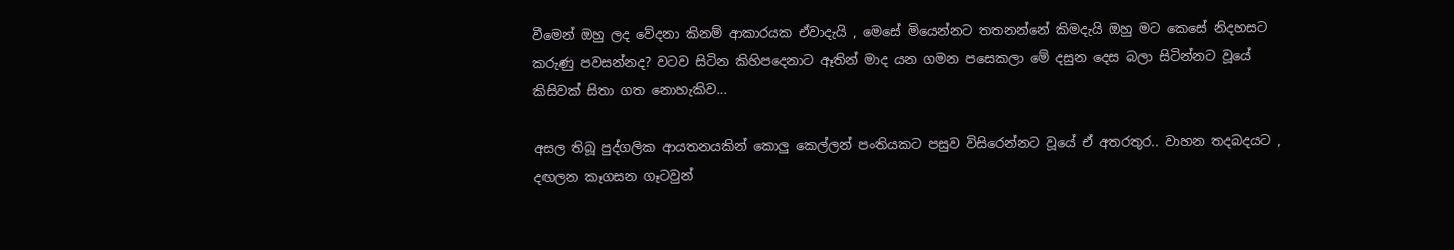වීමෙන් ඔහු ලද වේදනා කිනම් ආකාරයක ඒවාදැයි , මෙසේ මියෙන්නට තතනන්නේ කිමදැයි ඔහු මට කෙසේ නිදහසට කරුණු පවසන්නද? වටව සිටින කිහිපදෙනාට ඈතින් මාද යන ගමන පසෙකලා මේ දසුන දෙස බලා සිටින්නට වූයේ කිසිවක් සිතා ගත නොහැකිව...

අසල තිබූ පුද්ගලික ආයතනයකින් කොලු කෙල්ලන් පංතියකට පසුව විසිරෙන්නට වූයේ ඒ අතරතුර.. වාහන තදබදයට , දඟලන කෑගසන ගෑටවුන්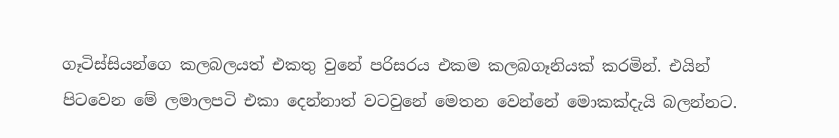ගෑටිස්සියන්ගෙ කලබලයත් එකතු වුනේ පරිසරය එකම කලබගෑනියක් කරමින්. එයින් පිටවෙන මේ ලමාලපටි එකා දෙන්නාත් වටවුනේ මෙතන වෙන්නේ මොකක්දැයි බලන්නට.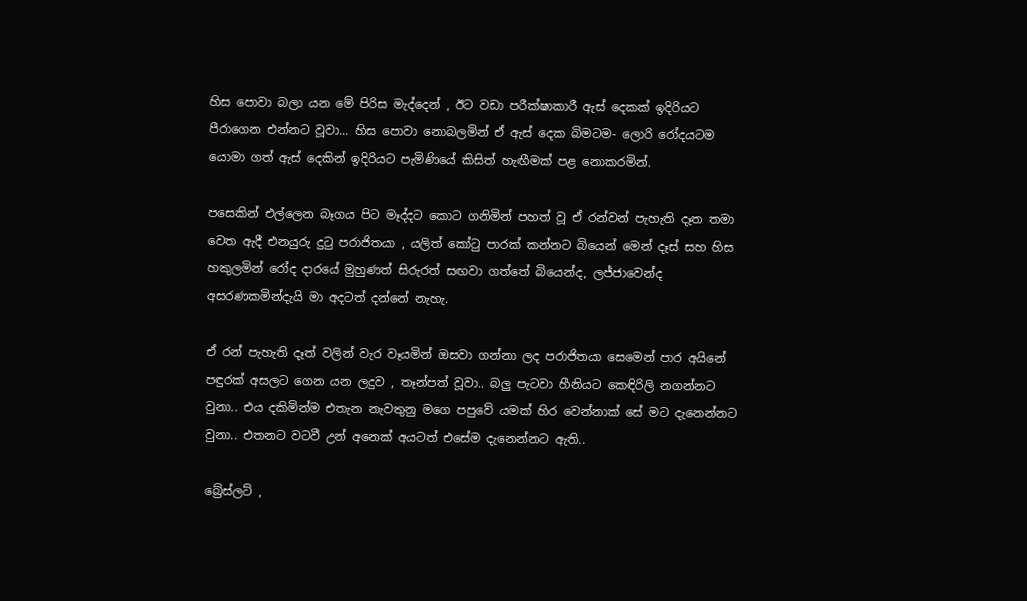හිස පොවා බලා යන මේ පිරිස මැද්දෙන් , ඊට වඩා පරීක්ෂාකාරී ඇස් දෙකක් ඉදිරියට පීරාගෙන එන්නට වූවා... හිස පොවා නොබලමින් ඒ ඇස් දෙක බිමටම- ලොරි රෝදයටම යොමා ගත් ඇස් දෙකින් ඉදිරියට පැමිණියේ කිසිත් හැඟීමක් පළ නොකරමින්.

පසෙකින් එල්ලෙන බෑගය පිට මෑද්දට කොට ගනිමින් පහත් වූ ඒ රන්වන් පැහැති දෑත තමා වෙත ඇදී එනයුරු දුටු පරාජිතයා , යලිත් කෝටු පාරක් කන්නට බියෙන් මෙන් දෑස් සහ හිස හකුලමින් රෝද දාරයේ මුහුණත් සිරුරත් සඟවා ගත්තේ බියෙන්ද, ලජ්ජාවෙන්ද අසරණකමින්දැයි මා අදටත් දන්නේ නැහැ.

ඒ රන් පැහැති දෑත් වලින් වැර වෑයමින් ඔසවා ගන්නා ලද පරාජිතයා සෙමෙන් පාර අයිනේ පඳුරක් අසලට ගෙන යන ලදුව , තෑන්පත් වූවා.. බලු පැටවා හීනියට කෙඳිරිලි නගන්නට වුනා.. එය දකිමින්ම එතැන නැවතුනු මගෙ පපුවේ යමක් හිර වෙන්නාක් සේ මට දැනෙන්නට වුනා.. එතනට වටවී උන් අනෙක් අයටත් එසේම දැනෙන්නට ඇති..

බ්‍රේස්ලට් ,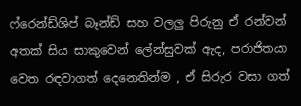ෆ්රෙන්ඩ්ශිප් බෑන්ඩ් සහ වලලු පිරුනු ඒ රන්වන් අතක් සිය සාකුවෙන් ලේන්සුවක් ඇද, පරාජිතයා වෙත රඳවාගත් දෙනෙතින්ම , ඒ සිරුර වසා ගත්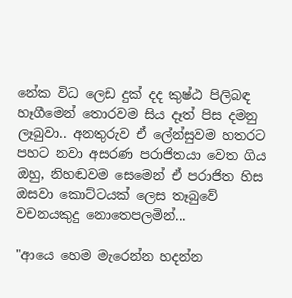නේක විධ ලෙඩ දුක් දද කුෂ්ඨ පිලිබඳ හෑගීමෙන් තොරවම සිය දෑත් පිස දමනු ලෑබුවා.. අනතුරුව ඒ ලේන්සුවම හතරට පහට නවා අසරණ පරාජිතයා වෙත ගිය ඔහු, නිහඬවම සෙමෙන් ඒ පරාජිත හිස ඔසවා කොට්ටයක් ලෙස තෑබුවේ වචනයකුදු නොතෙපලමින්...

"ආයෙ හෙම මැරෙන්න හදන්න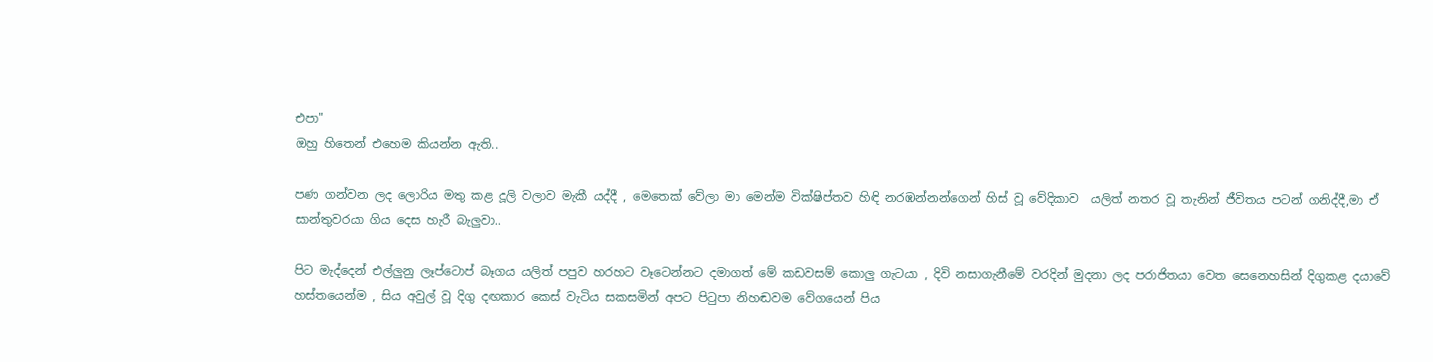එපා"
ඔහු හිතෙන් එහෙම කියන්න ඇති..

පණ ගන්වන ලද ලොරිය මතු කළ දූලි වලාව මැකී යද්දී , මෙතෙක් වේලා මා මෙන්ම වික්ෂිප්තව හිඳි නරඹන්නන්ගෙන් හිස් වූ වේදිකාව  යලිත් නතර වූ තැනින් ජීවිතය පටන් ගනිද්දී,මා ඒ සාන්තුවරයා ගිය දෙස හැරී බැලුවා..

පිට මැද්දෙන් එල්ලුනු ලෑප්ටොප් බෑගය යලිත් පපුව හරහට වෑටෙන්නට දමාගත් මේ කඩවසම් කොලු ගැටයා , දිවි නසාගැනීමේ වරදින් මුදනා ලද පරාජිතයා වෙත සෙනෙහසින් දිගුකළ දයාවේ හස්තයෙන්ම , සිය අවුල් වූ දිගු දඟකාර කෙස් වැටිය සකසමින් අපට පිටුපා නිහඬවම වේගයෙන් පිය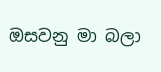ඔසවනු මා බලා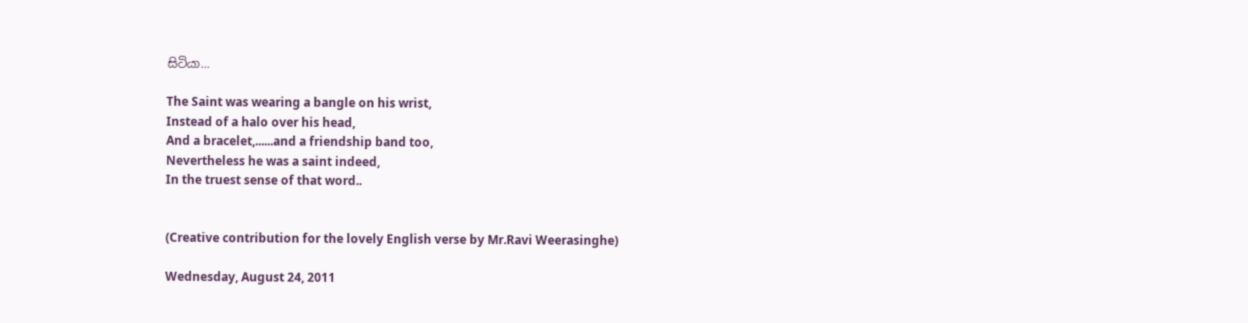සිටියා...

The Saint was wearing a bangle on his wrist,
Instead of a halo over his head,
And a bracelet,......and a friendship band too,
Nevertheless he was a saint indeed,
In the truest sense of that word..


(Creative contribution for the lovely English verse by Mr.Ravi Weerasinghe)

Wednesday, August 24, 2011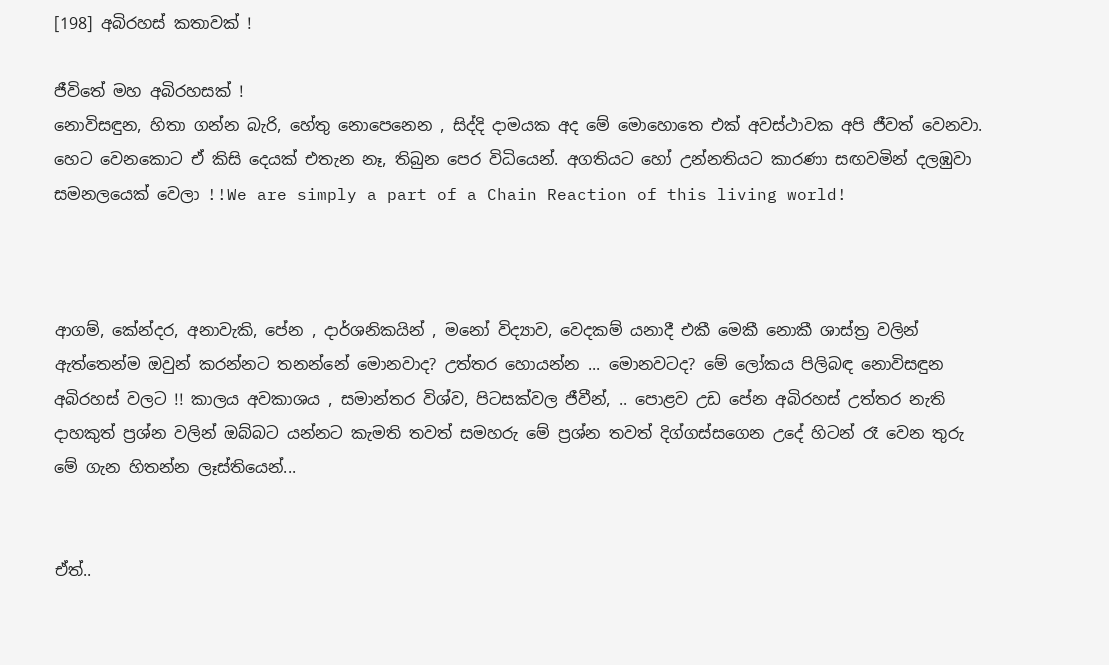[198] අබිරහස් කතාවක් !

ජීවිතේ මහ අබිරහසක් !
නොවිසඳුන, හිතා ගන්න බැරි, හේතු නොපෙනෙන , සිද්දි දාමයක අද මේ මොහොතෙ එක් අවස්ථාවක අපි ජීවත් වෙනවා. හෙට වෙනකොට ඒ කිසි දෙයක් එතැන නෑ, තිබුන පෙර විධියෙන්. අගතියට හෝ උන්නතියට කාරණා සඟවමින් දලඹුවා සමනලයෙක් වෙලා !!We are simply a part of a Chain Reaction of this living world!



ආගම්, කේන්දර, අනාවැකි, පේන , දාර්ශනිකයින් , මනෝ විද්‍යාව, වෙදකම් යනාදී එකී මෙකී නොකී ශාස්ත්‍ර වලින් ඇත්තෙන්ම ඔවුන් කරන්නට තනන්නේ මොනවාද? උත්තර හොයන්න ... මොනවටද? මේ ලෝකය පිලිබඳ නොවිසඳුන අබිරහස් වලට !! කාලය අවකාශය , සමාන්තර විශ්ව, පිටසක්වල ජීවීන්, .. පොළව උඩ පේන අබිරහස් උත්තර නැති දාහකුත් ප්‍රශ්න වලින් ඔබ්බට යන්නට කැමති තවත් සමහරු මේ ප්‍රශ්න තවත් දිග්ගස්සගෙන උදේ හිටන් රෑ වෙන තුරු මේ ගැන හිතන්න ලෑස්තියෙන්...


ඒත්..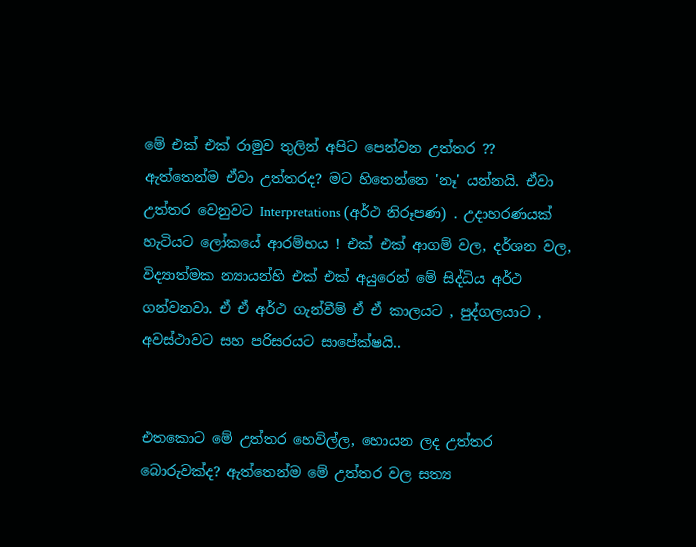මේ එක් එක් රාමුව තුලින් අපිට පෙන්වන උත්තර ?? ඇත්තෙන්ම ඒවා උත්තරද? මට හිතෙන්නෙ 'නෑ' යන්නයි. ඒවා උත්තර වෙනුවට Interpretations (අර්ථ නිරූපණ) . උදාහරණයක් හැටියට ලෝකයේ ආරම්භය ! එක් එක් ආගම් වල, දර්ශන වල, විද්‍යාත්මක න්‍යායන්හි එක් එක් අයුරෙන් මේ සිද්ධිය අර්ථ ගන්වනවා. ඒ ඒ අර්ථ ගැන්වීම් ඒ ඒ කාලයට , පුද්ගලයාට , අවස්ථාවට සහ පරිසරයට සාපේක්ෂයි..


එතකොට මේ උත්තර හෙවිල්ල, හොයන ලද උත්තර බොරුවක්ද? ඇත්තෙන්ම මේ උත්තර වල සත්‍ය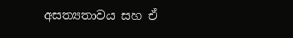අසත්‍යතාවය සහ ඒ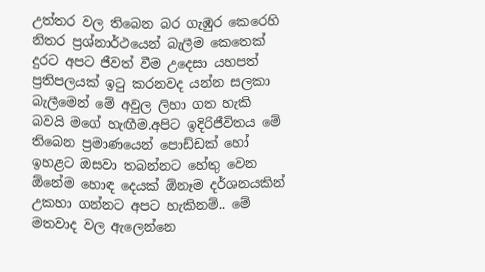උත්තර වල තිබෙන බර ගැඹුර කෙරෙහි නිතර ප්‍රශ්නාර්ථයෙන් බැලීම කෙතෙක් දුරට අපට ජීවත් වීම උදෙසා යහපත් ප්‍රතිපලයක් ඉටු කරනවද යන්න සලකා බැලීමෙන් මේ අවුල ලිහා ගත හැකි බවයි මගේ හැඟීම.අපිට ඉදිරිජීවිතය මේ තිබෙන ප්‍රමාණයෙන් පොඩ්ඩක් හෝ ඉහළට ඔසවා තබන්නට හේතු වෙන ඕනේම හොඳ දෙයක් ඕනෑම දර්ශනයකින් උකහා ගන්නට අපට හැකිනම්.. මේ මතවාද වල ඇලෙන්නෙ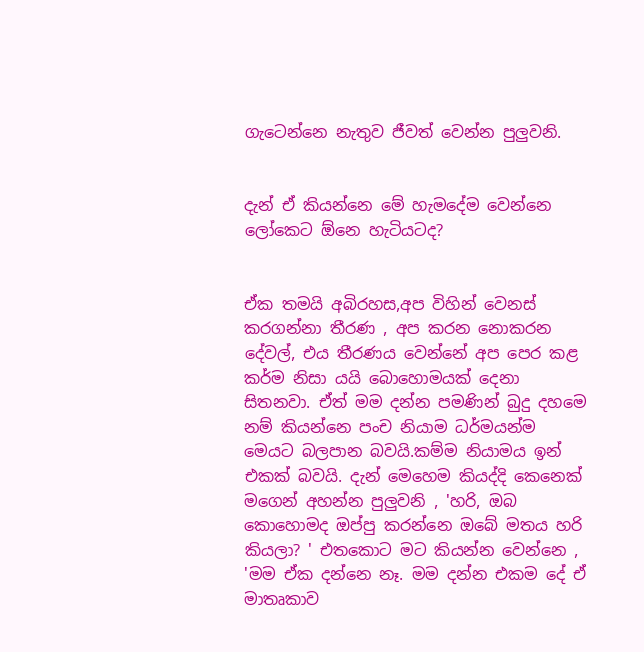ගැටෙන්නෙ නැතුව ජීවත් වෙන්න පුලුවනි.


දැන් ඒ කියන්නෙ මේ හැමදේම වෙන්නෙ ලෝකෙට ඕනෙ හැටියටද?


ඒක තමයි අබිරහස,අප විහින් වෙනස් කරගන්නා තීරණ , අප කරන නොකරන දේවල්, එය තීරණය වෙන්නේ අප පෙර කළ කර්ම නිසා යයි බොහොමයක් දෙනා සිතනවා. ඒත් මම දන්න පමණින් බුදු දහමෙ නම් කියන්නෙ පංච නියාම ධර්මයන්ම මෙයට බලපාන බවයි.කම්ම නියාමය ඉන් එකක් බවයි. දැන් මෙහෙම කියද්දි කෙනෙක් මගෙන් අහන්න පුලුවනි , 'හරි, ඔබ කොහොමද ඔප්පු කරන්නෙ ඔබේ මතය හරි කියලා? ' එතකොට මට කියන්න වෙන්නෙ , 'මම ඒක දන්නෙ නෑ. මම දන්න එකම දේ ඒ මාතෘකාව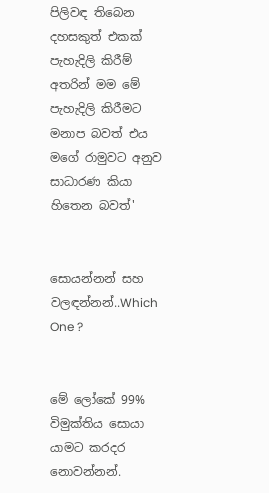පිලිවඳ තිබෙන දහසකුත් එකක් පැහැදිලි කිරීම් අතරින් මම මේ පැහැදිලි කිරීමට මනාප බවත් එය මගේ රාමුවට අනුව සාධාරණ කියා හිතෙන බවත්'


සොයන්නන් සහ වලඳන්නන්..Which One ?


මේ ලෝකේ 99% විමුක්තිය සොයා යාමට කරදර නොවන්නන්.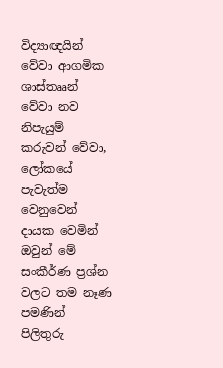විද්‍යාඥයින් වේවා ආගමික ශාස්තෲන් වේවා නව නිපැයුම් කරුවන් වේවා, ලෝකයේ පැවැත්ම වෙනුවෙන් දායක වෙමින් ඔවුන් මේ සංකීර්ණ ප්‍රශ්න වලට තම නෑණ පමණින් පිලිතුරු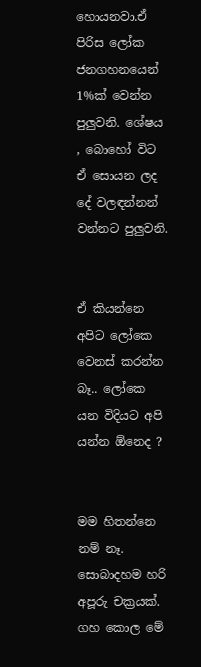හොයනවා.ඒ පිරිස ලෝක ජනගහනයෙන් 1%ක් වෙන්න පුලුවනි. ශේෂය , බොහෝ විට ඒ සොයන ලද දේ වලඳන්නන් වන්නට පුලුවනි.


ඒ කියන්නෙ අපිට ලෝකෙ වෙනස් කරන්න බෑ.. ලෝකෙ යන විදියට අපි යන්න ඕනෙද ?


මම හිතන්නෙ නම් නෑ. සොබාදහම හරි අපූරු චක්‍රයක්. ගහ කොල මේ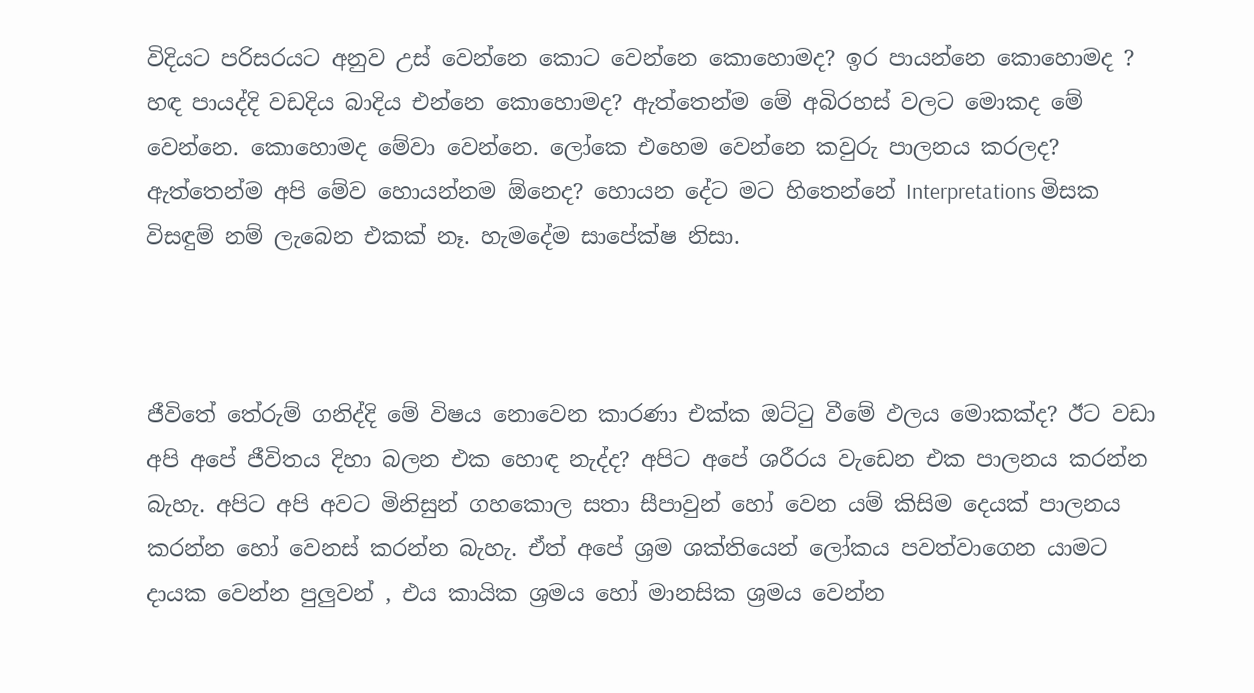විදියට පරිසරයට අනුව උස් වෙන්නෙ කොට වෙන්නෙ කොහොමද? ඉර පායන්නෙ කොහොමද ? හඳ පායද්දි වඩදිය බාදිය එන්නෙ කොහොමද? ඇත්තෙන්ම මේ අබිරහස් වලට මොකද මේ වෙන්නෙ. කොහොමද මේවා වෙන්නෙ. ලෝකෙ එහෙම වෙන්නෙ කවුරු පාලනය කරලද? ඇත්තෙන්ම අපි මේව හොයන්නම ඕනෙද? හොයන දේට මට හිතෙන්නේ Interpretations මිසක විසඳුම් නම් ලැබෙන එකක් නෑ. හැමදේම සාපේක්ෂ නිසා.



ජීවිතේ තේරුම් ගනිද්දි මේ විෂය නොවෙන කාරණා එක්ක ඔට්ටු වීමේ ඵලය මොකක්ද? ඊට වඩා අපි අපේ ජීවිතය දිහා බලන එක හොඳ නැද්ද? අපිට අපේ ශරීරය වැඩෙන එක පාලනය කරන්න බැහැ. අපිට අපි අවට මිනිසුන් ගහකොල සතා සීපාවුන් හෝ වෙන යම් කිසිම දෙයක් පාලනය කරන්න හෝ වෙනස් කරන්න බැහැ. ඒත් අපේ ශ්‍රම ශක්තියෙන් ලෝකය පවත්වාගෙන යාමට දායක වෙන්න පුලුවන් , එය කායික ශ්‍රමය හෝ මානසික ශ්‍රමය වෙන්න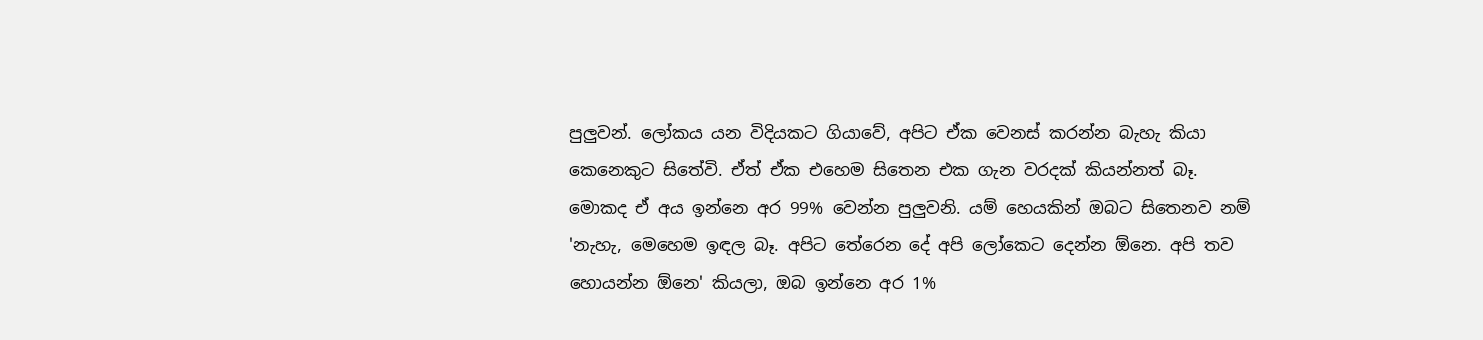පුලුවන්. ලෝකය යන විදියකට ගියාවේ, අපිට ඒක වෙනස් කරන්න බැහැ කියා කෙනෙකුට සිතේවි. ඒත් ඒක එහෙම සිතෙන එක ගැන වරදක් කියන්නත් බෑ. මොකද ඒ අය ඉන්නෙ අර 99% වෙන්න පුලුවනි. යම් හෙයකින් ඔබට සිතෙනව නම් 'නැහැ, මෙහෙම ඉඳල බෑ. අපිට තේරෙන දේ අපි ලෝකෙට දෙන්න ඕනෙ. අපි තව හොයන්න ඕනෙ' කියලා, ඔබ ඉන්නෙ අර 1%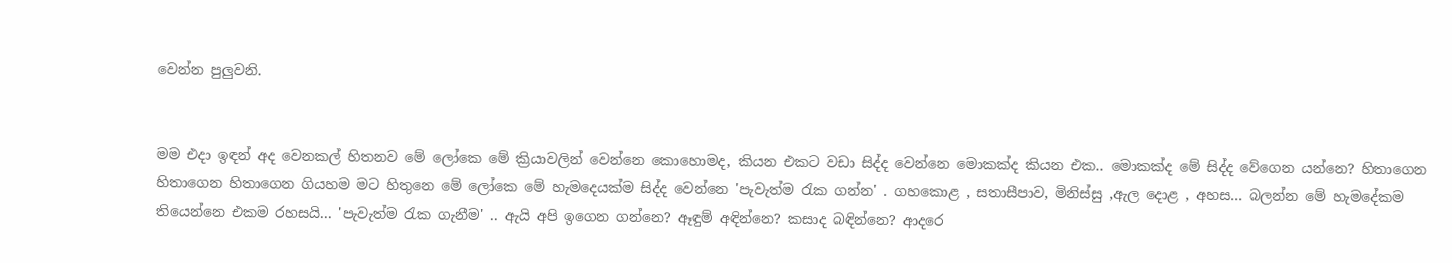වෙන්න පුලුවනි.


මම එදා ඉඳන් අද වෙනකල් හිතනව මේ ලෝකෙ මේ ක්‍රියාවලින් වෙන්නෙ කොහොමද, කියන එකට වඩා සිද්ද වෙන්නෙ මොකක්ද කියන එක.. මොකක්ද මේ සිද්ද වේගෙන යන්නෙ? හිතාගෙන හිතාගෙන හිතාගෙන ගියහම මට හිතුනෙ මේ ලෝකෙ මේ හැමදෙයක්ම සිද්ද වෙන්නෙ 'පැවැත්ම රැක ගන්න' . ගහකොළ , සතාසීපාව, මිනිස්සු ,ඇල දොළ , අහස... බලන්න මේ හැමදේකම තියෙන්නෙ එකම රහසයි... 'පැවැත්ම රැක ගැනීම' .. ඇයි අපි ඉගෙන ගන්නෙ? ඈඳුම් අඳින්නෙ? කසාද බඳින්නෙ? ආදරෙ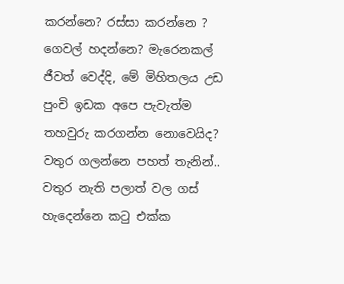කරන්නෙ? රස්සා කරන්නෙ ? ගෙවල් හදන්නෙ? මැරෙනකල් ජීවත් වෙද්දි, මේ මිහිතලය උඩ පුංචි ඉඩක අපෙ පැවැත්ම තහවුරු කරගන්න නොවෙයිද? වතුර ගලන්නෙ පහත් තැනින්.. වතුර නැති පලාත් වල ගස් හැදෙන්නෙ කටු එක්ක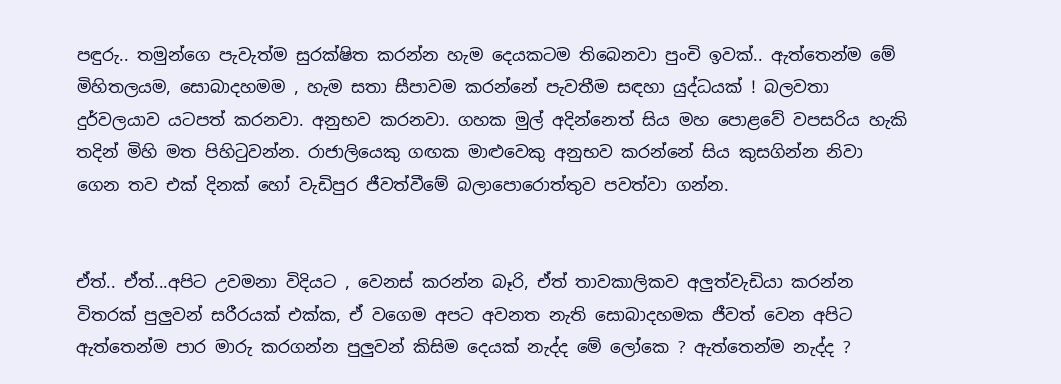පඳුරු.. තමුන්ගෙ පැවැත්ම සුරක්ෂිත කරන්න හැම දෙයකටම තිබෙනවා පුංචි ඉවක්.. ඇත්තෙන්ම මේ මිහිතලයම, සොබාදහමම , හැම සතා සීපාවම කරන්නේ පැවතීම සඳහා යුද්ධයක් ! බලවතා දුර්වලයාව යටපත් කරනවා. අනුභව කරනවා. ගහක මුල් අදින්නෙත් සිය මහ පොළවේ වපසරිය හැකි තදින් මිහි මත පිහිටුවන්න. රාජාලියෙකු ගඟක මාළුවෙකු අනුභව කරන්නේ සිය කුසගින්න නිවා ගෙන තව එක් දිනක් හෝ වැඩිපුර ජීවත්වීමේ බලාපොරොත්තුව පවත්වා ගන්න.


ඒත්.. ඒත්...අපිට උවමනා විදියට , වෙනස් කරන්න බෑරි, ඒත් තාවකාලිකව අලුත්වැඩියා කරන්න විතරක් පුලුවන් සරීරයක් එක්ක, ඒ වගෙම අපට අවනත නැති සොබාදහමක ජීවත් වෙන අපිට ඇත්තෙන්ම පාර මාරු කරගන්න පුලුවන් කිසිම දෙයක් නැද්ද මේ ලෝකෙ ? ඇත්තෙන්ම නැද්ද ?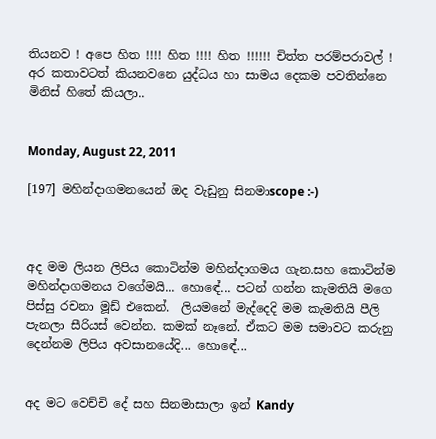තියනව ! අපෙ හිත !!!! හිත !!!! හිත !!!!!! චිත්ත පරම්පරාවල් ! අර කතාවටත් කියනවනෙ යුද්ධය හා සාමය දෙකම පවතින්නෙ මිනිස් හිතේ කියලා..


Monday, August 22, 2011

[197] මහින්දාගමනයෙන් ඔද වැඩුනු සිනමාscope :-)



අද මම ලියන ලිපිය කොටින්ම මහින්දාගමය ගැන.සහ කොටින්ම මහින්දාගමනය වගේමයි... හොඳේ... පටන් ගන්න කැමතියි මගෙ  පිස්සු රචනා මූඩ් එකෙන්.  ලියමනේ මැද්දෙදි මම කැමතියි පීලි පැනලා සීරියස් වෙන්න. කමක් නෑනේ. ඒකට මම සමාවට කරුනු දෙන්නම ලිපිය අවසානයේදි... හොඳේ...


අද මට වෙච්චි දේ සහ සිනමාසාලා ඉන් Kandy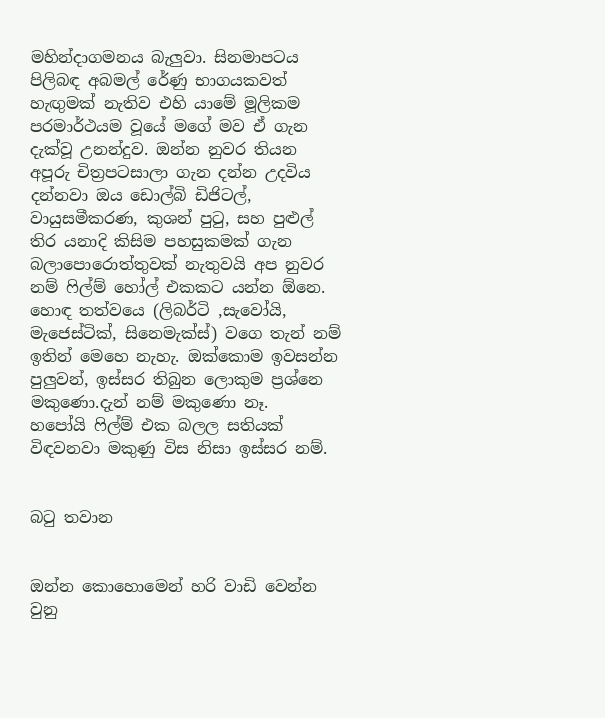මහින්දාගමනය බැලුවා. සිනමාපටය පිලිබඳ අබමල් රේණු භාගයකවත් හැඟුමක් නැතිව එහි යාමේ මූලිකම පරමාර්ථයම වූයේ මගේ මව ඒ ගැන දැක්වූ උනන්දුව. ඔන්න නුවර තියන අපූරු චිත්‍රපටසාලා ගැන දන්න උදවිය දන්නවා ඔය ඩොල්බි ඩිජිටල්, වායුසමීකරණ, කුශන් පු‍ටු, සහ පුළුල් තිර යනාදි කිසිම පහසුකමක් ගැන බලාපොරොත්තුවක් නැතුවයි අප නුවර නම් ‍ෆිල්ම් හෝල් එකකට යන්න ඕනෙ. හොඳ තත්වයෙ (ලිබර්ටි ,සැවෝයි, මැජෙස්ටික්, සිනෙමැක්ස්) වගෙ තැන් නම් ඉතින් මෙහෙ නැහැ. ඔක්කොම ඉවසන්න පුලුවන්, ඉස්සර තිබුන ලොකුම ප්‍රශ්නෙ මකුණො.දැන් නම් මකුණො නෑ. හපෝයි ‍ෆිල්ම් එක බලල සතියක් විඳවනවා මකුණු විස නිසා ඉස්සර නම්.


බ‍ටු තවාන


ඔන්න කොහොමෙන් හරි වාඩි වෙන්න වුනු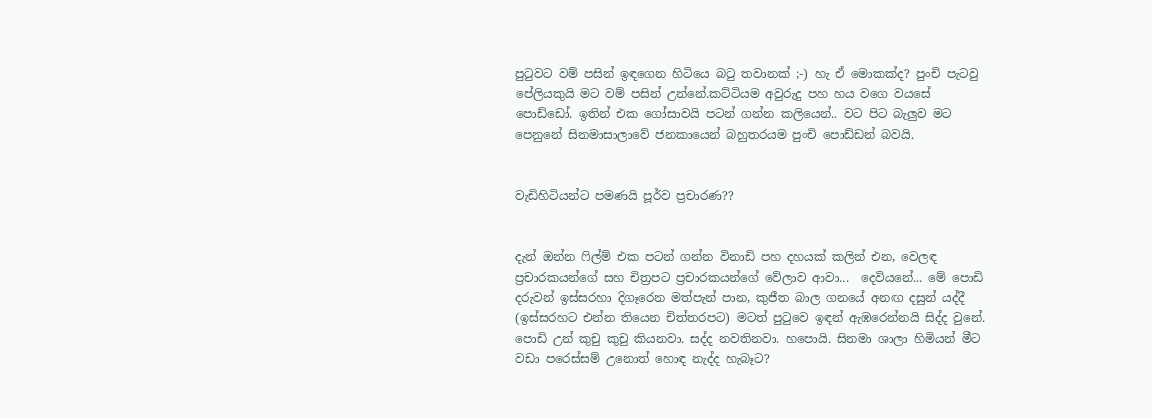පු‍ටුවට වම් පසින් ඉඳගෙන හිටියෙ බ‍ටු තවානක් ;-) හැ ඒ මොකක්ද? පුංචි පැටවු පේලියකුයි මට වම් පසින් උන්නේ.කට්ටියම අවුරුදු පහ හය වගෙ වයසේ පොඩ්ඩෝ. ඉතින් එක ගෝසාවයි පටන් ගන්න කලියෙන්.. වට පිට බැලුව මට පෙනුනේ සිනමාසාලාවේ ජනකායෙන් බහුතරයම පුංචි පොඩ්ඩන් බවයි.


වැඩිහිටියන්ට පමණයි පූර්ව ප්‍රචාරණ??


දැන් ඔන්න ‍ෆිල්ම් එක පටන් ගන්න විනාඩි පහ දහයක් කලින් එන, වෙලඳ ප්‍රචාරකයන්ගේ සහ චිත්‍රපට ප්‍රචාරකයන්ගේ වේලාව ආවා...  දෙවියනේ... මේ පොඩි දරුවන් ඉස්සරහා දිගෑරෙන මත්පැන් පාන, කුජීත බාල ගනයේ අනඟ දසුන් යද්දී (ඉස්සරහට එන්න තියෙන චිත්තරපට) මටත් පු‍ටුවෙ ඉඳන් ඇඹරෙන්නයි සිද්ද වුනේ. පොඩි උන් කුචු කුචු කියනවා. සද්ද නවතිනවා. හපොයි. සිනමා ශාලා හිමියන් මීට වඩා පරෙස්සම් උනොත් හොඳ නැද්ද හැබෑට?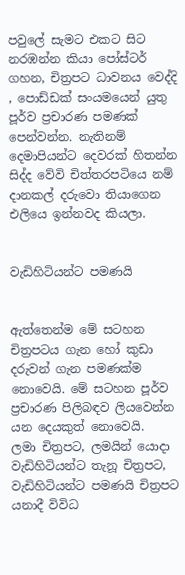පවුලේ සැමට එකට සිට නරඹන්න කියා පෝස්ටර් ගහන, චිත්‍රපට ධාවනය වෙද්දි , පොඩ්ඩක් සංයමයෙන් යුතු පූර්ව ප්‍රචාරණ පමණක් පෙන්වන්න. නැතිනම් දෙමාපියන්ට දෙවරක් හිතන්න සිද්ද වේවි චිත්තරපටියෙ නම් දානකල් දරුවො තියාගෙන එලියෙ ඉන්නවද කියලා.


වැඩිහිටියන්ට පමණයි


ඇත්තෙන්ම මේ සටහන චිත්‍රපටය ගැන හෝ කුඩා දරුවන් ගැන පමණක්ම නොවෙයි. මේ සටහන පූර්ව ප්‍රචාරණ පිලිබඳව ලියවෙන්න යන දෙයකුත් නොවෙයි.  ලමා චිත්‍රපට, ලමයින් යොදා වැඩිහිටියන්ට තැනූ චිත්‍රපට, වැඩිහිටියන්ට පමණයි චිත්‍රපට යනාදී විවිධ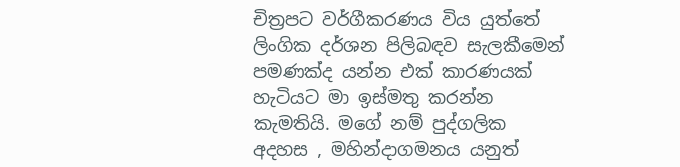චිත්‍රපට වර්ගීකරණය විය යුත්තේ ලිංගික දර්ශන පිලිබඳව සැලකීමෙන් පමණක්ද යන්න එක් කාරණයක් හැටියට මා ඉස්මතු කරන්න කැමතියි. මගේ නම් පුද්ගලික අදහස , මහින්දාගමනය යනුත්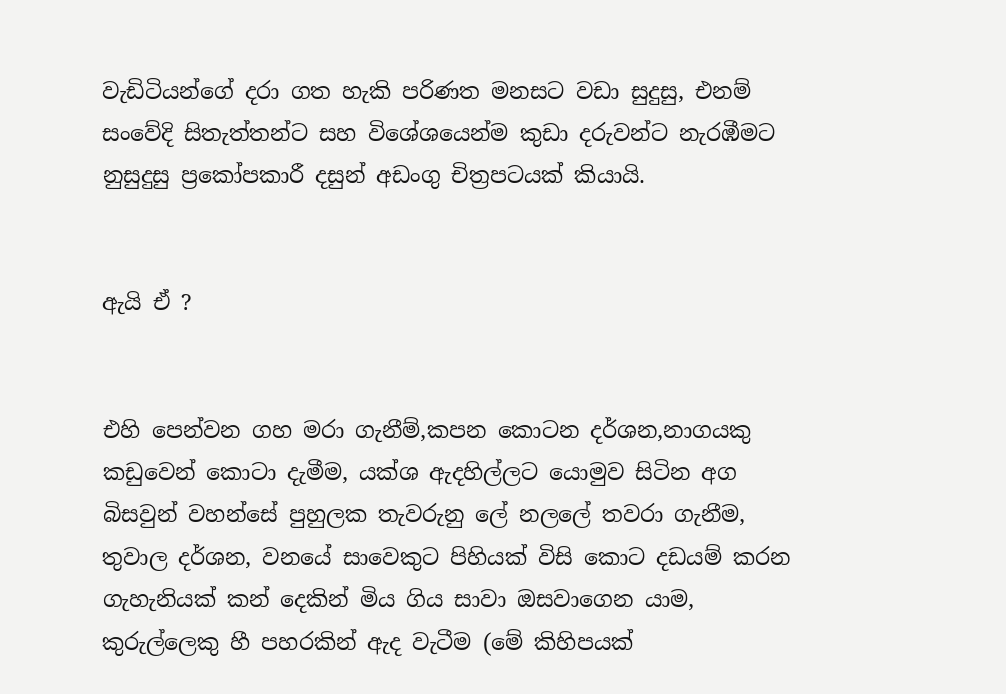වැඩිටියන්ගේ දරා ගත හැකි පරිණත මනසට වඩා සුදුසු, එනම් සංවේදි සිතැත්තන්ට සහ විශේශයෙන්ම කුඩා දරුවන්ට නැරඹීමට නුසුදුසු ප්‍රකෝපකාරී දසුන් අඩංගු චිත්‍රපටයක් කියායි.


ඇයි ඒ ?


එහි පෙන්වන ගහ මරා ගැනීම්,කපන කොටන දර්ශන,නාගයකු කඩුවෙන් කොටා දැමීම, යක්ශ ඇදහිල්ලට යොමුව සිටින අග බිසවුන් වහන්සේ පුහුලක තැවරුනු ලේ නලලේ තවරා ගැනීම, තුවාල දර්ශන, වනයේ සාවෙකුට පිහියක් විසි කොට දඩයම් කරන ගැහැනියක් කන් දෙකින් මිය ගිය සාවා ඔසවාගෙන යාම, කුරුල්ලෙකු හී පහරකින් ඇද වැටීම (මේ කිහිපයක්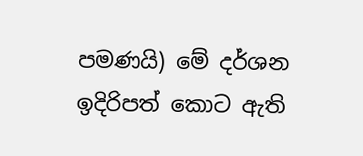පමණයි) මේ දර්ශන ඉදිරිපත් කොට ඇති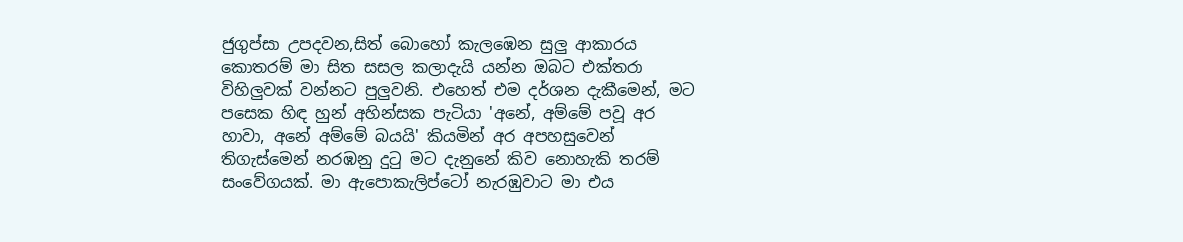ජුගුප්සා උපදවන,සිත් බොහෝ කැලඹෙන සුලු ආකාරය කොතරම් මා සිත සසල කලාදැයි යන්න ඔබට එක්තරා විහිලුවක් වන්නට පුලුවනි. එහෙත් එම දර්ශන දැකීමෙන්, මට පසෙක හිඳ හුන් අහින්සක පැටියා 'අනේ, අම්මේ පවූ අර හාවා, අනේ අම්මේ බයයි' කියමින් අර අපහසුවෙන් තිගැස්මෙන් නරඹනු දු‍ටු මට දැනුනේ කිව නොහැකි තරම් සංවේගයක්. මා ඇපොකැලිප්ටෝ නැරඹුවාට මා එය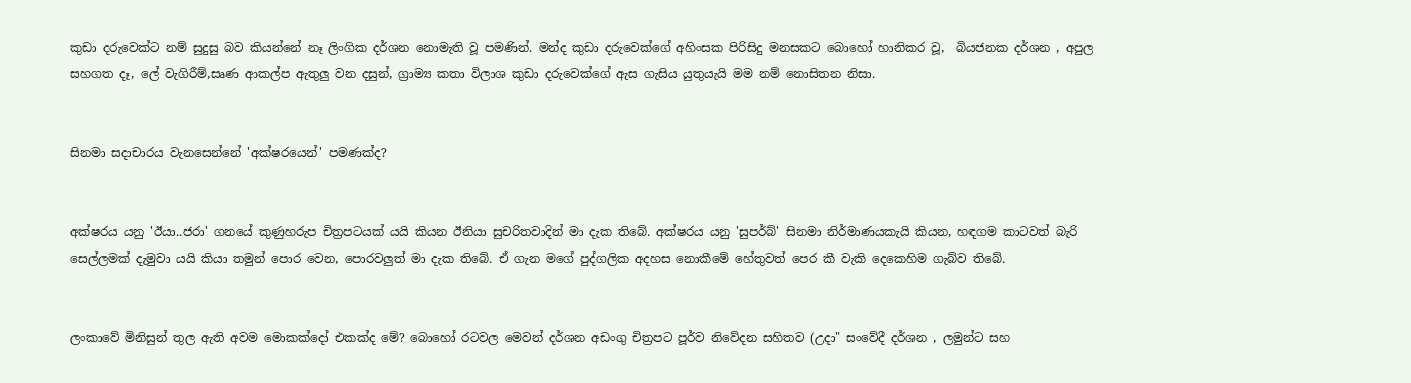කුඩා දරුවෙක්ට නම් සුදුසු බව කියන්නේ නෑ ලිංගික දර්ශන නොමැති වූ පමණින්. මන්ද කුඩා දරුවෙක්ගේ අහිංසක පිරිසිදු මනසකට බොහෝ හානිකර වූ,  බියජනක දර්ශන , අපුල සහගත දෑ, ලේ වැගිරීම්,සෘණ ආකල්ප ඇතුලු වන දසුන්, ග්‍රාම්‍ය කතා විලාශ කුඩා දරුවෙක්ගේ ඇස ගැසිය යුතුයැයි මම නම් නොසිතන නිසා.


සිනමා සදාචාරය වැනසෙන්නේ 'අක්ෂරයෙන්' පමණක්ද?


අක්ෂරය යනු 'ඊයා..ජරා' ගනයේ කුණුහරුප චිත්‍රපටයක් යයි කියන ඊනියා සුචරිතවාදින් මා දැක තිබේ. අක්ෂරය යනු 'සුපර්බ්' සිනමා නිර්මාණයකැයි කියන, හඳගම කාටවත් බැරි සෙල්ලමක් දැමුවා යයි කියා තමුන් පොර වෙන, පොරවලුත් මා දැක තිබේ. ඒ ගැන මගේ පුද්ගලික අදහස නොකීමේ හේතුවත් පෙර කී වැකි දෙකෙහිම ගැබ්ව තිබේ.


ලංකාවේ මිනිසුන් තුල ඇති අවම මොකක්දෝ එකක්ද මේ? බොහෝ රටවල මෙවන් දර්ශන අඩංගු චිත්‍රපට පූර්ව නිවේදන සහිතව (උදා" සංවේදී දර්ශන , ලමුන්ට සහ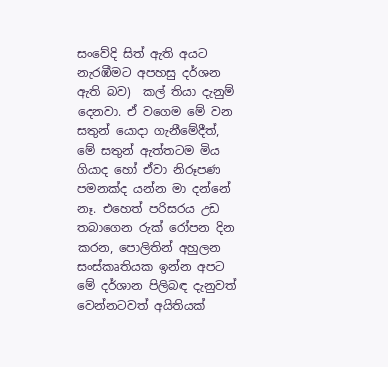සංවේදි සිත් ඇති අයට නැරඹීමට අපහසු දර්ශන ඇති බව)  කල් තියා දැනුම් දෙනවා. ඒ වගෙම මේ වන සතුන් යොදා ගැනීමේදීත්, මේ සතුන් ඇත්තටම මිය ගියාද හෝ ඒවා නිරූපණ පමනක්ද යන්න මා දන්නේ නෑ. එහෙත් පරිසරය උඩ තබාගෙන රුක් රෝපන දින කරන, පොලිතින් අහුලන සංස්කෘතියක ඉන්න අපට මේ දර්ශාන පිලිබඳ දැනුවත් වෙන්නටවත් අයිතියක්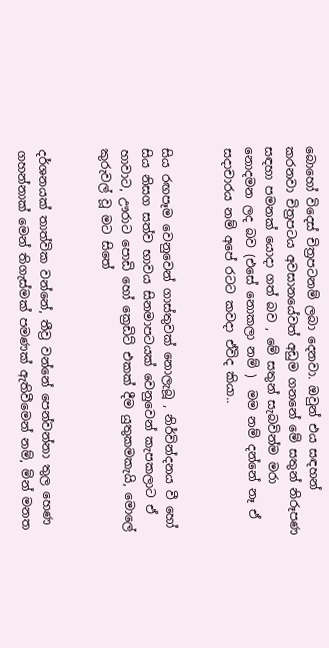බොහෝ විදෙස් චිත්‍රපටනම් ලබා දෙනවා. ඔවුන් එය සඳහන් කරනවා චිත්‍රපටය අවසානයේවත් අඩුම ගනනේ මේ සතුන් නිරූපණ සඳහා පමනක් යොදා ගත් බව , මේ සතුන් සැබවින්ම මරා නොදමන ලද බව (එසේ නොකලා නම් )  මම නම් දන්නේ නෑ ඒ සදාචාරය නම් අපේ රටට කවදා ඒවිද කියා..


සිය රඟපෑම වෙනුවෙන් ගාස්තුවක් නොලැබූ , නිර්වින්දනය වී හෝ සිය නිසග සත්ව භාවය සිනමාපටයක් වෙනුවෙන් කැපකලාට ඒ හාවාට, ඌරාට පොඩි හෝ ක්‍රෙඩිට් එකක් දීම යුතුකමකැයි, මොලේ කුරුවල් වූ මට සිතේ


දර්ශනයක් තාත්වික වන්නේ, තීව්‍ර වන්නේ පෙන්වන්නා තුල හෙණ ගහන්නාක් මෙන් තිගැස්මක් පමණක් ඇතිවීමෙන් නම්, මින් මනත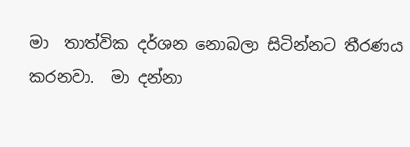මා  තාත්වික දර්ශන නොබලා සිටින්නට තීරණය කරනවා.  මා දන්නා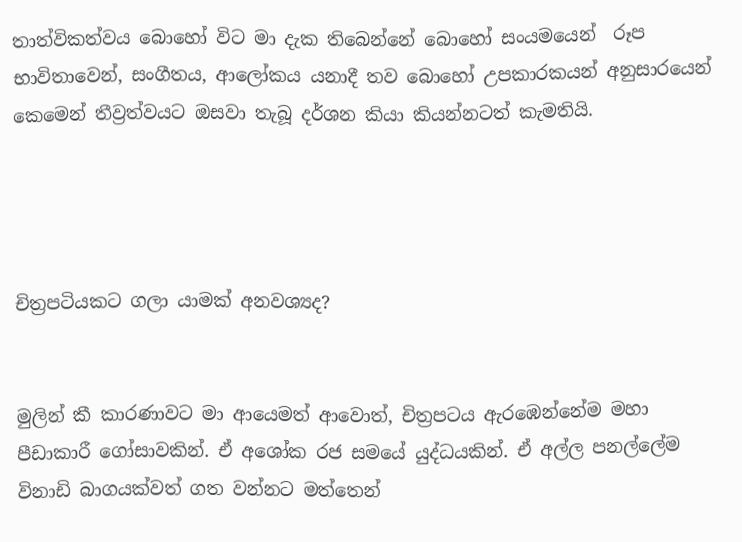තාත්විකත්වය බොහෝ විට මා දැක තිබෙන්නේ බොහෝ සංයමයෙන්  රූප භාවිතාවෙන්, සංගීතය, ආලෝකය යනාදී තව බොහෝ උපකාරකයන් අනුසාරයෙන් කෙමෙන් තීව්‍රත්වයට ඔසවා තැබූ දර්ශන කියා කියන්නටත් කැමතියි.




චිත්‍රපටියකට ගලා යාමක් අනවශ්‍යද?


මුලින් කී කාරණාවට මා ආයෙමත් ආවොත්, චිත්‍රපටය ඇරඹෙන්නේම මහා පීඩාකාරී ගෝසාවකින්. ඒ අශෝක රජ සමයේ යුද්ධයකින්. ඒ අල්ල පනල්ලේම විනාඩි බාගයක්වත් ගත වන්නට මත්තෙන්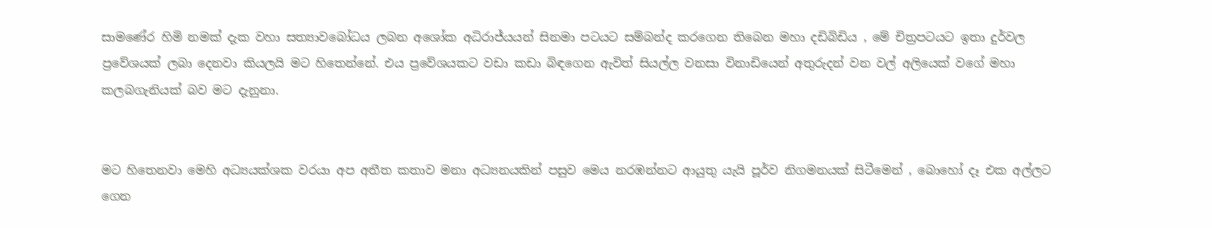සාමණේර හිමි නමක් දැක වහා සත්‍යාවබෝධය ලබන අශෝක අධිරාජ්යයන් සිනමා පටයට සම්බන්ද කරගෙන තිබෙන මහා දඩිබිඩිය , මේ චිත්‍රපටයට ඉතා දුර්වල ප්‍රවේශයක් ලබා දෙනවා කියලයි මට හිතෙන්නේ. එය ප්‍රවේශයකට වඩා කඩා බිඳගෙන ඇවිත් සියල්ල වනසා විනාඩියෙන් අතුරුදන් වන වල් අලියෙක් වගේ මහා කලබගැනියක් බව මට දැනුනා.


මට හිතෙනවා මෙහි අධ්‍යයක්ශක වරයා අප අතීත කතාව මනා අධ්‍යනයකින් පසුව මෙය නරඹන්නට ආයුතු යැයි පූර්ව නිගමනයක් සිටීමෙන් , බොහෝ දෑ එක අල්ලට ගෙන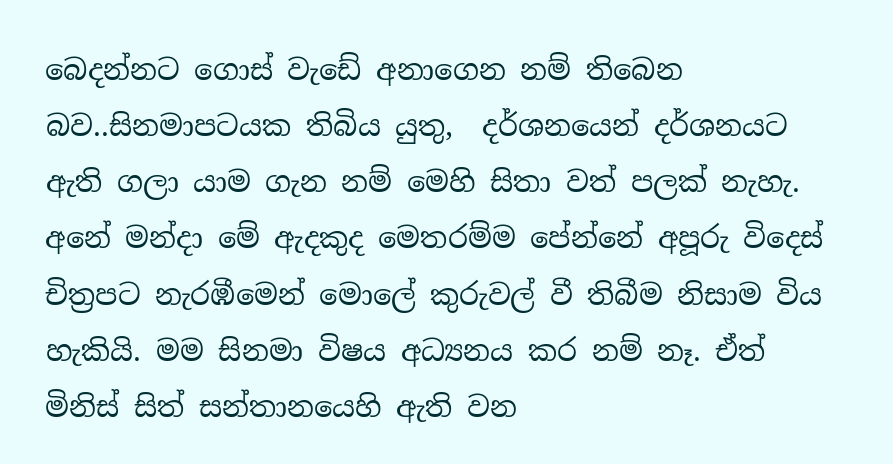බෙදන්නට ගොස් වැඩේ අනාගෙන නම් තිබෙන බව..සිනමාපටයක තිබිය යුතු,  දර්ශනයෙන් දර්ශනයට ඇති ගලා යාම ගැන නම් මෙහි සිතා වත් පලක් නැහැ. අනේ මන්දා මේ ඇදකුද මෙතරම්ම පේන්නේ අපූරු විදෙස් චිත්‍රපට නැරඹීමෙන් මොලේ කුරුවල් වී තිබීම නිසාම විය හැකියි. මම සිනමා විෂය අධ්‍යනය කර නම් නෑ. ඒත් මිනිස් සිත් සන්තානයෙහි ඇති වන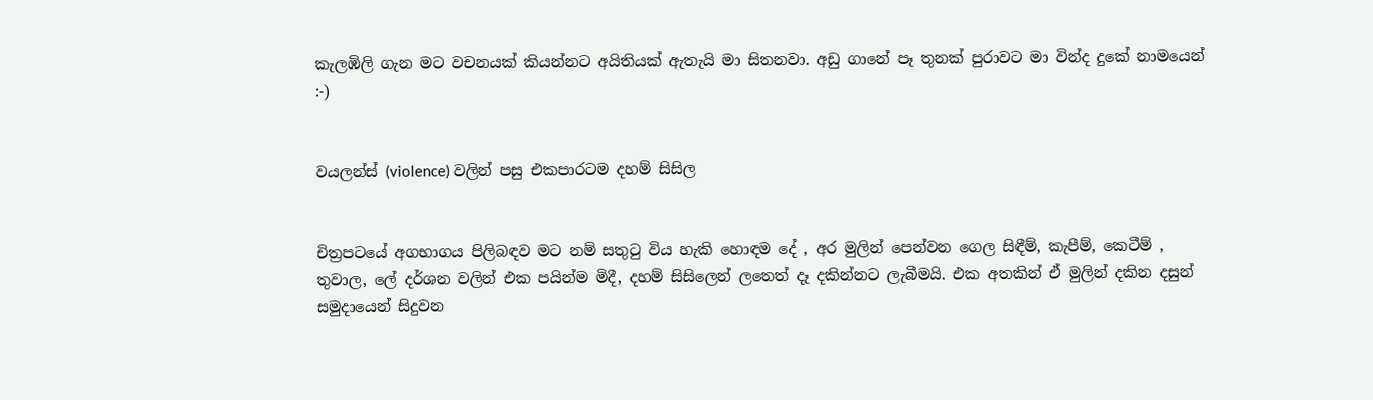කැලඹිලි ගැන මට වචනයක් කියන්නට අයිතියක් ඇතැයි මා සිතනවා. අඩු ගානේ පෑ තුනක් පුරාවට මා වින්ද දුකේ නාමයෙන් :-)


වයලන්ස් (violence) වලින් පසු එකපාරටම දහම් සිසිල


චිත්‍රපටයේ අගභාගය පිලිබඳව මට නම් සතු‍ටු විය හැකි හොඳම දේ , අර මුලින් පෙන්වන ගෙල සිඳීම්, කැපීම්, කෙටීම් , තුවාල, ලේ දර්ශන වලින් එක පයින්ම මිදී, දහම් සිසිලෙන් ලතෙත් දෑ දකින්නට ලැබීමයි. එක අතකින් ඒ මුලින් දකින දසුන් සමුදායෙන් සිදුවන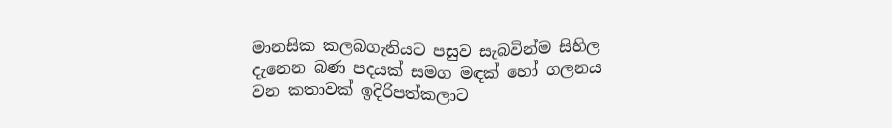මානසික කලබගැනියට පසුව සැබවින්ම සිහිල දැනෙන බණ පදයක් සමග මඳක් හෝ ගලනය වන කතාවක් ඉදිරිපත්කලාට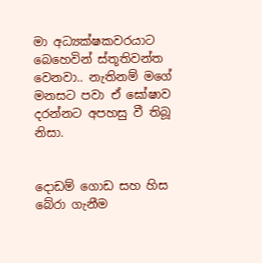මා අධ්‍යක්ෂකවරයාට බෙහෙවින් ස්තූතිවන්ත වෙනවා.. නැතිනම් මගේ මනසට පවා ඒ ඝෝෂාව දරන්නට අපහසු වී තිබූ නිසා.


දොඩම් ගොඩ සහ හිස බේරා ගැනීම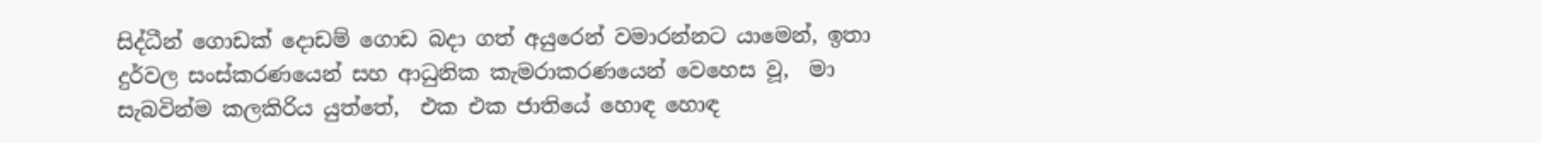සිද්ධීන් ගොඩක් දොඩම් ගොඩ බදා ගත් අයුරෙන් වමාරන්නට යාමෙන්, ඉතා දුර්වල සංස්කරණයෙන් සහ ආධුනික කැමරාකරණයෙන් වෙහෙස වූ,  මා සැබවින්ම කලකිරිය යුත්තේ,  එක එක ජාතියේ හොඳ හොඳ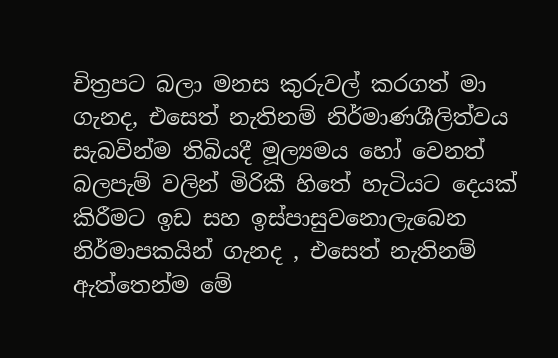චිත්‍රපට බලා මනස කුරුවල් කරගත් මා ගැනද, එසෙත් නැතිනම් නිර්මාණශීලිත්වය සැබවින්ම තිබියදී මූල්‍යමය හෝ වෙනත් බලපැම් වලින් මිරිකී හිතේ හැටියට දෙයක් කිරීමට ඉඩ සහ ඉස්පාසුවනොලැබෙන නිර්මාපකයින් ගැනද , එසෙත් නැතිනම් ඇත්තෙන්ම මේ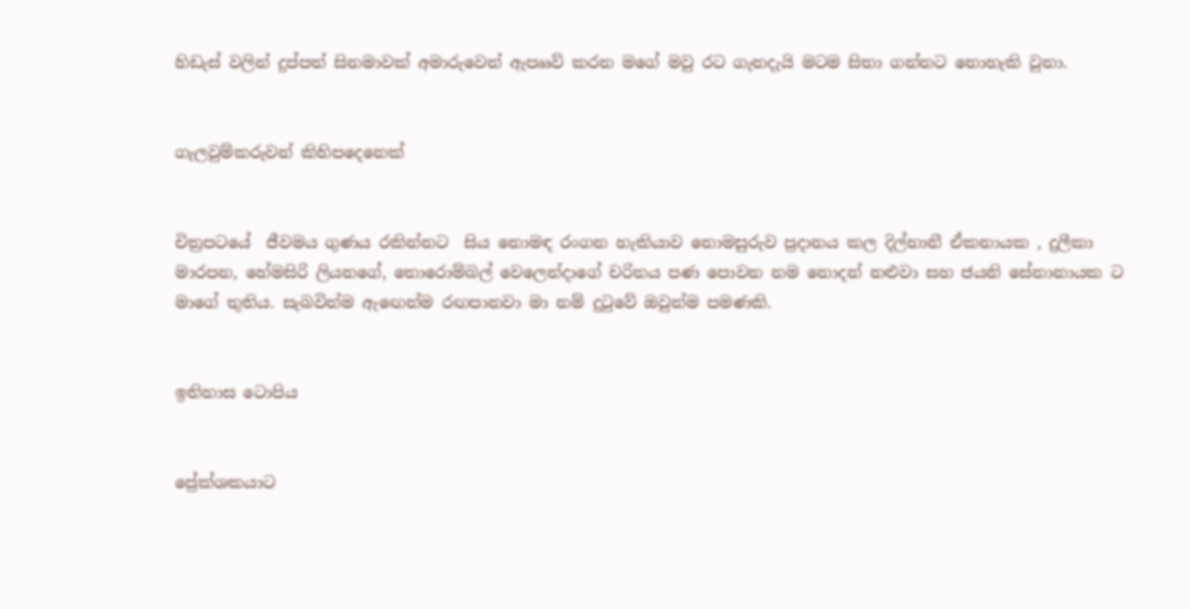හිඩැස් වලින් දුප්පත් සිනමාවක් අමාරුවෙන් ඇපෲව් කරන මගේ මවු රට ගැනදැයි මටම සිතා ගන්නට නොහැකි වුනා.


ගැලවුම්කරුවන් කිහිපදෙනෙක්


චිත්‍රපටයේ  ජීවමය ගුණය රකින්නට  සිය නොමඳ රංගන හැකියාව නොමසුරුව ප්‍රදානය කල දිල්හානී ඒකනායක , දුලීකා මාරපන, හේමසිරි ලියනගේ, තොරොම්බල් වෙලෙන්දාගේ චරිතය පණ පොවන නම නොදන් නළුවා සහ ජයනි සේනානායක ට මාගේ තුතිය. සැබවින්ම ඇ‍ඟෙන්ම රඟපානවා මා නම් දු‍ටුවේ ඔවුන්ම පමණකි.


ඉතිහාස ටොපිය


ප්‍රේක්ශකයාට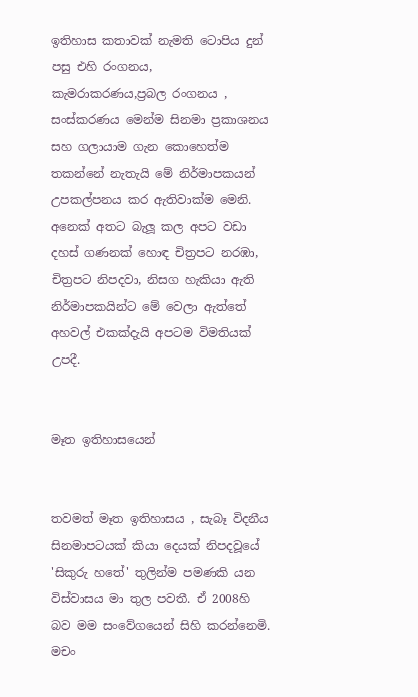ඉතිහාස කතාවක් නැමති ටොපිය දුන් පසු එහි රංගනය, කැමරාකරණය,ප්‍රබල රංගනය , සංස්කරණය මෙන්ම සිනමා ප්‍රකාශනය සහ ගලායාම ගැන කොහෙත්ම තකන්නේ නැතැයි මේ නිර්මාපකයන් උපකල්පනය කර ඇතිවාක්ම මෙනි. අනෙක් අතට බැලූ කල අපට වඩා දහස් ගණනක් හොඳ චිත්‍රපට නරඹා, චිත්‍රපට නිපදවා, නිසග හැකියා ඇති නිර්මාපකයින්ට මේ වෙලා ඇත්තේ අහවල් එකක්දැයි අපටම විමතියක් උපදී.


මෑත ඉතිහාසයෙන්


තවමත් මෑත ඉතිහාසය , සැබෑ විදනීය සිනමාපටයක් කියා දෙයක් නිපදවූයේ 'සිකුරු හතේ' තුලින්ම පමණකි යන විස්වාසය මා තුල පවතී. ඒ 2008හි බව මම සංවේගයෙන් සිහි කරන්නෙමි. මචං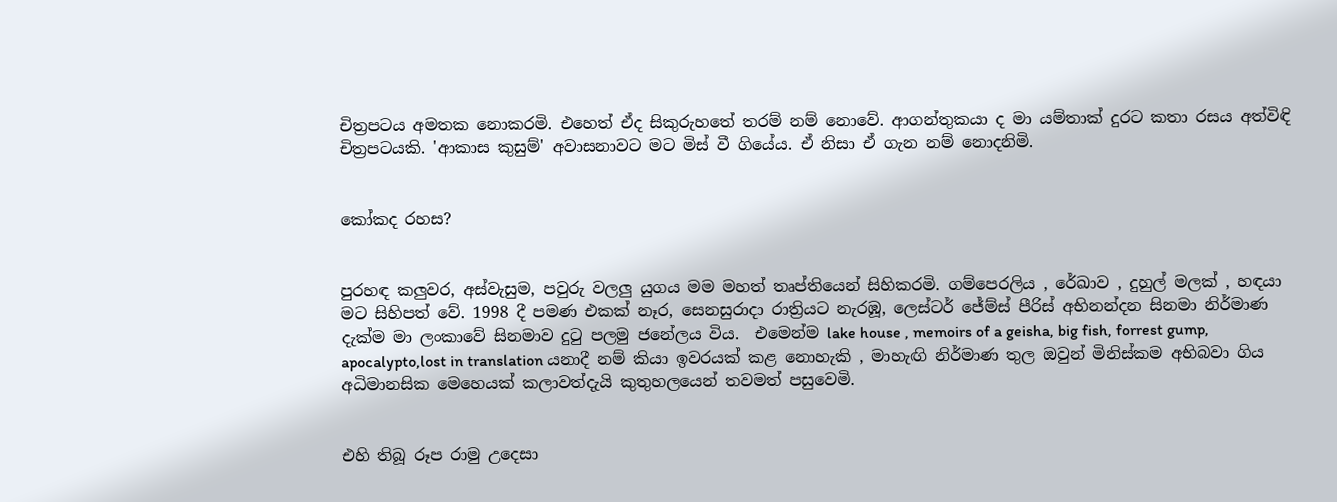චිත්‍රපටය අමතක නොකරමි. එහෙත් ඒද සිකුරුහතේ තරම් නම් නොවේ. ආගන්තුකයා ද මා යම්තාක් දුරට කතා රසය අත්විඳි චිත්‍රපටයකි. 'ආකාස කුසුම්' අවාසනාවට මට මිස් වී ගියේය. ඒ නිසා ඒ ගැන නම් නොදනිමි.


කෝකද රහස?


පුරහඳ කලුවර, අස්වැසුම, පවුරු වලලු යුගය මම මහත් තෘප්තියෙන් සිහිකරමි. ගම්පෙරලිය , රේඛාව , දුහුල් මලක් , හඳයා මට සිහිපත් වේ. 1998 දී පමණ එකක් නෑර, සෙනසුරාදා රාත්‍රියට නැරඹූ, ලෙස්ටර් ජේම්ස් පීරිස් අභිනන්දන සිනමා නිර්මාණ දැක්ම මා ලංකාවේ සිනමාව දු‍ටු පලමු ජනේලය විය.  එමෙන්ම lake house , memoirs of a geisha, big fish, forrest gump, apocalypto,lost in translation යනාදී නම් කියා ඉවරයක් කළ නොහැකි , මාහැඟි නිර්මාණ තුල ඔවුන් මිනිස්කම අභිබවා ගිය අධිමානසික මෙහෙයක් කලාවත්දැයි කුතුහලයෙන් තවමත් පසුවෙමි.


එහි තිබූ රූප රාමු උදෙසා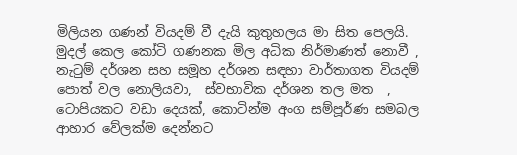මිලියන ගණන් වියදම් වී දැයි කුතුහලය මා සිත පෙලයි. මුදල් කෙල කෝටි ගණනක මිල අධික නිර්මාණත් නොවී , නැ‍ටුම් දර්ශන සහ සමූහ දර්ශන සඳහා වාර්තාගත වියදම් පොත් වල නොලියවා,  ස්වභාවික දර්ශන තල මත  , ටොපියකට වඩා දෙයක්, කොටින්ම අංග සම්පූර්ණ සමබල ආහාර වේලක්ම දෙන්නට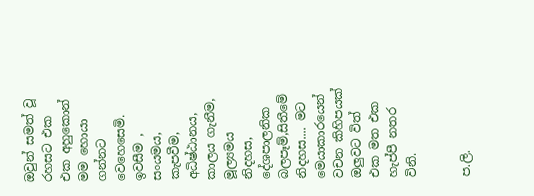ඔවුන් සමත් වූ  රහසට එක එක අහුකොන් මම හොයා ගන්නට වෙහෙසෙමි. ඉවසීම , සංයමය, කැපවීම, අධිෂ්ඨානය, කාලය ගැනීම, මූල්‍යමය නිදහස, දේශපාලනික බලපෑම්,සිතීමේ නිදහස.... මට මෙයාකාරයෙන් වචන කිහිපයක් ඔලුවට විත් එක මත එක හැප්පී නතර විනි.


ප.ලි.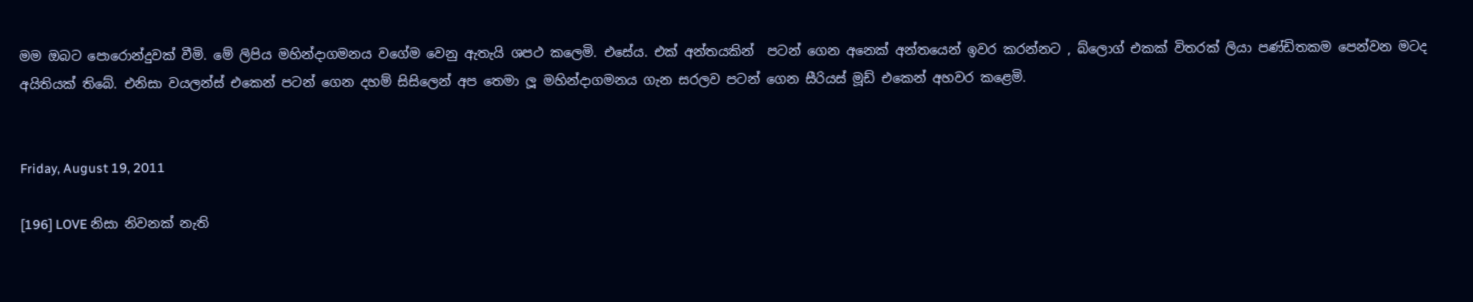මම ඔබට පොරොන්දුවක් වීමි. මේ ලිපිය මහින්දාගමනය වගේම වෙනු ඇතැයි ශපථ කලෙමි. එසේය. එක් අන්තයකින්  පටන් ගෙන අනෙක් අන්තයෙන් ඉවර කරන්නට , බ්ලොග් එකක් විතරක් ලියා පණ්ඩිතකම පෙන්වන මටද අයිතියක් තිබේ. එනිසා වයලන්ස් එකෙන් පටන් ගෙන දහම් සිසිලෙන් අප තෙමා ලූ මහින්දාගමනය ගැන සරලව පටන් ගෙන සීරියස් මූඩ් එකෙන් අහවර කළෙමි.


Friday, August 19, 2011

[196] LOVE නිසා නිවනක් නැති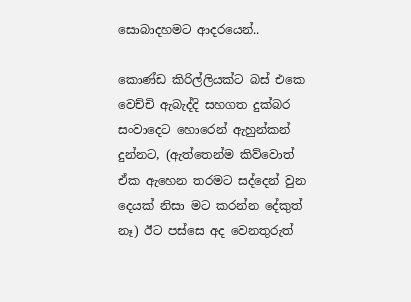සොබාදහමට ආදරයෙන්..

කොණ්ඩ කිරිල්ලියක්ට බස් එකෙ වෙච්චි ඇබැද්දි සහගත දුක්බර සංවාදෙට හොරෙන් ඇහුන්කන් දුන්නට, (ඇත්තෙන්ම කිව්වොත් ඒක ඇහෙන තරමට සද්දෙන් වුන දෙයක් නිසා මට කරන්න දේකුත් නෑ) ඊට පස්සෙ අද වෙනතුරුත්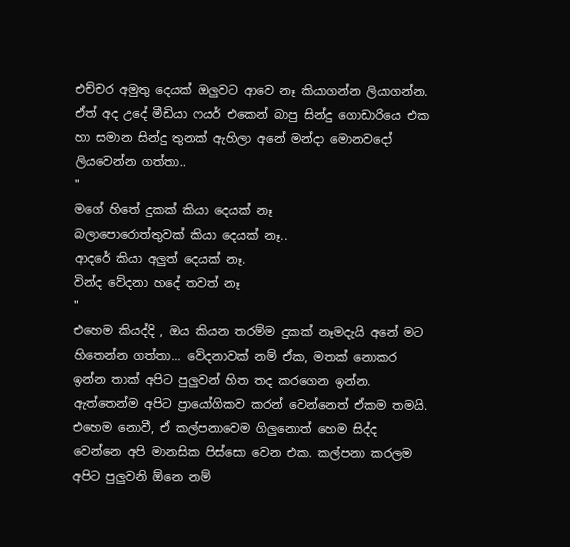එච්චර අමුතු දෙයක් ඔලුවට ආවෙ නෑ කියාගන්න ලියාගන්න. ඒත් අද උදේ මීඩියා ෆයර් එකෙන් බාපු සින්දු ගොඩාරියෙ එක හා සමාන සින්දු තුනක් ඇහිලා අනේ මන්දා මොනවදෝ ලියවෙන්න ගත්තා..
"
මගේ හිතේ දුකක් කියා දෙයක් නෑ
බලාපොරොත්තුවක් කියා දෙයක් නෑ..
ආදරේ කියා අලුත් දෙයක් නෑ.
වින්ද වේදනා හදේ තවත් නෑ
"
එහෙම කියද්දි , ඔය කියන තරම්ම දුකක් නෑමදැයි අනේ මට හිතෙන්න ගත්තා... වේදනාවක් නම් ඒක, මතක් නොකර ඉන්න තාක් අපිට පුලුවන් හිත තද කරගෙන ඉන්න. ඇත්තෙන්ම අපිට ප්‍රායෝගිකව කරන් වෙන්නෙත් ඒකම තමයි. එහෙම නොවී, ඒ කල්පනාවෙම ගිලුනොත් හෙම සිද්ද වෙන්නෙ අපි මානසික පිස්සො වෙන එක. කල්පනා කරලම අපිට පුලුවනි ඕනෙ නම්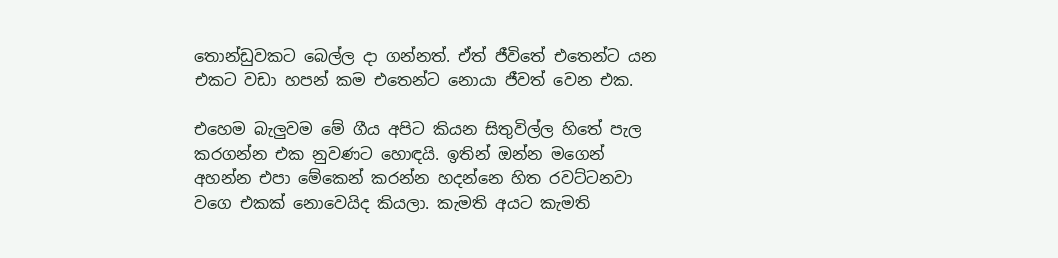තොන්ඩුවකට බෙල්ල දා ගන්නත්. ඒත් ජීවිතේ එතෙන්ට යන එකට වඩා හපන් කම එතෙන්ට නොයා ජීවත් වෙන එක.

එහෙම බැලුවම මේ ගීය අපිට කියන සිතුවිල්ල හිතේ පැල කරගන්න එක නුවණට හොඳයි. ඉතින් ඔන්න මගෙන් අහන්න එපා මේකෙන් කරන්න හදන්නෙ හිත රවට්ටනවා වගෙ එකක් නොවෙයිද කියලා. කැමති අයට කැමති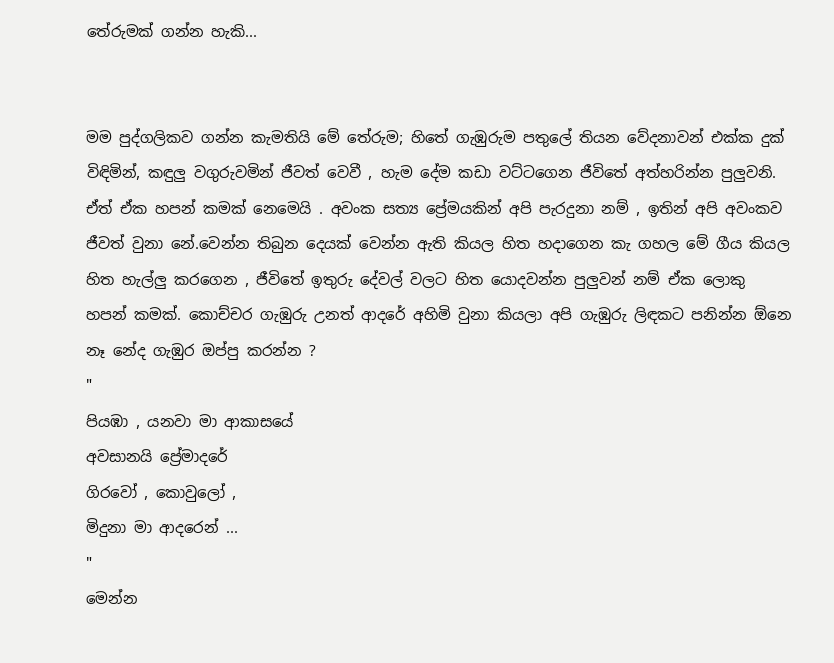තේරුමක් ගන්න හැකි...


මම පුද්ගලිකව ගන්න කැමතියි මේ තේරුම; හිතේ ගැඹුරුම පතුලේ තියන වේදනාවන් එක්ක දුක් විඳිමින්, කඳුලු වගුරුවමින් ජීවත් වෙවී , හැම දේම කඩා වට්ටගෙන ජීවිතේ අත්හරින්න පුලුවනි. ඒත් ඒක හපන් කමක් නෙමෙයි . අවංක සත්‍ය ප්‍රේමයකින් අපි පැරදුනා නම් , ඉතින් අපි අවංකව ජීවත් වුනා නේ.වෙන්න තිබුන දෙයක් වෙන්න ඇති කියල හිත හදාගෙන කැ ගහල මේ ගීය කියල හිත හැල්ලු කරගෙන , ජීවිතේ ඉතුරු දේවල් වලට හිත යොදවන්න පුලුවන් නම් ඒක ලොකු හපන් කමක්. කොච්චර ගැඹුරු උනත් ආදරේ අහිමි වුනා කියලා අපි ගැඹුරු ලිඳකට පනින්න ඕනෙ නෑ නේද ගැඹුර ඔප්පු කරන්න ?
"
පියඹා , යනවා මා ආකාසයේ
අවසානයි ප්‍රේමාදරේ
ගිරවෝ , කොවුලෝ ,
මිදුනා මා ආදරෙන් ...
"
මෙන්න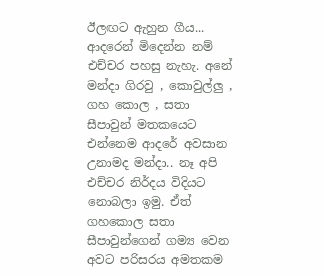ඊලඟට ඇහුන ගීය... ආදරෙන් මිදෙන්න නම් එච්චර පහසු නැහැ. අනේ මන්දා ගිරවු , කොවුල්ලු , ගහ කොල , සතා සීපාවුන් මතකයෙට එන්නෙම ආදරේ අවසාන උනාමද මන්දා.. නෑ අපි එච්චර නිර්දය විදියට නොබලා ඉමු. ඒත් ගහකොල සතා සීපාවුන්ගෙන් ගම්‍ය වෙන අවට පරිසරය අමතකම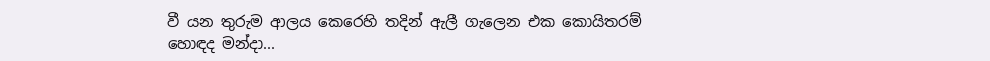වී යන තුරුම ආලය කෙරෙහි තදින් ඇලී ගැලෙන එක කොයිතරම් හොඳද මන්දා...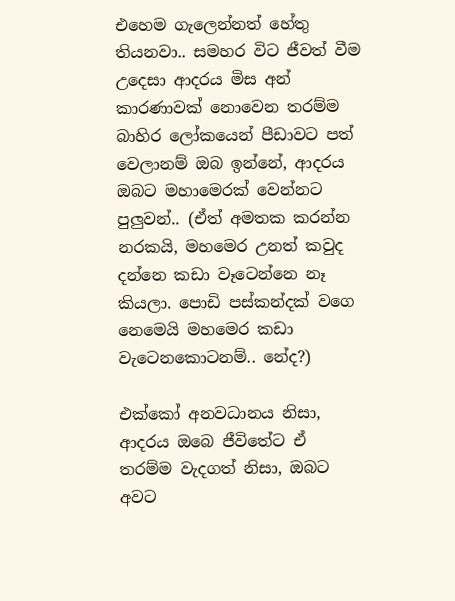එහෙම ගැලෙන්නත් හේතු තියනවා.. සමහර විට ජීවත් වීම උදෙසා ආදරය මිස අන් කාරණාවක් නොවෙන තරම්ම බාහිර ලෝකයෙන් පීඩාවට පත් වෙලානම් ඔබ ඉන්නේ, ආදරය ඔබට මහාමෙරක් වෙන්නට පුලුවන්.. (ඒත් අමතක කරන්න නරකයි, මහමෙර උනත් කවුද දන්නෙ කඩා වෑටෙන්නෙ නෑ කියලා. පොඩි පස්කන්දක් වගෙ නෙමෙයි මහමෙර කඩා වැටෙනකොටනම්.. නේද?)

එක්කෝ අනවධානය නිසා, ආදරය ඔබෙ ජීවිතේට ඒ තරම්ම වැදගත් නිසා, ඔබට අවට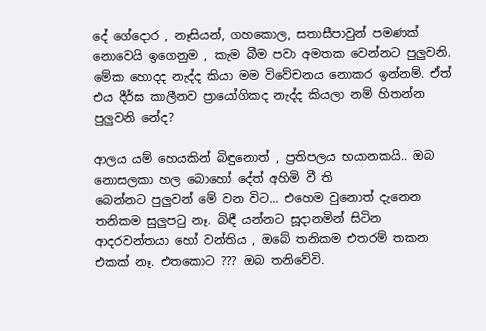දේ ගේදොර , නෑසියන්, ගහකොල, සතාසීපාවුන් පමණක් නොවෙයි ඉගෙනුම , කැම බීම පවා අමතක වෙන්නට පුලුවනි. මේක හොදද නැද්ද කියා මම විවේචනය නොකර ඉන්නම්. ඒත් එය දීර්ඝ කාලීනව ප්‍රායෝගිකද නැද්ද කියලා නම් හිතන්න පුලුවනි නේද?

ආලය යම් හෙයකින් බිඳුනොත් , ප්‍රතිපලය භයානකයි.. ඔබ නොසලකා හල බොහෝ දේත් අහිමි වී ති
බෙන්නට පුලුවන් මේ වන විට... එහෙම වුනොත් දැනෙන තනිකම සුලුප‍ටු නෑ. බිඳී යන්නට සූදානමින් සිටින ආදරවන්තයා හෝ වන්තිය , ඔබේ තනිකම එතරම් තකන එකක් නෑ. එතකොට ??? ඔබ තනිවේවි.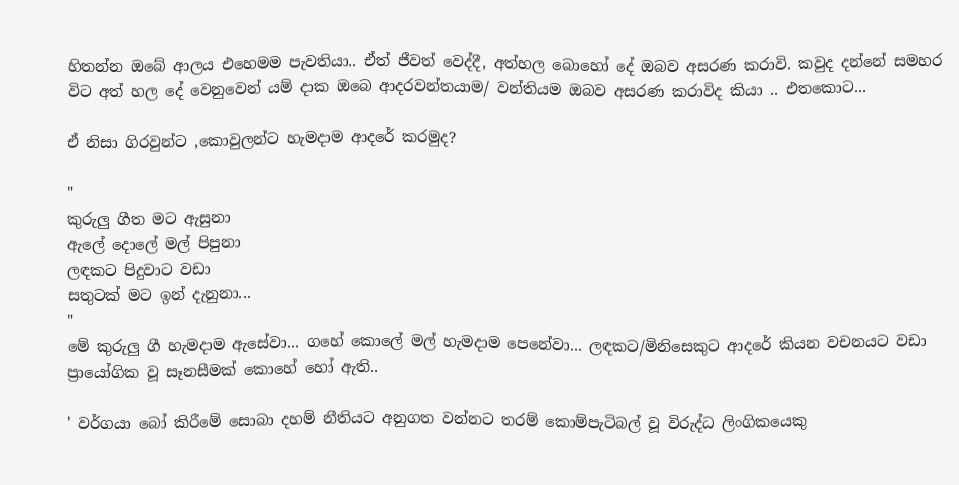හිතන්න ඔබේ ආලය එහෙමම පැවතියා.. ඒත් ජීවත් වෙද්දී, අත්හල බොහෝ දේ ඔබව අසරණ කරාවි. කවුද දන්නේ සමහර විට අත් හල දේ වෙනුවෙන් යම් දාක ඔබෙ ආදරවන්තයාම/ වන්තියම ඔබව අසරණ කරාවිද කියා .. එතකොට...

ඒ නිසා ගිරවුන්ට ,කොවුලන්ට හැමදාම ආදරේ කරමුද?

"
කුරුලු ගීත මට ඇසුනා
ඇලේ දොලේ මල් පිපුනා
ලඳකට පිදුවාට වඩා
සතුටක් මට ඉන් දැනුනා...
"
මේ කුරුලු ගී හැමදාම ඇසේවා... ගහේ කොලේ මල් හැමදාම පෙනේවා... ලඳකට/මිනිසෙකුට ආදරේ කියන වචනයට වඩා ප්‍රායෝගික වූ සෑනසීමක් කොහේ හෝ ඇති..

' වර්ගයා බෝ කිරීමේ සොබා දහම් නීතියට අනුගත වන්නට තරම් කොම්පැටිබල් වූ විරුද්ධ ලිංගිකයෙකු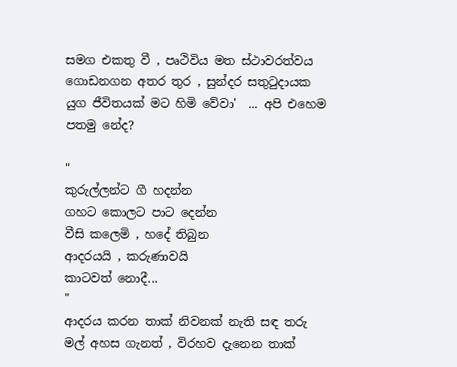සමග එකතු වී , පෘථිවිය මත ස්ථාවරත්වය ගොඩනගන අතර තුර , සුන්දර සතු‍ටුදායක යුග ජීවිතයක් මට හිමි වේවා'  ... අපි එහෙම පතමු නේද?

"
කුරුල්ලන්ට ගී හදන්න
ගහට කොලට පාට දෙන්න
වීසි කලෙමි , හදේ තිබුන
ආදරයයි , කරුණාවයි
කාටවත් නොදී...
"
ආදරය කරන තාක් නිවනක් නැති සඳ තරු මල් අහස ගැනත් , විරහව දැනෙන තාක්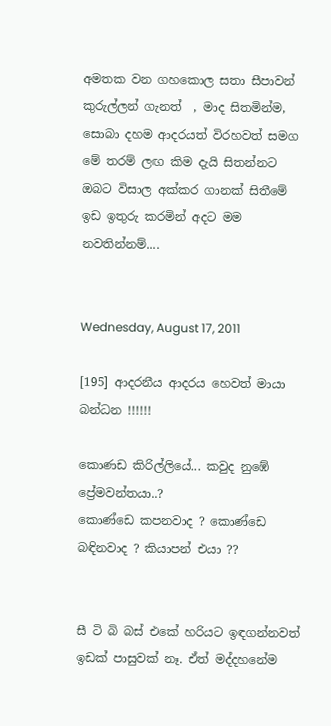අමතක වන ගහකොල සතා සීපාවන් කුරුල්ලන් ගැනත්  , මාද සිතමින්ම, සොබා දහම ආදරයත් විරහවත් සමග මේ තරම් ලඟ කිම දැයි සිතන්නට ඔබට විසාල අක්කර ගානක් සිතීමේ ඉඩ ඉතුරු කරමින් අදට මම නවතින්නම්....


Wednesday, August 17, 2011

[195] ආදරනීය ආදරය හෙවත් මායා බන්ධන !!!!!!

කොණඩ කිරිල්ලියේ... කවුද නුඹේ ප්‍රේමවන්තයා..?
කොණ්ඩෙ කපනවාද ? කොණ්ඩෙ බඳිනවාද ? කියාපන් එයා ??


සී ටි බි බස් එකේ හරියට ඉඳගන්නවත් ඉඩක් පාසුවක් නෑ. ඒත් මද්දහනේම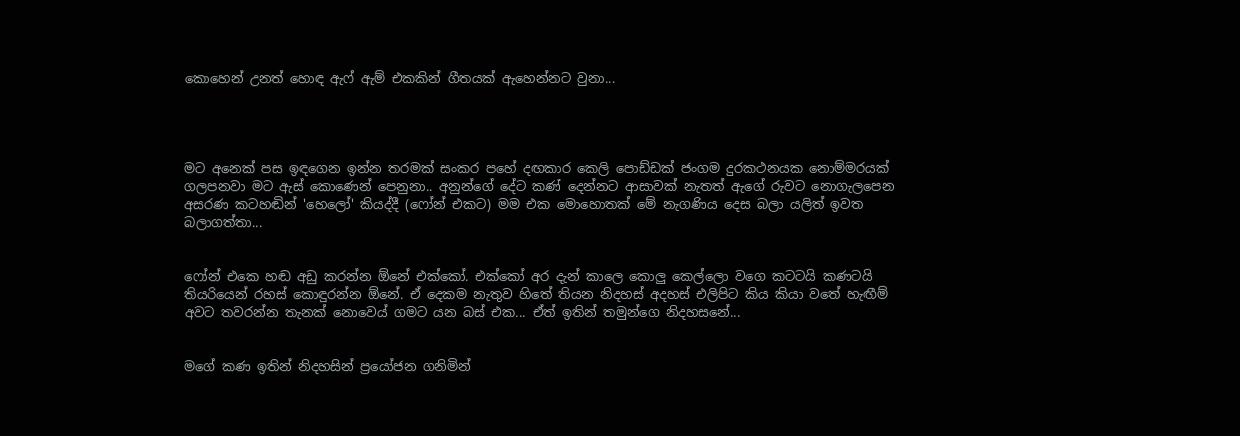කොහෙන් උනත් හොඳ ඇෆ් ඇම් එකකින් ගීත‍යක් ඇහෙන්නට වුනා...




මට අනෙක් පස ඉඳගෙන ඉන්න තරමක් සංකර පහේ දඟකාර කෙලි පොඩ්ඩක් ජංගම දුරකථනයක නොම්මරයක් ගලපනවා මට ඇස් කොණෙන් පෙනුනා.. අනුන්ගේ දේට කණ් දෙන්නට ආසාවක් නැතත් ඇගේ රුවට නොගැලපෙන අසරණ කටහඬින් 'හෙලෝ' කියද්දී (ෆෝන් එකට) මම එක මොහොතක් මේ නැගණිය දෙස බලා යලිත් ඉවත බලාගත්තා...


ෆෝන් එකෙ හඬ අඩු කරන්න ඕනේ එක්කෝ. එක්කෝ අර දැන් කාලෙ කොලු කෙල්ලො වගෙ කටටයි කණටයි තියරියෙන් රහස් කොඳුරන්න ඕනේ. ඒ දෙකම නැතුව හිතේ තියන නිදහස් අදහස් එලිපිට කිය කියා වතේ හැඟීම් අවට තවරන්න තැනක් නොවෙය් ගමට යන බස් එක... ඒත් ඉතින් තමුන්ගෙ නිදහසනේ...


මගේ කණ ඉතින් නිදහසින් ප්‍රයෝජන ගනිමින්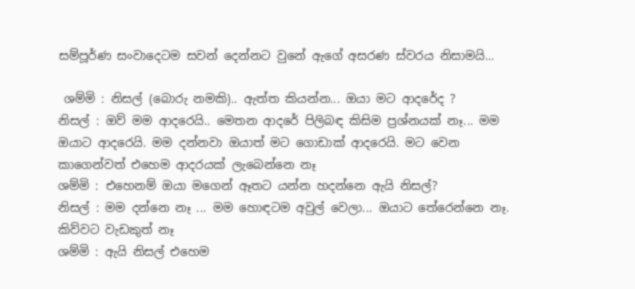සම්පූර්ණ සංවාදෙටම සවන් දෙන්නට වුනේ ඇගේ අසරණ ස්වරය නිසාමයි...

 ශම්මි : නිසල් (බොරු නමකි).. ඇත්ත කියන්න... ඔයා මට ආදරේද ?
නිසල් : ඔව් මම ආදරෙයි.. මෙතන ආදරේ පිලිබඳ කිසිම ප්‍රශ්නයක් නෑ... මම ඔයාට ආදරෙයි. මම දන්නවා ඔයාත් මට ගොඩාක් ආදරෙයි. මට වෙන කාගෙන්වත් එහෙම ආදරයක් ලැබෙන්නෙ නෑ
ශම්මි : එහෙනම් ඔයා මගෙන් ඈතට යන්න හදන්නෙ ඇයි නිසල්?
නිසල් : මම දන්නෙ නෑ ... මම හොඳටම අවුල් වෙලා... ඔයාට තේරෙන්නෙ නෑ. කිව්වට වැඩකුත් නෑ
ශම්මි : ඇයි නිසල් එහෙම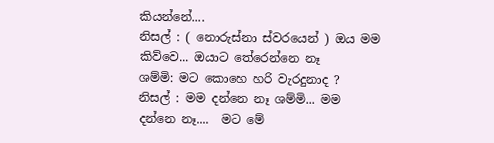කියන්නේ....
නිසල් : ( නොරුස්නා ස්වරයෙන් ) ඔය මම කිව්වෙ... ඔයාට තේරෙන්නෙ නෑ
ශම්මි: මට කොහෙ හරි වැරදුනාද ?
නිසල් : මම දන්නෙ නෑ ශම්මි... මම දන්නෙ නෑ....  මට මේ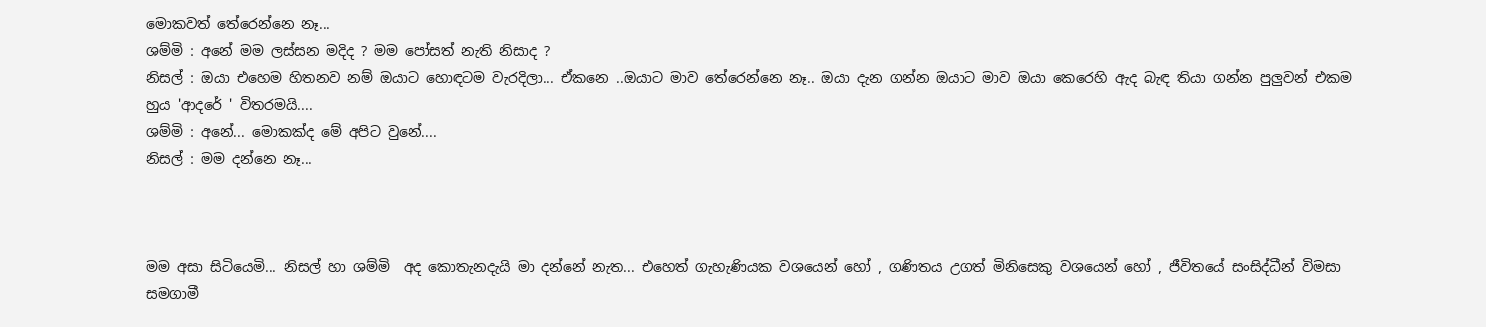මොකවත් තේරෙන්නෙ නෑ...
ශම්මි : අනේ මම ලස්සන මදිද ? මම පෝසත් නැති නිසාද ?
නිසල් : ඔයා එහෙම හිතනව නම් ඔයාට හොඳටම වැරදිලා... ඒකනෙ ..ඔයාට මාව තේරෙන්නෙ නෑ.. ඔයා දැන ගන්න ඔයාට මාව ඔයා කෙරෙහි ඇද බැඳ තියා ගන්න පුලුවන් එකම හුය 'ආදරේ ' විතරමයි....
ශම්මි : අනේ... මොකක්ද මේ අපිට වුනේ....
නිසල් : මම දන්නෙ නෑ...



මම අසා සිටියෙමි... නිසල් හා ශම්මි  අද කොතැනදැයි මා දන්නේ නැත... එහෙත් ගැහැණියක වශයෙන් හෝ , ගණිතය උගත් මිනිසෙකු වශයෙන් හෝ , ජීවිතයේ සංසිද්ධීන් විමසා සමගාමී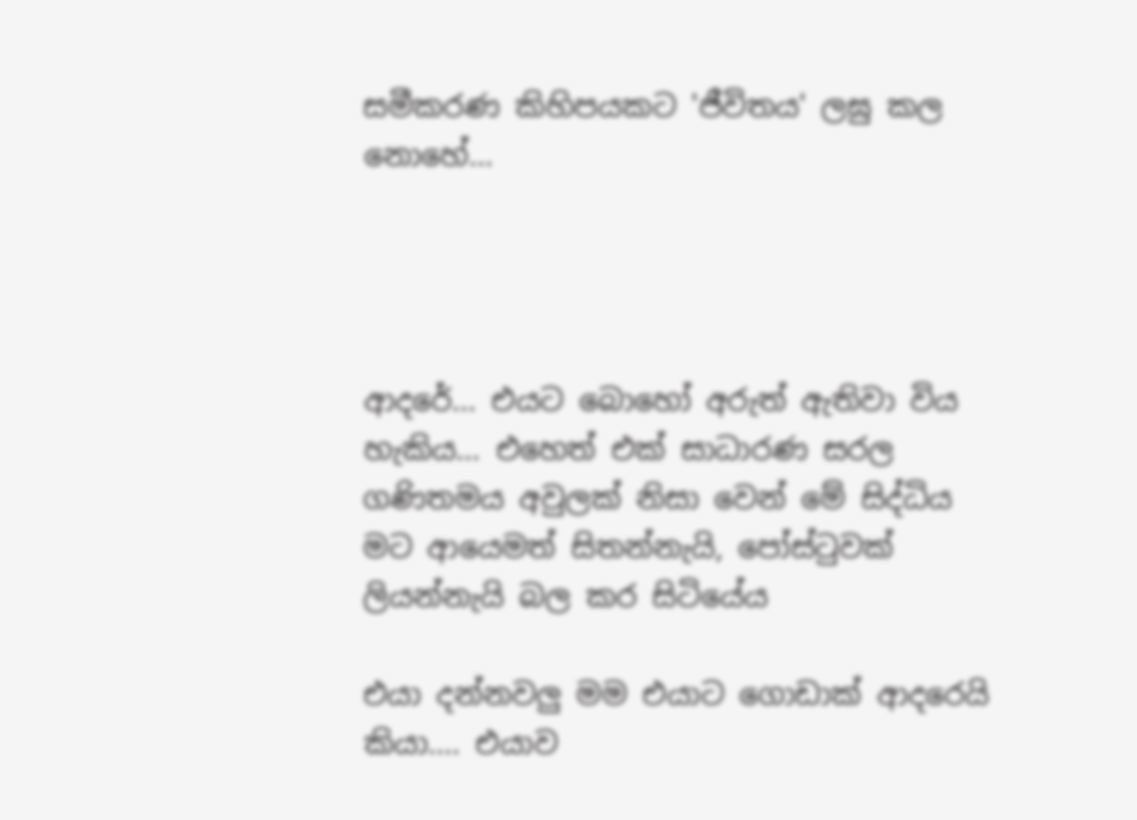සමීකරණ කිහිපයකට 'ජීවිතය' ලඝු කල නොහේ...




ආදරේ... එයට බොහෝ අරුත් ඇතිවා විය හැකිය... එහෙත් එක් සාධාරණ සරල ගණිතමය අවුලක් නිසා වෙන් මේ සිද්ධිය මට ආයෙමත් සිතන්නැයි, පෝස්ටුවක් ලියන්නැයි බල කර සිටියේය

එයා දන්නවලු මම එයාට ගොඩාක් ආදරෙයි කියා.... එයාව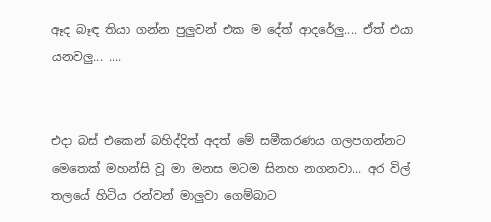ඈද බෑඳ තියා ගන්න පුලුවන් එක ම දේත් ආදරේලු.... ඒත් එයා යනවලු... ....


එදා බස් එකෙන් බහිද්දිත් අදත් මේ සමීකරණය ගලපගන්නට මෙතෙක් මහන්සි වූ මා මනස මටම සිනහ නගනවා... අර විල් තලයේ හිටිය රන්වන් මාලුවා ගෙම්බාට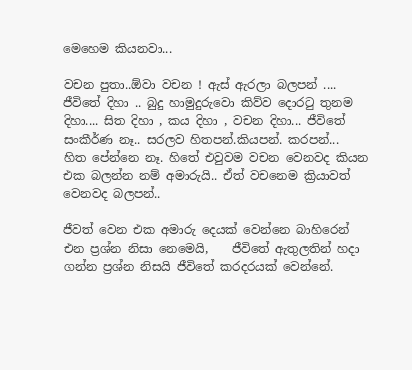මෙහෙම කියනවා...

වචන පුතා..ඕවා වචන ! ඇස් ඇරලා බලපන් .... ජීවිතේ දිහා .. බුදු හාමුදුරුවො කිව්ව දොරටු තුනම දිහා.... සිත දිහා , කය දිහා , වචන දිහා... ජීවිතේ සංකීර්ණ නෑ.. සරලව හිතපන්.කියපන්. කරපන්...
හිත පේන්නෙ නෑ. හිතේ එවුවම වචන වෙනවද කියන එක බලන්න නම් අමාරුයි.. ඒත් වචනෙම ක්‍රියාවත් වෙනවද බලපන්..

ජීවත් වෙන එක අමාරු දෙයක් වෙන්නෙ බාහිරෙන් එන ප්‍රශ්න නිසා නෙමෙයි,    ජීවිතේ ඇතුලතින් හදා ගන්න ප්‍රශ්න නිසයි ජීවිතේ කරදරයක් වෙන්නේ.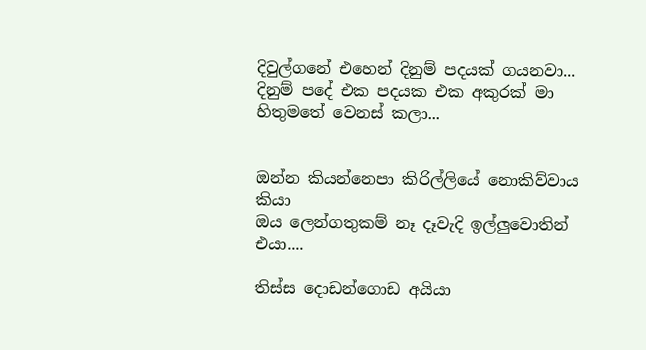දිවුල්ගනේ එහෙන් දිනුම් පදයක් ගයනවා... දිනුම් පදේ එක පදයක එක අකුරක් මා හිතුමතේ වෙනස් කලා...


ඔන්න කියන්නෙපා කිරිල්ලියේ නොකිව්වාය කියා
ඔය ලෙන්ගතුකම් නෑ දෑවැදි ඉල්ලුවොතින් එයා....

තිස්ස දොඩන්ගොඩ අයියා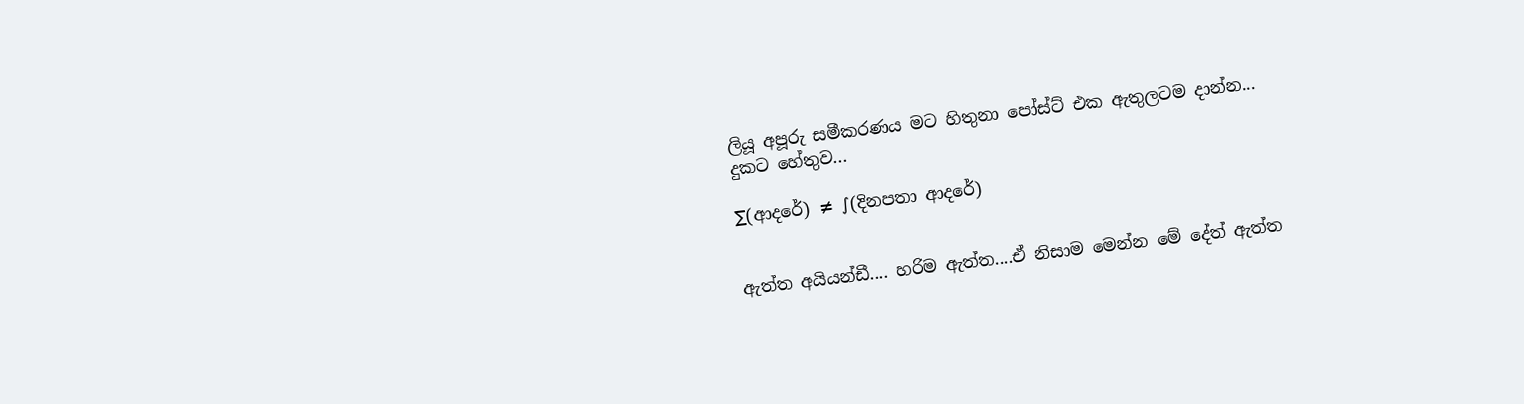ලියූ අපූරු සමීකරණය මට හිතුනා පෝස්ට් එක ඇතුලටම දාන්න...
දුකට හේතුව...

∑(ආදරේ) ≠ ∫(දිනපතා ආදරේ)


ඇත්ත අයියන්ඩී.... හරිම ඇත්ත....ඒ නිසාම මෙන්න මේ දේත් ඇත්ත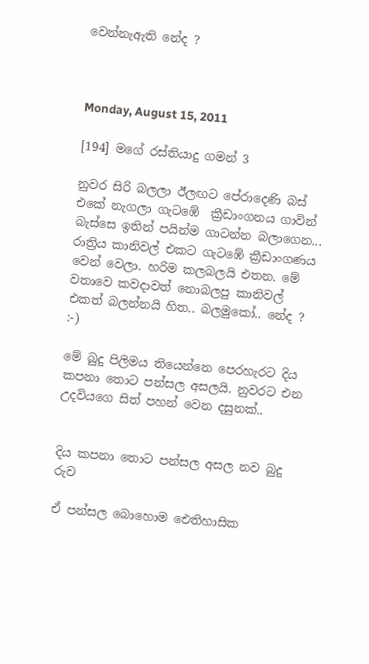වෙන්නැඇති නේද ?



Monday, August 15, 2011

[194] මගේ රස්තියාදු ගමන් 3

නුවර සිරි බලලා ඊලඟට පේරාදෙණි බස් එකේ නැගලා ගැටඹේ  ක්‍රීඩාංගනය ගාවින් බැස්සෙ ඉතින් පයින්ම ගාටන්න බලාගෙන... රාත්‍රිය කානිවල් එකට ගැටඹේ ක්‍රීඩාංගණය වෙන් වෙලා. හරිම කලබලයි එතන. මේ වතාවෙ කවදාවත් නොබලපු කානිවල් එකත් බලන්නයි හිත.. බලමුකෝ.. නේද ? :-)

මේ බුදු පිලිමය තියෙන්නෙ පෙරහැරට දිය කපනා තොට පන්සල අසලයි. නුවරට එන උදවියගෙ සිත් පහන් වෙන දසුනක්..


දිය කපනා තොට පන්සල අසල නව බුදු රුව

ඒ පන්සල බොහොම ඓතිහාසික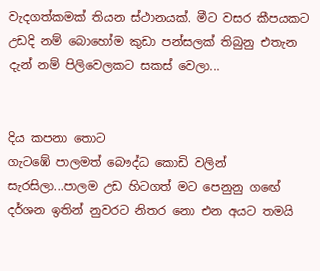වැදගත්කමක් තියන ස්ථානයක්. මීට වසර කීපයකට උඩදි නම් බොහෝම කුඩා පන්සලක් තිබුනු එතැන දැන් නම් පිලිවෙලකට සකස් වෙලා...


දිය කපනා තොට
ගැටඹේ පාලමත් බෞද්ධ කොඩි වලින් සැරසිලා...පාලම උඩ හිටගත් මට පෙනුනු ගඟේ දර්ශන ඉතින් නුවරට නිතර නො එන අයට තමයි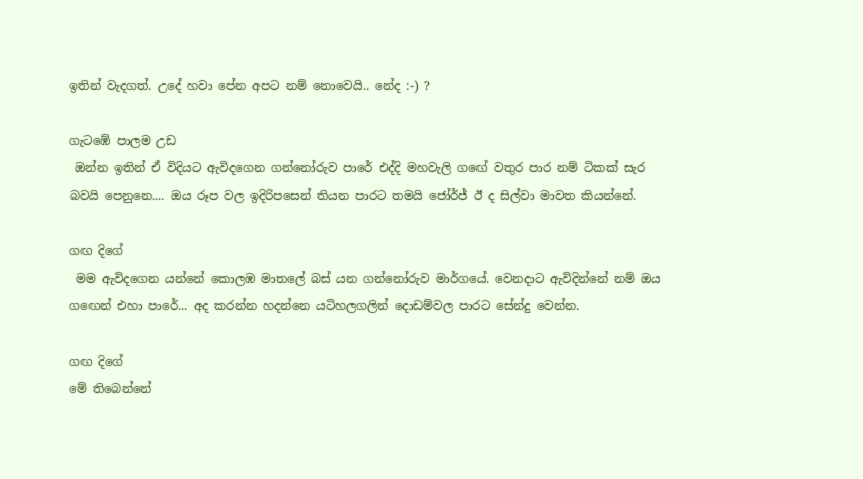ඉතින් වැදගත්. උදේ හවා පේන අපට නම් නොවෙයි.. නේද :-) ?

ගැටඹේ පාලම උඩ
 ඔන්න ඉතින් ඒ විදියට ඇවිදගෙන ගන්නෝරුව පාරේ එද්දි මහවැලි ගඟේ වතුර පාර නම් ටිකක් සැර බවයි පෙනුනෙ.... ඔය රූප වල ඉදිරිපසෙන් තියන පාරට තමයි ජෝර්ජ් ඊ ද සිල්වා මාවත කියන්නේ.

ගඟ දිගේ
 මම ඇවිදගෙන යන්නේ කොලඹ මාතලේ බස් යන ගන්නෝරුව මාර්ගයේ. වෙනදාට ඇවිදින්නේ නම් ඔය ග‍ඟෙන් එහා පාරේ... අද කරන්න හදන්නෙ යටිහලගලින් දොඩම්වල පාරට සේන්දු වෙන්න.

ගඟ දිගේ
මේ තිබෙන්නේ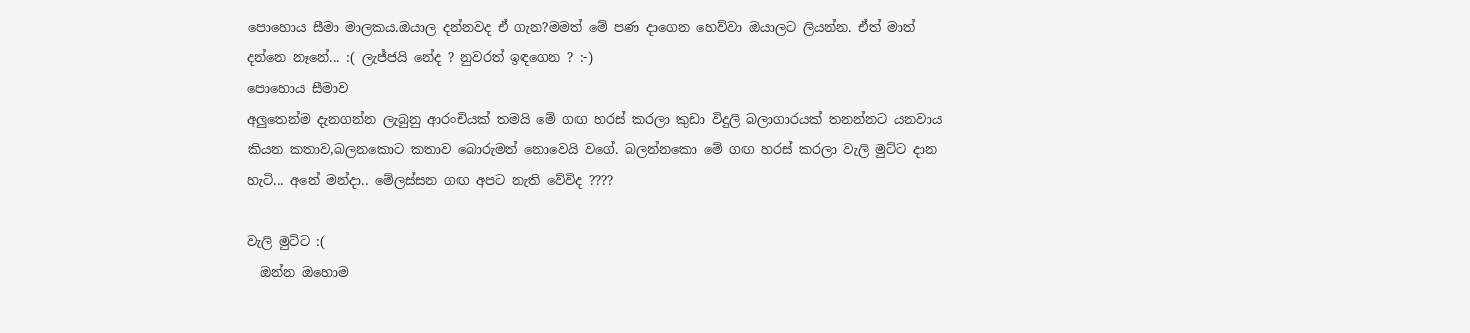පොහොය සීමා මාලකය.ඔයාල දන්නවද ඒ ගැන?මමත් මේ පණ දාගෙන හෙව්වා ඔයාලට ලියන්න. ඒත් මාත් දන්නෙ නෑනේ... :( ලැජ්ජයි නේද ? නුවරත් ඉඳගෙන ? :-)
පොහොය සීමාව
අලුතෙන්ම දැනගන්න ලැබුනු ආරංචියක් තමයි මේ ගඟ හරස් කරලා කුඩා විදුලි බලාගාරයක් තනන්නට යනවාය කියන කතාව,බලනකොට කතාව බොරුමත් නොවෙයි වගේ. බලන්නකො මේ ගඟ හරස් කරලා වැලි මුට්ට දාන හැටි... අනේ මන්දා.. මේලස්සන ගඟ අපට නැති වේවිද ????

වැලි මුට්ට :(
  ඔන්න ඔහොම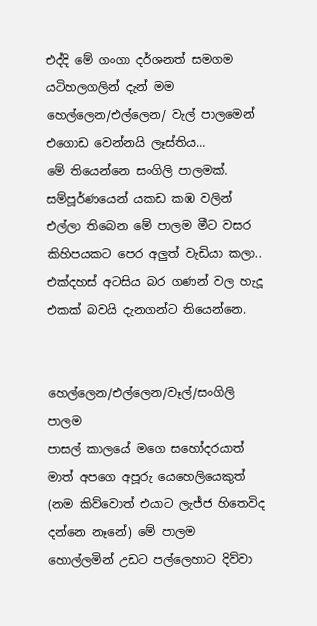එද්දි මේ ගංගා දර්ශනත් සමගම යටිහලගලින් දැන් මම හෙල්ලෙන/එල්ලෙන/ වැල් පාලමෙන් එගොඩ වෙන්නයි ලෑස්තිය...
මේ තියෙන්නෙ සංගිලි පාලමක්. සම්පූර්ණයෙන් යකඩ කඹ වලින් එල්ලා තිබෙන මේ පාලම මීට වසර කිහිපයකට පෙර අලුත් වැඩියා කලා.. එක්දහස් අටසිය බර ගණන් වල හැදූ එකක් බවයි දැනගන්ට තියෙන්නෙ.


හෙල්ලෙන/එල්ලෙන/වෑල්/සංගිලි පාලම
පාසල් කාලයේ මගෙ සහෝදරයාත් මාත් අපගෙ අපූරු යෙහෙලියෙකුත් (නම කිව්වොත් එයාට ලැජ්ජ හිතෙවිද දන්නෙ නෑනේ) මේ පාලම හොල්ලමින් උඩට පල්ලෙහාට දිව්වා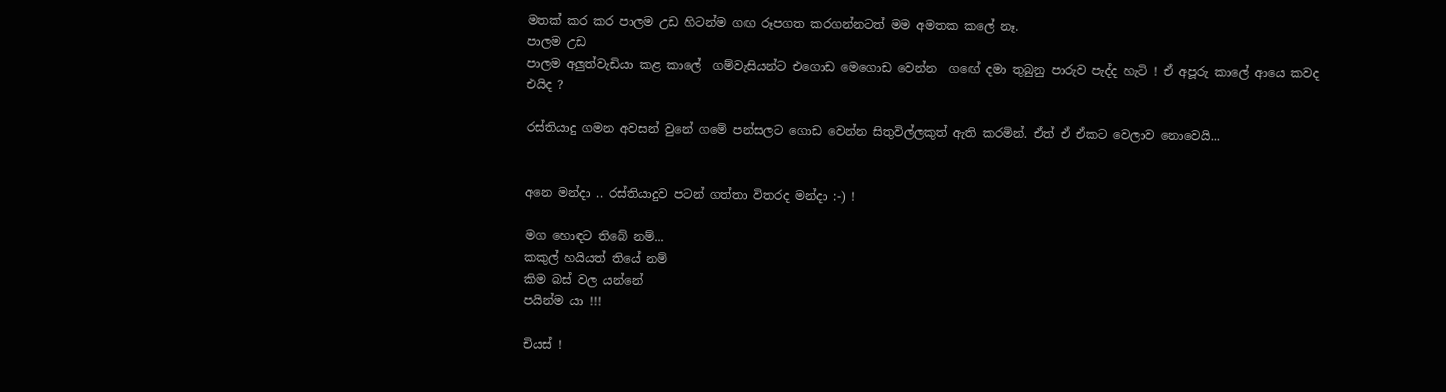මතක් කර කර පාලම උඩ හිටන්ම ගඟ රූපගත කරගන්නටත් මම අමතක කලේ නෑ.
පාලම උඩ
පාලම අලුත්වැඩියා කළ කාලේ  ගම්වැසියන්ට එගොඩ මෙගොඩ වෙන්න  ගඟේ දමා තුබුනු පාරුව පැද්ද හැටි ! ඒ අපූරු කාලේ ආයෙ කවද එයිද ?

රස්තියාදු ගමන අවසන් වුනේ ගමේ පන්සලට ගොඩ වෙන්න සිතුවිල්ලකුත් ඇති කරමින්. ඒත් ඒ ඒකට වෙලාව නොවෙයි...


අනෙ මන්දා .. රස්තියාදුව පටන් ගත්තා විතරද මන්දා :-) !

මග හොඳට තිබේ නම්...
කකුල් හයියත් තියේ නම්
කිම බස් වල යන්නේ
පයින්ම යා !!!

චියස් !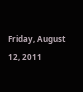Friday, August 12, 2011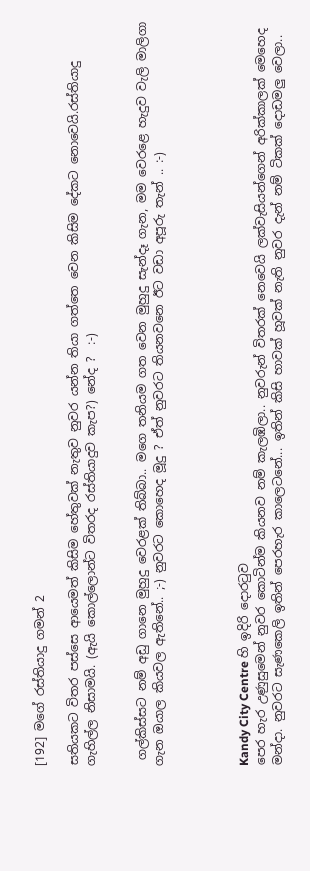[192] මගේ රස්තියාදු ගමන් 2

සතියකට විතර පස්සෙ ආයෙමත් කිසිම හේතුවක් නැතුව නුවර යන්න තියා ගත්තෙ වෙන කිසිම දේකට නොවෙයි.රස්තියාදු ගැහිල්ල නිසාමයි. (ඇයි කොල්ලොන්ට විතරද රස්තියාදුව කැප?) නේද ?  :-)


 ගල්කිස්සට නම් අඩු ගානෙ මුහුදු වෙරළක් තිබ්බා.. මගෙ තනියම ගත වෙන මුහුදු සැන්දෑ ගැන, මම වෙරළෙ හැදුව වැලි මාලිගා ගැන ඔයාල කියවල ඇතිනේ.. ;-) නුවරට කොහෙද මූදු ? ඒත් නුවරට තියනවනෙ ඊට වඩා අපූරු තැන් .. :-)




Kandy City Centre හි ඉදිරි දොරටුව
පෙර හැර උණුසුමෙන් නුවර කොටින්ම කියනව නම් කැලඹිලා.. නුවරුන් විතරක් නෙවෙයි ලක්වැසියන්ගෙන් අරික්කාලක් මෙහෙද මන්දා. නුවරට සැණකෙලි ඉතින් පෙරහැර කාලෙටනේ... ඉතින් කිසි හාවක් හූවක් නැති නුවර දැන් නම් ටිකක් දොඩමලු වෙලා..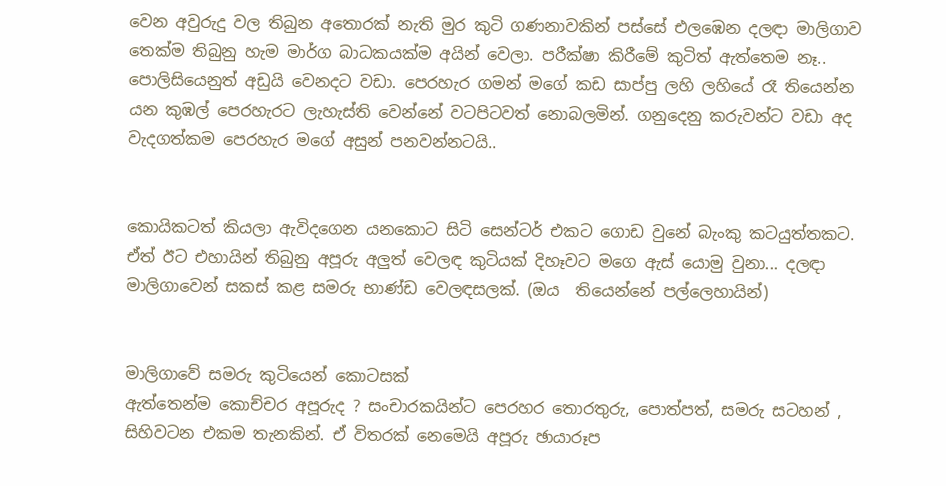වෙන අවුරුදු වල තිබුන අතොරක් නැති මුර කුටි ගණනාවකින් පස්සේ එලඹෙන දලඳා මාලිගාව තෙක්ම තිබුනු හැම මාර්ග බාධකයක්ම අයින් වෙලා. පරීක්ෂා කිරීමේ කුටිත් ඇත්තෙම නෑ.. පොලිසියෙනුත් අඩුයි වෙනදට වඩා. පෙරහැර ගමන් මගේ කඩ සාප්පු ලහි ලහියේ රෑ තියෙන්න යන කුඹල් පෙරහැරට ලැහැස්ති වෙන්නේ වටපිටවත් නොබලමින්. ගනුදෙනු කරුවන්ට වඩා අද වැදගත්කම පෙරහැර මගේ අසුන් පනවන්නටයි..


කොයිකටත් කියලා ඇවිදගෙන යනකොට සිටි සෙන්ටර් එකට ගොඩ වුනේ බැංකු කටයුත්තකට. ඒත් ඊට එහායින් තිබුනු අපූරු අලුත් වෙලඳ කුටියක් දිහෑවට මගෙ ඇස් යොමු වුනා... දලඳා මාලිගාවෙන් සකස් කළ සමරු භාණ්ඩ වෙලඳසලක්. (ඔය  තියෙන්නේ පල්ලෙහායින්)


මාලිගාවේ සමරු කුටියෙන් කොටසක්
ඇත්තෙන්ම කොච්චර අපූරුද ? සංචාරකයින්ට පෙරහර තොරතුරු, පොත්පත්, සමරු සටහන් , සිහිවටන එකම තැනකින්. ඒ විතරක් නෙමෙයි අපූරු ඡායාරූප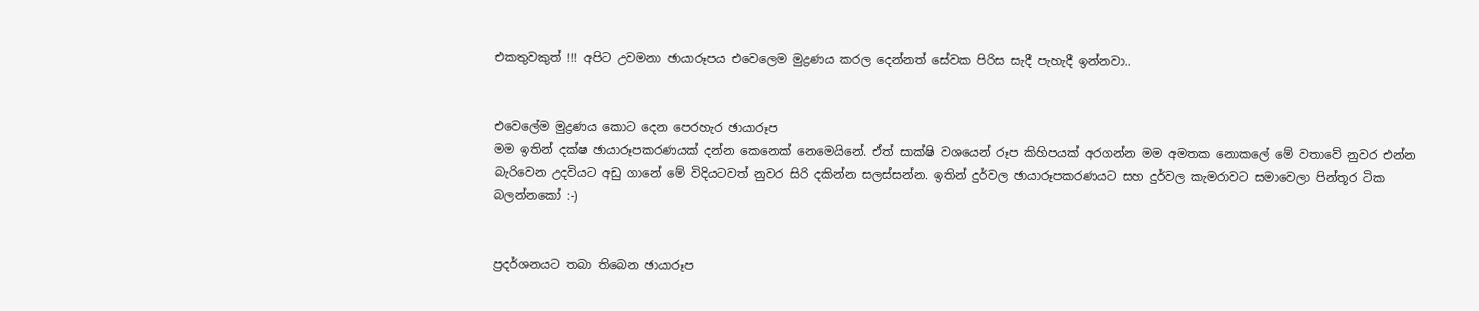එකතුවකුත් !!! අපිට උවමනා ඡායාරූපය එවෙලෙම මුද්‍රණය කරල දෙන්නත් සේවක පිරිස සැදී පැහැදී ඉන්නවා..


එවෙලේම මුද්‍රණය කොට දෙන පෙරහැර ඡායාරූප
මම ඉතින් දක්ෂ ඡායාරූපකරණයක් දන්න කෙනෙක් නෙමෙයිනේ. ඒත් සාක්ෂි වශයෙන් රූප කිහිපයක් අරගන්න මම අමතක නොකලේ මේ වතාවේ නුවර එන්න බැරිවෙන උදවියට අඩු ගානේ මේ විදියටවත් නුවර සිරි දකින්න සලස්සන්න. ඉතින් දුර්වල ඡායාරූපකරණයට සහ දුර්වල කැමරාවට සමාවෙලා පින්තූර ටික බලන්නකෝ :-)


ප්‍රදර්ශනයට තබා තිබෙන ඡායාරූප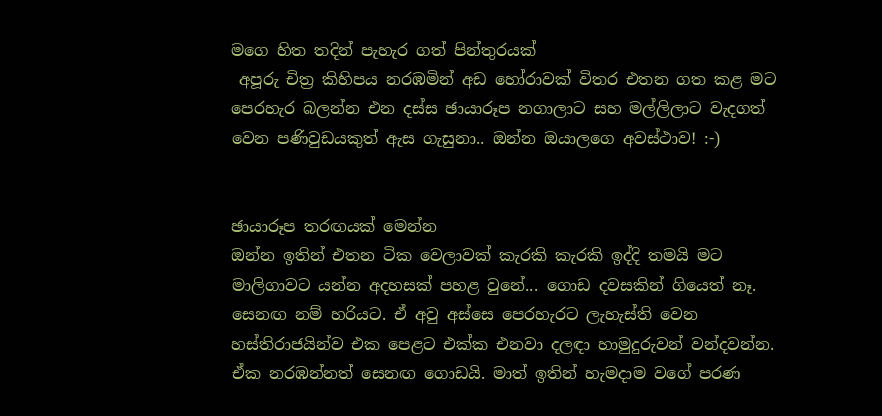මගෙ හිත තදින් පැහැර ගත් පින්තුරයක්
 අපූරු චිත්‍ර කිහිපය නරඹමින් අඩ හෝරාවක් විතර එතන ගත කළ මට පෙරහැර බලන්න එන දස්ස ඡායාරූප නගාලාට සහ මල්ලිලාට වැදගත් වෙන පණිවුඩයකුත් ඇස ගැසුනා.. ඔන්න ඔයාලගෙ අවස්ථාව! :-)


ඡායාරූප තරඟයක් මෙන්න
ඔන්න ඉතින් එතන ටික වෙලාවක් කැරකි කැරකි ඉද්දි තමයි මට මාලිගාවට යන්න අදහසක් පහළ වුනේ... ගොඩ දවසකින් ගියෙත් නෑ. සෙනඟ නම් හරියට. ඒ අවු අස්සෙ පෙරහැරට ලැහැස්ති වෙන හස්තිරාජයින්ව එක පෙළට එක්ක එනවා දලඳා හාමුදුරුවන් වන්දවන්න. ඒක නරඹන්නත් සෙනඟ ගොඩයි. මාත් ඉතින් හැමදාම වගේ පරණ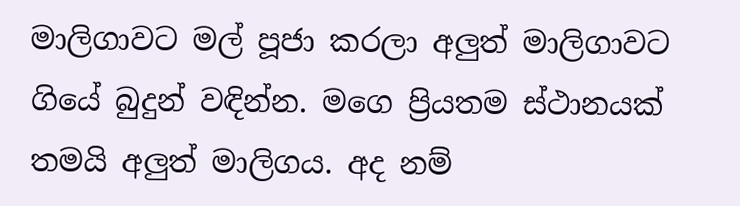මාලිගාවට මල් පූජා කරලා අලුත් මාලිගාවට ගියේ බුදුන් වඳින්න. මගෙ ප්‍රියතම ස්ථානයක් තමයි අලුත් මාලිගය. අද නම්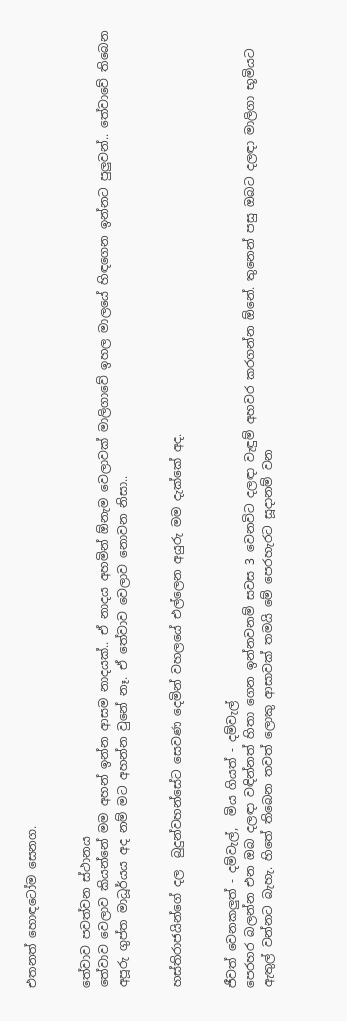එතනත් හොඳටෝම සෙනග.


තේවාව පවත්වන ස්ථානය
තේවාව වෙලාව කියන්නේ මම අහන් ඉන්න ආසම නාදයක්.. ඒ නාදය අහමින් ඕනැම වෙලාවක් මාලිගාවේ ඉහල මාලයේ හිඳගෙන ඉන්නට පුලුවන්.. තේවාවේ තිබෙන අපූරු ගුප්ත මාධූර්යය අද නම් මට අහන්න වුනේ නෑ. ඒ තේවාව වෙලාව නොවන නිසා..


හස්තිරාජයින්ගේ දල  බුදුන්වහන්සේට සෙවණ දෙමින් වහලයේ එල්ලෙන අයුරු මම දැක්කේ අද.


ජීවත් වෙනකලුත් - දම්වැල්,  මිය ගියත් - දම්වැල්
පෙරහර බලන්න එන ඔබ දලඳා වඳින්නත් හිතා ගෙන ඉන්නවනම් සවස 3 වෙනවිට දලඳා වැඳුම් අහවර කරගන්න ඕනේ. තුනෙන් පසු ඔබට දලඳා මාලිගා භූමියට ඇතුල් වන්නට බැහැ. හිතේ තිබෙන තවත් ලොකු ආසාවක් තමයි මේ පෙරහැරට සූදානම් වන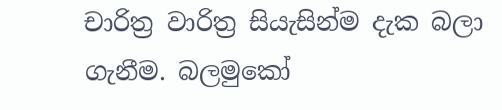චාරිත්‍ර වාරිත්‍ර සියැසින්ම දැක බලා ගැනීම. බලමුකෝ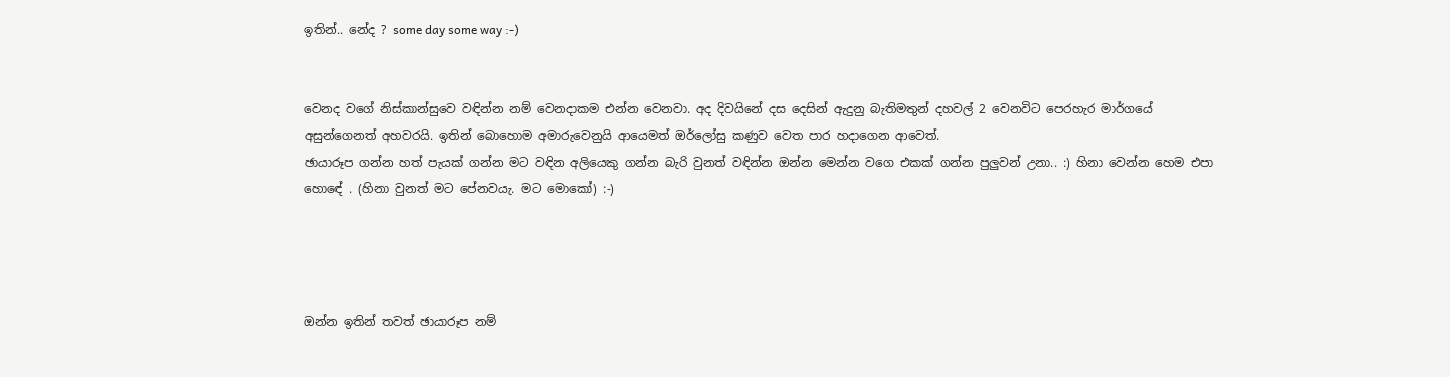ඉතින්.. නේද ? some day some way :-)


වෙනද වගේ නිස්කාන්සුවෙ වඳින්න නම් වෙනදාකම එන්න වෙනවා. අද දිවයිනේ දස දෙසින් ඇදුනු බැතිමතුන් දහවල් 2 වෙනවිට පෙරහැර මාර්ගයේ අසුන්ගෙනත් අහවරයි. ඉතින් බොහොම අමාරුවෙනුයි ආයෙමත් ඔර්ලෝසු කණුව වෙත පාර හදාගෙන ආවෙත්.
ඡායාරූප ගන්න හත් පැයක් ගන්න මට වඳින අලියෙකු ගන්න බැරි වුනත් වඳින්න ඔන්න මෙන්න වගෙ එකක් ගන්න පුලුවන් උනා.. :) හිනා වෙන්න හෙම එපා හොඳේ . (හිනා වුනත් මට පේනවයැ. මට මොකෝ) :-)




ඔන්න ඉතින් තවත් ඡායාරූප නම්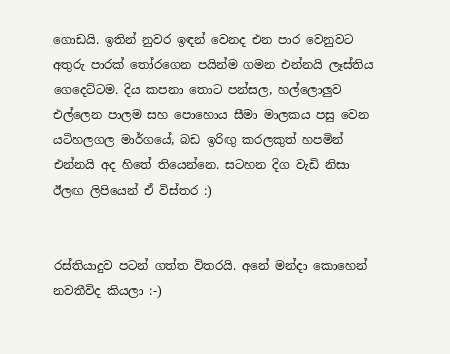ගොඩයි. ඉතින් නුවර ඉඳන් වෙනද එන පාර වෙනුවට අතුරු පාරක් ‍තෝරගෙන පයින්ම ගමන එන්නයි ලෑස්තිය  ගෙදෙට්ටම. දිය කපනා තොට පන්සල, හල්ලොලුව එල්ලෙන පාලම සහ පොහොය සීමා මාලකය පසු වෙන යටිහලගල මාර්ගයේ, බඩ ඉරිඟු කරලකුත් හපමින්  එන්නයි අද හිතේ තියෙන්නෙ. සටහන දිග වැඩි නිසා ඊලඟ ලිපියෙන් ඒ විස්තර :)


රස්තියාදුව පටන් ගත්ත විතරයි. අනේ මන්දා කොහෙන් නවතීවිද කියලා :-)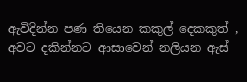ඇවිදින්න පණ තියෙන කකුල් දෙකකුත් ,
අවට දකින්නට ආසාවෙන් නලියන ඇස්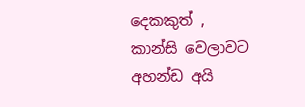දෙකකුත් ,
කාන්සි වෙලාවට අහන්ඩ අයි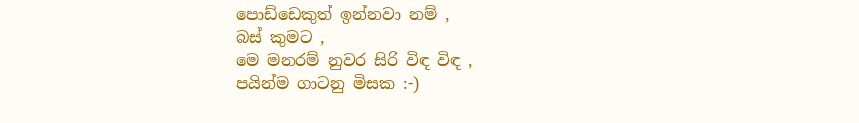පොඩ්ඩෙකුත් ඉන්නවා නම් ,
බස් කුමට ,
මෙ මනරම් නුවර සිරි විඳ විඳ ,
පයින්ම ගාටනු මිසක :-)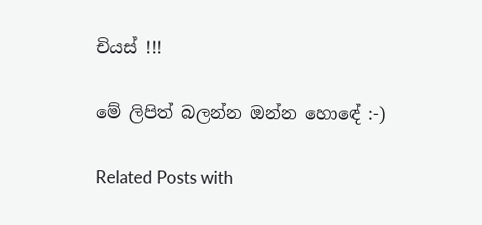චියස් !!!

මේ ලිපිත් බලන්න ඔන්න හොඳේ :-)

Related Posts with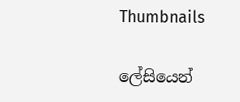Thumbnails

ලේසියෙන්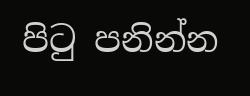පිටු පනින්න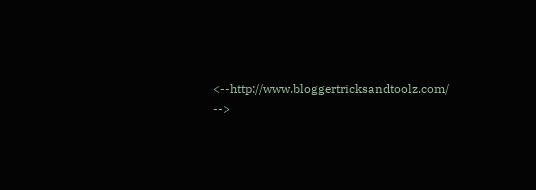<--http://www.bloggertricksandtoolz.com/ -->